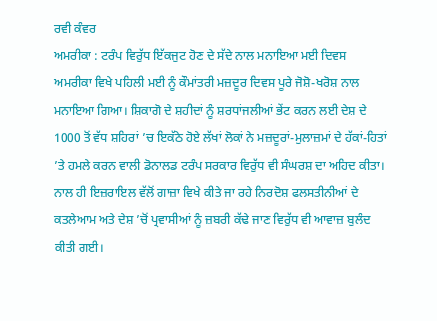ਰਵੀ ਕੰਵਰ
ਅਮਰੀਕਾ : ਟਰੰਪ ਵਿਰੁੱਧ ਇੱਕਜੁਟ ਹੋਣ ਦੇ ਸੱਦੇ ਨਾਲ ਮਨਾਇਆ ਮਈ ਦਿਵਸ
ਅਮਰੀਕਾ ਵਿਖੇ ਪਹਿਲੀ ਮਈ ਨੂੰ ਕੌਮਾਂਤਰੀ ਮਜ਼ਦੂਰ ਦਿਵਸ ਪੂਰੇ ਜੋਸ਼ੋ-ਖਰੋਸ਼ ਨਾਲ ਮਨਾਇਆ ਗਿਆ। ਸ਼ਿਕਾਗੋ ਦੇ ਸ਼ਹੀਦਾਂ ਨੂੰ ਸ਼ਰਧਾਂਜਲੀਆਂ ਭੇਂਟ ਕਰਨ ਲਈ ਦੇਸ਼ ਦੇ 1000 ਤੋਂ ਵੱਧ ਸ਼ਹਿਰਾਂ ’ਚ ਇਕੱਠੇ ਹੋਏ ਲੱਖਾਂ ਲੋਕਾਂ ਨੇ ਮਜ਼ਦੂਰਾਂ-ਮੁਲਾਜ਼ਮਾਂ ਦੇ ਹੱਕਾਂ-ਹਿਤਾਂ ’ਤੇ ਹਮਲੇ ਕਰਨ ਵਾਲੀ ਡੋਨਾਲਡ ਟਰੰਪ ਸਰਕਾਰ ਵਿਰੁੱਧ ਵੀ ਸੰਘਰਸ਼ ਦਾ ਅਹਿਦ ਕੀਤਾ। ਨਾਲ ਹੀ ਇਜ਼ਰਾਇਲ ਵੱਲੋਂ ਗਾਜ਼ਾ ਵਿਖੇ ਕੀਤੇ ਜਾ ਰਹੇ ਨਿਰਦੋਸ਼ ਫਲਸਤੀਨੀਆਂ ਦੇ ਕਤਲੇਆਮ ਅਤੇ ਦੇਸ਼ ’ਚੋਂ ਪ੍ਰਵਾਸੀਆਂ ਨੂੰ ਜ਼ਬਰੀ ਕੱਢੇ ਜਾਣ ਵਿਰੁੱਧ ਵੀ ਆਵਾਜ਼ ਬੁਲੰਦ ਕੀਤੀ ਗਈ।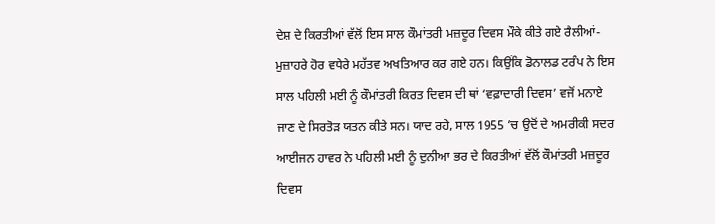ਦੇਸ਼ ਦੇ ਕਿਰਤੀਆਂ ਵੱਲੋਂ ਇਸ ਸਾਲ ਕੌਮਾਂਤਰੀ ਮਜ਼ਦੂਰ ਦਿਵਸ ਮੌਕੇ ਕੀਤੇ ਗਏ ਰੈਲੀਆਂ-ਮੁਜ਼ਾਹਰੇ ਹੋਰ ਵਧੇਰੇ ਮਹੱਤਵ ਅਖਤਿਆਰ ਕਰ ਗਏ ਹਨ। ਕਿਉਂਕਿ ਡੋਨਾਲਡ ਟਰੰਪ ਨੇ ਇਸ ਸਾਲ ਪਹਿਲੀ ਮਈ ਨੂੰ ਕੌਮਾਂਤਰੀ ਕਿਰਤ ਦਿਵਸ ਦੀ ਥਾਂ ‘ਵਫ਼ਾਦਾਰੀ ਦਿਵਸ’ ਵਜੋਂ ਮਨਾਏ ਜਾਣ ਦੇ ਸਿਰਤੋੜ ਯਤਨ ਕੀਤੇ ਸਨ। ਯਾਦ ਰਹੇ, ਸਾਲ 1955 ’ਚ ਉਦੋਂ ਦੇ ਅਮਰੀਕੀ ਸਦਰ ਆਈਜਨ ਹਾਵਰ ਨੇ ਪਹਿਲੀ ਮਈ ਨੂੰ ਦੁਨੀਆ ਭਰ ਦੇ ਕਿਰਤੀਆਂ ਵੱਲੋਂ ਕੌਮਾਂਤਰੀ ਮਜ਼ਦੂਰ ਦਿਵਸ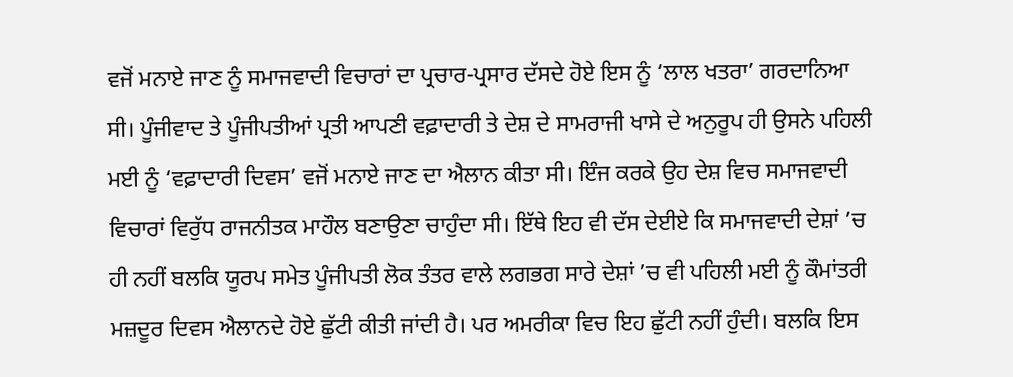ਵਜੋਂ ਮਨਾਏ ਜਾਣ ਨੂੰ ਸਮਾਜਵਾਦੀ ਵਿਚਾਰਾਂ ਦਾ ਪ੍ਰਚਾਰ-ਪ੍ਰਸਾਰ ਦੱਸਦੇ ਹੋਏ ਇਸ ਨੂੰ ‘ਲਾਲ ਖਤਰਾ’ ਗਰਦਾਨਿਆ ਸੀ। ਪੂੰਜੀਵਾਦ ਤੇ ਪੂੰਜੀਪਤੀਆਂ ਪ੍ਰਤੀ ਆਪਣੀ ਵਫ਼ਾਦਾਰੀ ਤੇ ਦੇਸ਼ ਦੇ ਸਾਮਰਾਜੀ ਖਾਸੇ ਦੇ ਅਨੁਰੂਪ ਹੀ ਉਸਨੇ ਪਹਿਲੀ ਮਈ ਨੂੰ ‘ਵਫ਼ਾਦਾਰੀ ਦਿਵਸ’ ਵਜੋਂ ਮਨਾਏ ਜਾਣ ਦਾ ਐਲਾਨ ਕੀਤਾ ਸੀ। ਇੰਜ ਕਰਕੇ ਉਹ ਦੇਸ਼ ਵਿਚ ਸਮਾਜਵਾਦੀ ਵਿਚਾਰਾਂ ਵਿਰੁੱਧ ਰਾਜਨੀਤਕ ਮਾਹੌਲ ਬਣਾਉਣਾ ਚਾਹੁੰਦਾ ਸੀ। ਇੱਥੇ ਇਹ ਵੀ ਦੱਸ ਦੇਈਏ ਕਿ ਸਮਾਜਵਾਦੀ ਦੇਸ਼ਾਂ ’ਚ ਹੀ ਨਹੀਂ ਬਲਕਿ ਯੂਰਪ ਸਮੇਤ ਪੂੰਜੀਪਤੀ ਲੋਕ ਤੰਤਰ ਵਾਲੇ ਲਗਭਗ ਸਾਰੇ ਦੇਸ਼ਾਂ ’ਚ ਵੀ ਪਹਿਲੀ ਮਈ ਨੂੰ ਕੌਮਾਂਤਰੀ ਮਜ਼ਦੂਰ ਦਿਵਸ ਐਲਾਨਦੇ ਹੋਏ ਛੁੱਟੀ ਕੀਤੀ ਜਾਂਦੀ ਹੈ। ਪਰ ਅਮਰੀਕਾ ਵਿਚ ਇਹ ਛੁੱਟੀ ਨਹੀਂ ਹੁੰਦੀ। ਬਲਕਿ ਇਸ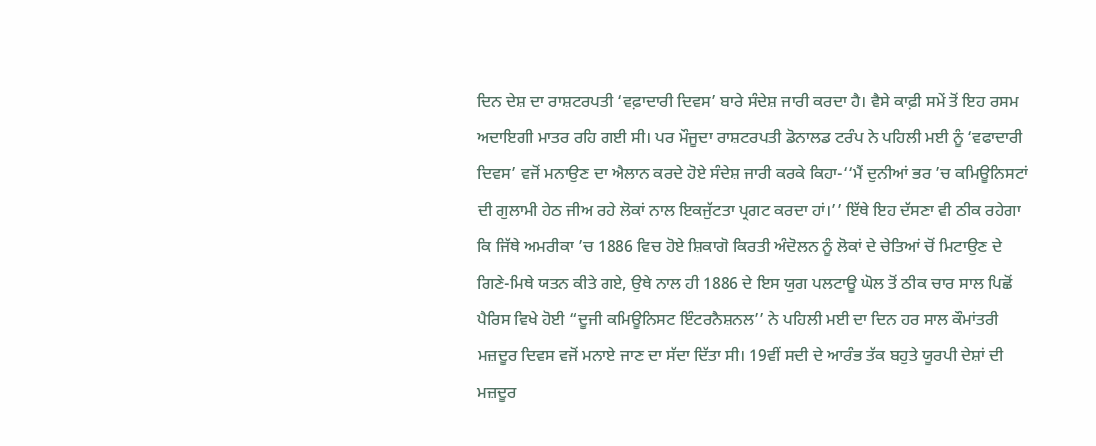ਦਿਨ ਦੇਸ਼ ਦਾ ਰਾਸ਼ਟਰਪਤੀ ‘ਵਫ਼ਾਦਾਰੀ ਦਿਵਸ’ ਬਾਰੇ ਸੰਦੇਸ਼ ਜਾਰੀ ਕਰਦਾ ਹੈ। ਵੈਸੇ ਕਾਫ਼ੀ ਸਮੇਂ ਤੋਂ ਇਹ ਰਸਮ ਅਦਾਇਗੀ ਮਾਤਰ ਰਹਿ ਗਈ ਸੀ। ਪਰ ਮੌਜੂਦਾ ਰਾਸ਼ਟਰਪਤੀ ਡੋਨਾਲਡ ਟਰੰਪ ਨੇ ਪਹਿਲੀ ਮਈ ਨੂੰ ‘ਵਫਾਦਾਰੀ ਦਿਵਸ’ ਵਜੋਂ ਮਨਾਉਣ ਦਾ ਐਲਾਨ ਕਰਦੇ ਹੋਏ ਸੰਦੇਸ਼ ਜਾਰੀ ਕਰਕੇ ਕਿਹਾ-‘‘ਮੈਂ ਦੁਨੀਆਂ ਭਰ ’ਚ ਕਮਿਊਨਿਸਟਾਂ ਦੀ ਗੁਲਾਮੀ ਹੇਠ ਜੀਅ ਰਹੇ ਲੋਕਾਂ ਨਾਲ ਇਕਜੁੱਟਤਾ ਪ੍ਰਗਟ ਕਰਦਾ ਹਾਂ।’’ ਇੱਥੇ ਇਹ ਦੱਸਣਾ ਵੀ ਠੀਕ ਰਹੇਗਾ ਕਿ ਜਿੱਥੇ ਅਮਰੀਕਾ ’ਚ 1886 ਵਿਚ ਹੋਏ ਸ਼ਿਕਾਗੋ ਕਿਰਤੀ ਅੰਦੋਲਨ ਨੂੰ ਲੋਕਾਂ ਦੇ ਚੇਤਿਆਂ ਚੋਂ ਮਿਟਾਉਣ ਦੇ ਗਿਣੇ-ਮਿਥੇ ਯਤਨ ਕੀਤੇ ਗਏ, ਉਥੇ ਨਾਲ ਹੀ 1886 ਦੇ ਇਸ ਯੁਗ ਪਲਟਾਊ ਘੋਲ ਤੋਂ ਠੀਕ ਚਾਰ ਸਾਲ ਪਿਛੋਂ ਪੈਰਿਸ ਵਿਖੇ ਹੋਈ “ਦੂਜੀ ਕਮਿਊਨਿਸਟ ਇੰਟਰਨੈਸ਼ਨਲ’’ ਨੇ ਪਹਿਲੀ ਮਈ ਦਾ ਦਿਨ ਹਰ ਸਾਲ ਕੌਮਾਂਤਰੀ ਮਜ਼ਦੂਰ ਦਿਵਸ ਵਜੋਂ ਮਨਾਏ ਜਾਣ ਦਾ ਸੱਦਾ ਦਿੱਤਾ ਸੀ। 19ਵੀਂ ਸਦੀ ਦੇ ਆਰੰਭ ਤੱਕ ਬਹੁਤੇ ਯੂਰਪੀ ਦੇਸ਼ਾਂ ਦੀ ਮਜ਼ਦੂਰ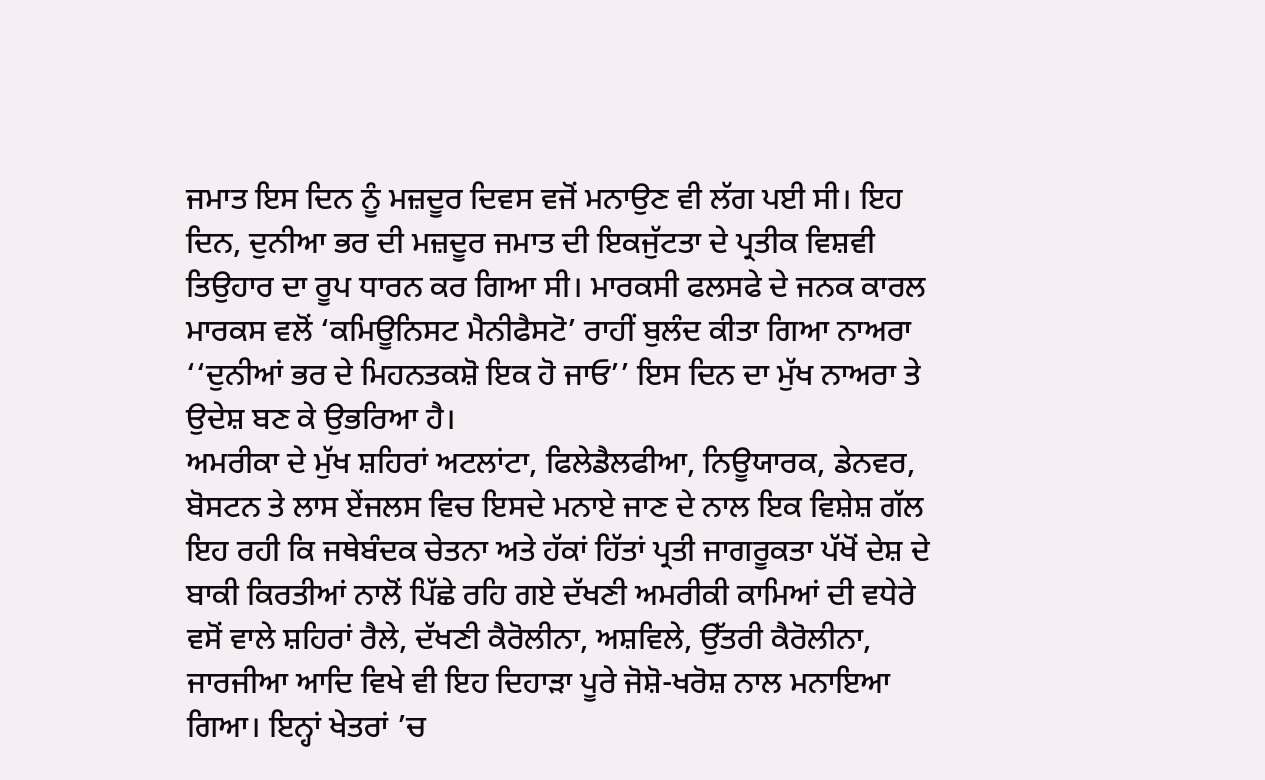ਜਮਾਤ ਇਸ ਦਿਨ ਨੂੰ ਮਜ਼ਦੂਰ ਦਿਵਸ ਵਜੋਂ ਮਨਾਉਣ ਵੀ ਲੱਗ ਪਈ ਸੀ। ਇਹ ਦਿਨ, ਦੁਨੀਆ ਭਰ ਦੀ ਮਜ਼ਦੂਰ ਜਮਾਤ ਦੀ ਇਕਜੁੱਟਤਾ ਦੇ ਪ੍ਰਤੀਕ ਵਿਸ਼ਵੀ ਤਿਉਹਾਰ ਦਾ ਰੂਪ ਧਾਰਨ ਕਰ ਗਿਆ ਸੀ। ਮਾਰਕਸੀ ਫਲਸਫੇ ਦੇ ਜਨਕ ਕਾਰਲ ਮਾਰਕਸ ਵਲੋਂ ‘ਕਮਿਊਨਿਸਟ ਮੈਨੀਫੈਸਟੋ’ ਰਾਹੀਂ ਬੁਲੰਦ ਕੀਤਾ ਗਿਆ ਨਾਅਰਾ ‘‘ਦੁਨੀਆਂ ਭਰ ਦੇ ਮਿਹਨਤਕਸ਼ੋ ਇਕ ਹੋ ਜਾਓ’’ ਇਸ ਦਿਨ ਦਾ ਮੁੱਖ ਨਾਅਰਾ ਤੇ ਉਦੇਸ਼ ਬਣ ਕੇ ਉਭਰਿਆ ਹੈ।
ਅਮਰੀਕਾ ਦੇ ਮੁੱਖ ਸ਼ਹਿਰਾਂ ਅਟਲਾਂਟਾ, ਫਿਲੇਡੈਲਫੀਆ, ਨਿਊਯਾਰਕ, ਡੇਨਵਰ, ਬੋਸਟਨ ਤੇ ਲਾਸ ਏਂਜਲਸ ਵਿਚ ਇਸਦੇ ਮਨਾਏ ਜਾਣ ਦੇ ਨਾਲ ਇਕ ਵਿਸ਼ੇਸ਼ ਗੱਲ ਇਹ ਰਹੀ ਕਿ ਜਥੇਬੰਦਕ ਚੇਤਨਾ ਅਤੇ ਹੱਕਾਂ ਹਿੱਤਾਂ ਪ੍ਰਤੀ ਜਾਗਰੂਕਤਾ ਪੱਖੋਂ ਦੇਸ਼ ਦੇ ਬਾਕੀ ਕਿਰਤੀਆਂ ਨਾਲੋਂ ਪਿੱਛੇ ਰਹਿ ਗਏ ਦੱਖਣੀ ਅਮਰੀਕੀ ਕਾਮਿਆਂ ਦੀ ਵਧੇਰੇ ਵਸੋਂ ਵਾਲੇ ਸ਼ਹਿਰਾਂ ਰੈਲੇ, ਦੱਖਣੀ ਕੈਰੋਲੀਨਾ, ਅਸ਼ਵਿਲੇ, ਉੱਤਰੀ ਕੈਰੋਲੀਨਾ, ਜਾਰਜੀਆ ਆਦਿ ਵਿਖੇ ਵੀ ਇਹ ਦਿਹਾੜਾ ਪੂਰੇ ਜੋਸ਼ੋ-ਖਰੋਸ਼ ਨਾਲ ਮਨਾਇਆ ਗਿਆ। ਇਨ੍ਹਾਂ ਖੇਤਰਾਂ ’ਚ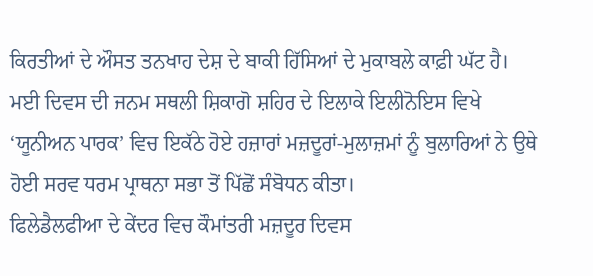ਕਿਰਤੀਆਂ ਦੇ ਔਸਤ ਤਨਖਾਹ ਦੇਸ਼ ਦੇ ਬਾਕੀ ਹਿੱਸਿਆਂ ਦੇ ਮੁਕਾਬਲੇ ਕਾਫ਼ੀ ਘੱਟ ਹੈ।
ਮਈ ਦਿਵਸ ਦੀ ਜਨਮ ਸਥਲੀ ਸ਼ਿਕਾਗੋ ਸ਼ਹਿਰ ਦੇ ਇਲਾਕੇ ਇਲੀਨੋਇਸ ਵਿਖੇ ‘ਯੂਨੀਅਨ ਪਾਰਕ’ ਵਿਚ ਇਕੱਠੇ ਹੋਏ ਹਜ਼ਾਰਾਂ ਮਜ਼ਦੂਰਾਂ-ਮੁਲਾਜ਼ਮਾਂ ਨੂੰ ਬੁਲਾਰਿਆਂ ਨੇ ਉਥੇ ਹੋਈ ਸਰਵ ਧਰਮ ਪ੍ਰਾਥਨਾ ਸਭਾ ਤੋਂ ਪਿੱਛੋਂ ਸੰਬੋਧਨ ਕੀਤਾ।
ਫਿਲੇਡੈਲਫੀਆ ਦੇ ਕੇਂਦਰ ਵਿਚ ਕੌਮਾਂਤਰੀ ਮਜ਼ਦੂਰ ਦਿਵਸ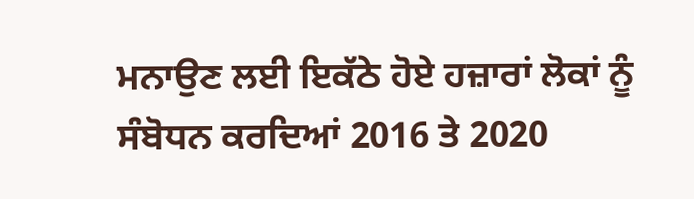ਮਨਾਉਣ ਲਈ ਇਕੱਠੇ ਹੋਏ ਹਜ਼ਾਰਾਂ ਲੋਕਾਂ ਨੂੰ ਸੰਬੋਧਨ ਕਰਦਿਆਂ 2016 ਤੇ 2020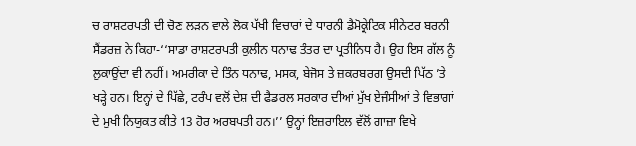ਚ ਰਾਸ਼ਟਰਪਤੀ ਦੀ ਚੋਣ ਲੜਨ ਵਾਲੇ ਲੋਕ ਪੱਖੀ ਵਿਚਾਰਾਂ ਦੇ ਧਾਰਨੀ ਡੈਮੋਕ੍ਰੇਟਿਕ ਸੀਨੇਟਰ ਬਰਨੀ ਸੈਂਡਰਜ਼ ਨੇ ਕਿਹਾ-‘‘ਸਾਡਾ ਰਾਸ਼ਟਰਪਤੀ ਕੁਲੀਨ ਧਨਾਢ ਤੰਤਰ ਦਾ ਪ੍ਰਤੀਨਿਧ ਹੈ। ਉਹ ਇਸ ਗੱਲ ਨੂੰ ਲੁਕਾਉਂਦਾ ਵੀ ਨਹੀਂ। ਅਮਰੀਕਾ ਦੇ ਤਿੰਨ ਧਨਾਢ, ਮਸਕ, ਬੇਜੋਸ ਤੇ ਜ਼ਕਰਬਰਗ ਉਸਦੀ ਪਿੱਠ ’ਤੇ ਖੜ੍ਹੇ ਹਨ। ਇਨ੍ਹਾਂ ਦੇ ਪਿੱਛੇ, ਟਰੰਪ ਵਲੋਂ ਦੇਸ਼ ਦੀ ਫੈਡਰਲ ਸਰਕਾਰ ਦੀਆਂ ਮੁੱਖ ਏਜੰਸੀਆਂ ਤੇ ਵਿਭਾਗਾਂ ਦੇ ਮੁਖੀ ਨਿਯੁਕਤ ਕੀਤੇ 13 ਹੋਰ ਅਰਬਪਤੀ ਹਨ।’’ ਉਨ੍ਹਾਂ ਇਜ਼ਰਾਇਲ ਵੱਲੋਂ ਗਾਜ਼ਾ ਵਿਖੇ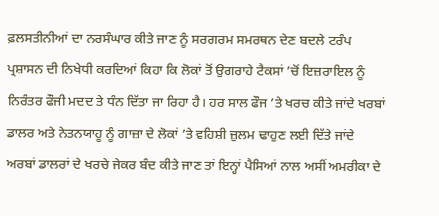ਫ਼ਲਸਤੀਨੀਆਂ ਦਾ ਨਰਸੰਘਾਰ ਕੀਤੇ ਜਾਣ ਨੂੰ ਸਰਗਰਮ ਸਮਰਥਨ ਦੇਣ ਬਦਲੇ ਟਰੰਪ ਪ੍ਰਸ਼ਾਸਨ ਦੀ ਨਿਖੇਧੀ ਕਰਦਿਆਂ ਕਿਹਾ ਕਿ ਲੋਕਾਂ ਤੋਂ ਉਗਰਾਹੇ ਟੈਕਸਾਂ ’ਚੋਂ ਇਜ਼ਰਾਇਲ ਨੂੰ ਨਿਰੰਤਰ ਫੌਜੀ ਮਦਦ ਤੇ ਧੰਨ ਦਿੱਤਾ ਜਾ ਰਿਹਾ ਹੈ। ਹਰ ਸਾਲ ਫੌਜ ’ਤੇ ਖਰਚ ਕੀਤੇ ਜਾਂਦੇ ਖਰਬਾਂ ਡਾਲਰ ਅਤੇ ਨੇਤਨਯਾਹੂ ਨੂੰ ਗਾਜ਼ਾ ਦੇ ਲੋਕਾਂ ’ਤੇ ਵਹਿਸ਼ੀ ਜ਼ੁਲਮ ਢਾਹੁਣ ਲਈ ਦਿੱਤੇ ਜਾਂਦੇ ਅਰਬਾਂ ਡਾਲਰਾਂ ਦੇ ਖਰਚੇ ਜੇਕਰ ਬੰਦ ਕੀਤੇ ਜਾਣ ਤਾਂ ਇਨ੍ਹਾਂ ਪੈਸਿਆਂ ਨਾਲ ਅਸੀਂ ਅਮਰੀਕਾ ਦੇ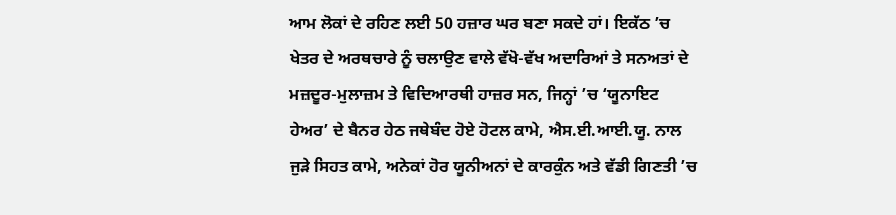ਆਮ ਲੋਕਾਂ ਦੇ ਰਹਿਣ ਲਈ 50 ਹਜ਼ਾਰ ਘਰ ਬਣਾ ਸਕਦੇ ਹਾਂ। ਇਕੱਠ ’ਚ ਖੇਤਰ ਦੇ ਅਰਥਚਾਰੇ ਨੂੰ ਚਲਾਉਣ ਵਾਲੇ ਵੱਖੋ-ਵੱਖ ਅਦਾਰਿਆਂ ਤੇ ਸਨਅਤਾਂ ਦੇ ਮਜ਼ਦੂਰ-ਮੁਲਾਜ਼ਮ ਤੇ ਵਿਦਿਆਰਥੀ ਹਾਜ਼ਰ ਸਨ, ਜਿਨ੍ਹਾਂ ’ਚ ‘ਯੂਨਾਇਟ ਹੇਅਰ’ ਦੇ ਬੈਨਰ ਹੇਠ ਜਥੇਬੰਦ ਹੋਏ ਹੋਟਲ ਕਾਮੇ, ਐਸ.ਈ.ਆਈ.ਯੂ. ਨਾਲ ਜੁੜੇ ਸਿਹਤ ਕਾਮੇ, ਅਨੇਕਾਂ ਹੋਰ ਯੂਨੀਅਨਾਂ ਦੇ ਕਾਰਕੁੰਨ ਅਤੇ ਵੱਡੀ ਗਿਣਤੀ ’ਚ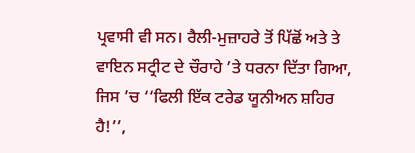ਪ੍ਰਵਾਸੀ ਵੀ ਸਨ। ਰੈਲੀ-ਮੁਜ਼ਾਹਰੇ ਤੋਂ ਪਿੱਛੋਂ ਅਤੇ ਤੇ ਵਾਇਨ ਸਟ੍ਰੀਟ ਦੇ ਚੌਰਾਹੇ ’ਤੇ ਧਰਨਾ ਦਿੱਤਾ ਗਿਆ, ਜਿਸ ’ਚ ‘‘ਫਿਲੀ ਇੱਕ ਟਰੇਡ ਯੂਨੀਅਨ ਸ਼ਹਿਰ ਹੈ!’’,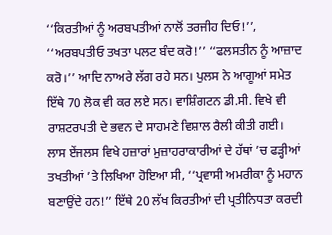‘‘ਕਿਰਤੀਆਂ ਨੂੰ ਅਰਬਪਤੀਆਂ ਨਾਲੋਂ ਤਰਜੀਹ ਦਿਓ!’’, ‘‘ਅਰਬਪਤੀਓ ਤਖਤਾ ਪਲਟ ਬੰਦ ਕਰੋ!’’ ‘‘ਫਲਸਤੀਨ ਨੂੰ ਆਜ਼ਾਦ ਕਰੋ।’’ ਆਦਿ ਨਾਅਰੇ ਲੱਗ ਰਹੇ ਸਨ। ਪੁਲਸ ਨੇ ਆਗੂਆਂ ਸਮੇਤ ਇੱਥੇ 70 ਲੋਕ ਵੀ ਕਰ ਲਏ ਸਨ। ਵਾਸ਼ਿੰਗਟਨ ਡੀ.ਸੀ. ਵਿਖੇ ਵੀ ਰਾਸ਼ਟਰਪਤੀ ਦੇ ਭਵਨ ਦੇ ਸਾਹਮਣੇ ਵਿਸ਼ਾਲ ਰੈਲੀ ਕੀਤੀ ਗਈ।
ਲਾਸ ਏਂਜਲਸ ਵਿਖੇ ਹਜ਼ਾਰਾਂ ਮੁਜ਼ਾਹਰਾਕਾਰੀਆਂ ਦੇ ਹੱਥਾਂ ’ਚ ਫੜ੍ਹੀਆਂ ਤਖਤੀਆਂ ’ਤੇ ਲਿਖਿਆ ਹੋਇਆ ਸੀ, ‘‘ਪ੍ਰਵਾਸੀ ਅਮਰੀਕਾ ਨੂੰ ਮਹਾਨ ਬਣਾਉਂਦੇ ਹਨ!’’ ਇੱਥੇ 20 ਲੱਖ ਕਿਰਤੀਆਂ ਦੀ ਪ੍ਰਤੀਨਿਧਤਾ ਕਰਦੀ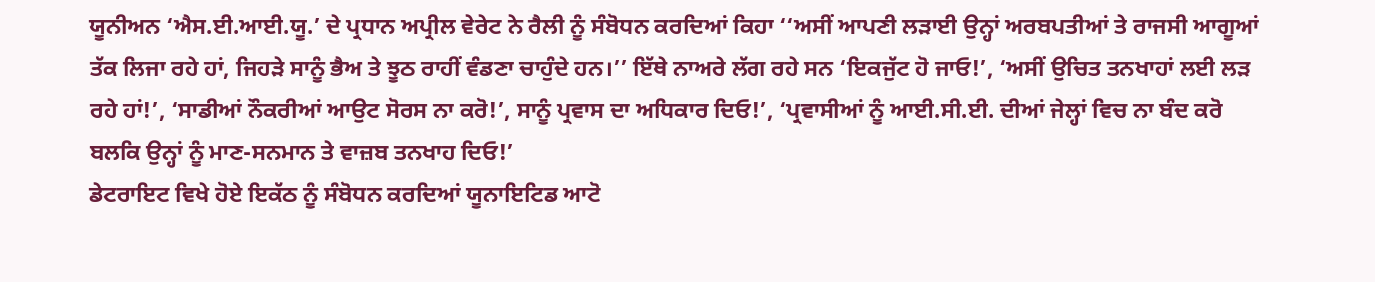ਯੂਨੀਅਨ ‘ਐਸ.ਈ.ਆਈ.ਯੂ.’ ਦੇ ਪ੍ਰਧਾਨ ਅਪ੍ਰੀਲ ਵੇਰੇਟ ਨੇ ਰੈਲੀ ਨੂੰ ਸੰਬੋਧਨ ਕਰਦਿਆਂ ਕਿਹਾ ‘‘ਅਸੀਂ ਆਪਣੀ ਲੜਾਈ ਉਨ੍ਹਾਂ ਅਰਬਪਤੀਆਂ ਤੇ ਰਾਜਸੀ ਆਗੂਆਂ ਤੱਕ ਲਿਜਾ ਰਹੇ ਹਾਂ, ਜਿਹੜੇ ਸਾਨੂੰ ਭੈਅ ਤੇ ਝੂਠ ਰਾਹੀਂ ਵੰਡਣਾ ਚਾਹੁੰਦੇ ਹਨ।’’ ਇੱਥੇ ਨਾਅਰੇ ਲੱਗ ਰਹੇ ਸਨ ‘ਇਕਜੁੱਟ ਹੋ ਜਾਓ!’, ‘ਅਸੀਂ ਉਚਿਤ ਤਨਖਾਹਾਂ ਲਈ ਲੜ ਰਹੇ ਹਾਂ!’, ‘ਸਾਡੀਆਂ ਨੌਕਰੀਆਂ ਆਉਟ ਸੋਰਸ ਨਾ ਕਰੋ!’, ਸਾਨੂੰ ਪ੍ਰਵਾਸ ਦਾ ਅਧਿਕਾਰ ਦਿਓ!’, ‘ਪ੍ਰਵਾਸੀਆਂ ਨੂੰ ਆਈ.ਸੀ.ਈ. ਦੀਆਂ ਜੇਲ੍ਹਾਂ ਵਿਚ ਨਾ ਬੰਦ ਕਰੋ ਬਲਕਿ ਉਨ੍ਹਾਂ ਨੂੰ ਮਾਣ-ਸਨਮਾਨ ਤੇ ਵਾਜ਼ਬ ਤਨਖਾਹ ਦਿਓ!’
ਡੇਟਰਾਇਟ ਵਿਖੇ ਹੋਏ ਇਕੱਠ ਨੂੰ ਸੰਬੋਧਨ ਕਰਦਿਆਂ ਯੂਨਾਇਟਿਡ ਆਟੋ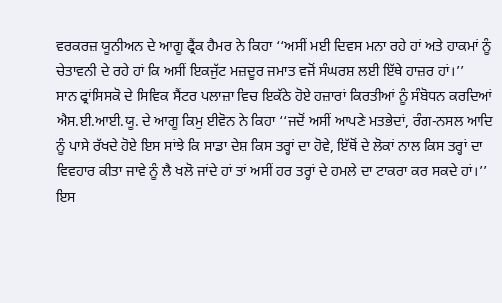ਵਰਕਰਜ਼ ਯੂਨੀਅਨ ਦੇ ਆਗੂ ਫ੍ਰੈਂਕ ਹੈਮਰ ਨੇ ਕਿਹਾ ‘‘ਅਸੀਂ ਮਈ ਦਿਵਸ ਮਨਾ ਰਹੇ ਹਾਂ ਅਤੇ ਹਾਕਮਾਂ ਨੂੰ ਚੇਤਾਵਨੀ ਦੇ ਰਹੇ ਹਾਂ ਕਿ ਅਸੀਂ ਇਕਜੁੱਟ ਮਜ਼ਦੂਰ ਜਮਾਤ ਵਜੋਂ ਸੰਘਰਸ਼ ਲਈ ਇੱਥੇ ਹਾਜ਼ਰ ਹਾਂ।’’
ਸਾਨ ਫ੍ਰਾਂਸਿਸਕੋ ਦੇ ਸਿਵਿਕ ਸੈਂਟਰ ਪਲਾਜ਼ਾ ਵਿਚ ਇਕੱਠੇ ਹੋਏ ਹਜ਼ਾਰਾਂ ਕਿਰਤੀਆਂ ਨੂੰ ਸੰਬੋਧਨ ਕਰਦਿਆਂ ਐਸ.ਈ.ਆਈ.ਯੂ. ਦੇ ਆਗੂ ਕਿਮੁ ਈਵੋਨ ਨੇ ਕਿਹਾ ‘‘ਜਦੋਂ ਅਸੀਂ ਆਪਣੇ ਮਤਭੇਦਾਂ, ਰੰਗ-ਨਸਲ ਆਦਿ ਨੂੰ ਪਾਸੇ ਰੱਖਦੇ ਹੋਏ ਇਸ ਸਾਂਝੇ ਕਿ ਸਾਡਾ ਦੇਸ਼ ਕਿਸ ਤਰ੍ਹਾਂ ਦਾ ਹੋਵੇ, ਇੱਥੋਂ ਦੇ ਲੋਕਾਂ ਨਾਲ ਕਿਸ ਤਰ੍ਹਾਂ ਦਾ ਵਿਵਹਾਰ ਕੀਤਾ ਜਾਵੇ ਨੂੰ ਲੈ ਖਲੋ ਜਾਂਦੇ ਹਾਂ ਤਾਂ ਅਸੀਂ ਹਰ ਤਰ੍ਹਾਂ ਦੇ ਹਮਲੇ ਦਾ ਟਾਕਰਾ ਕਰ ਸਕਦੇ ਹਾਂ।’’ ਇਸ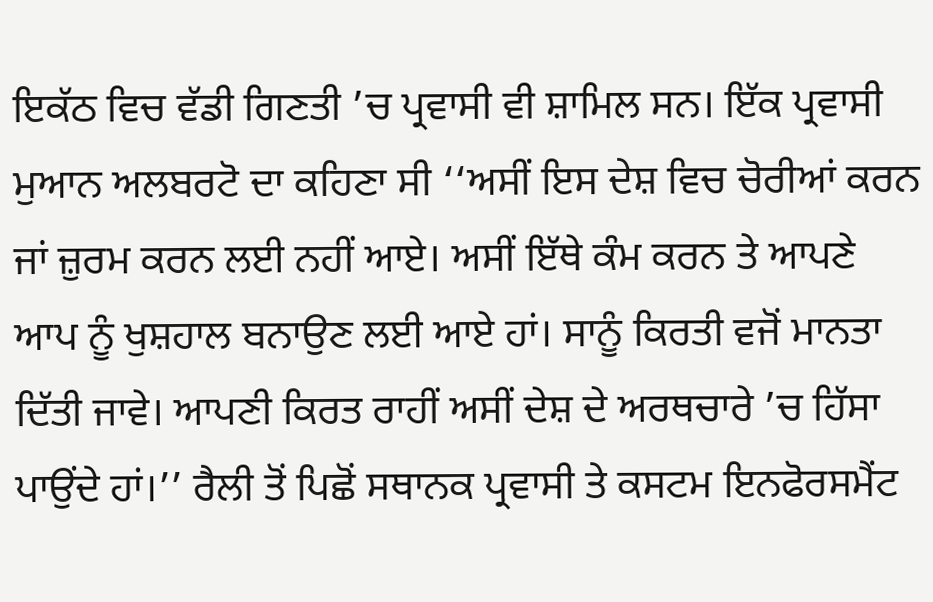ਇਕੱਠ ਵਿਚ ਵੱਡੀ ਗਿਣਤੀ ’ਚ ਪ੍ਰਵਾਸੀ ਵੀ ਸ਼ਾਮਿਲ ਸਨ। ਇੱਕ ਪ੍ਰਵਾਸੀ ਮੁਆਨ ਅਲਬਰਟੋ ਦਾ ਕਹਿਣਾ ਸੀ ‘‘ਅਸੀਂ ਇਸ ਦੇਸ਼ ਵਿਚ ਚੋਰੀਆਂ ਕਰਨ ਜਾਂ ਜ਼ੁਰਮ ਕਰਨ ਲਈ ਨਹੀਂ ਆਏ। ਅਸੀਂ ਇੱਥੇ ਕੰਮ ਕਰਨ ਤੇ ਆਪਣੇ ਆਪ ਨੂੰ ਖੁਸ਼ਹਾਲ ਬਨਾਉਣ ਲਈ ਆਏ ਹਾਂ। ਸਾਨੂੰ ਕਿਰਤੀ ਵਜੋਂ ਮਾਨਤਾ ਦਿੱਤੀ ਜਾਵੇ। ਆਪਣੀ ਕਿਰਤ ਰਾਹੀਂ ਅਸੀਂ ਦੇਸ਼ ਦੇ ਅਰਥਚਾਰੇ ’ਚ ਹਿੱਸਾ ਪਾਉਂਦੇ ਹਾਂ।’’ ਰੈਲੀ ਤੋਂ ਪਿਛੋਂ ਸਥਾਨਕ ਪ੍ਰਵਾਸੀ ਤੇ ਕਸਟਮ ਇਨਫੋਰਸਮੈਂਟ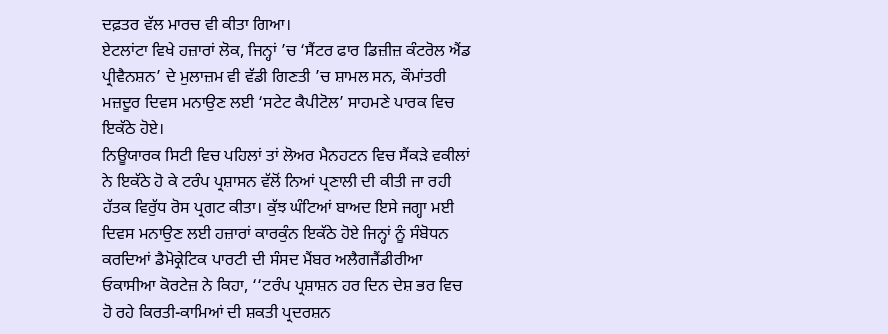ਦਫ਼ਤਰ ਵੱਲ ਮਾਰਚ ਵੀ ਕੀਤਾ ਗਿਆ।
ਏਟਲਾਂਟਾ ਵਿਖੇ ਹਜ਼ਾਰਾਂ ਲੋਕ, ਜਿਨ੍ਹਾਂ ’ਚ ‘ਸੈਂਟਰ ਫਾਰ ਡਿਜ਼ੀਜ਼ ਕੰਟਰੋਲ ਐਂਡ ਪ੍ਰੀਵੈਨਸ਼ਨ’ ਦੇ ਮੁਲਾਜ਼ਮ ਵੀ ਵੱਡੀ ਗਿਣਤੀ ’ਚ ਸ਼ਾਮਲ ਸਨ, ਕੌਮਾਂਤਰੀ ਮਜ਼ਦੂਰ ਦਿਵਸ ਮਨਾਉਣ ਲਈ ‘ਸਟੇਟ ਕੈਪੀਟੋਲ’ ਸਾਹਮਣੇ ਪਾਰਕ ਵਿਚ ਇਕੱਠੇ ਹੋਏ।
ਨਿਊਯਾਰਕ ਸਿਟੀ ਵਿਚ ਪਹਿਲਾਂ ਤਾਂ ਲੋਅਰ ਮੈਨਹਟਨ ਵਿਚ ਸੈਂਕੜੇ ਵਕੀਲਾਂ ਨੇ ਇਕੱਠੇ ਹੋ ਕੇ ਟਰੰਪ ਪ੍ਰਸ਼ਾਸਨ ਵੱਲੋਂ ਨਿਆਂ ਪ੍ਰਣਾਲੀ ਦੀ ਕੀਤੀ ਜਾ ਰਹੀ ਹੱਤਕ ਵਿਰੁੱਧ ਰੋਸ ਪ੍ਰਗਟ ਕੀਤਾ। ਕੁੱਝ ਘੰਟਿਆਂ ਬਾਅਦ ਇਸੇ ਜਗ੍ਹਾ ਮਈ ਦਿਵਸ ਮਨਾਉਣ ਲਈ ਹਜ਼ਾਰਾਂ ਕਾਰਕੁੰਨ ਇਕੱਠੇ ਹੋਏ ਜਿਨ੍ਹਾਂ ਨੂੰ ਸੰਬੋਧਨ ਕਰਦਿਆਂ ਡੈਮੋਕ੍ਰੇਟਿਕ ਪਾਰਟੀ ਦੀ ਸੰਸਦ ਮੈਂਬਰ ਅਲੈਗਜੈਂਡੀਰੀਆ ਓਕਾਸੀਆ ਕੋਰਟੇਜ਼ ਨੇ ਕਿਹਾ, ‘‘ਟਰੰਪ ਪ੍ਰਸ਼ਾਸ਼ਨ ਹਰ ਦਿਨ ਦੇਸ਼ ਭਰ ਵਿਚ ਹੋ ਰਹੇ ਕਿਰਤੀ-ਕਾਮਿਆਂ ਦੀ ਸ਼ਕਤੀ ਪ੍ਰਦਰਸ਼ਨ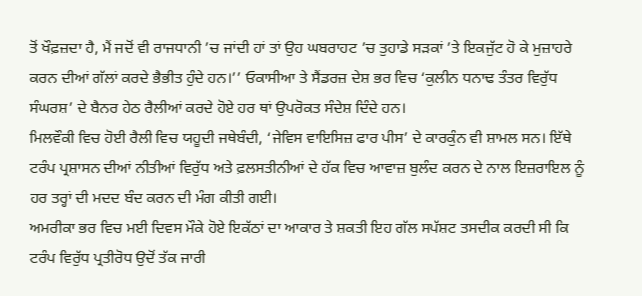ਤੋਂ ਖੌਫ਼ਜ਼ਦਾ ਹੈ, ਮੈਂ ਜਦੋਂ ਵੀ ਰਾਜਧਾਨੀ ’ਚ ਜਾਂਦੀ ਹਾਂ ਤਾਂ ਉਹ ਘਬਰਾਹਟ ’ਚ ਤੁਹਾਡੇ ਸੜਕਾਂ ’ਤੇ ਇਕਜੁੱਟ ਹੋ ਕੇ ਮੁਜ਼ਾਹਰੇ ਕਰਨ ਦੀਆਂ ਗੱਲਾਂ ਕਰਦੇ ਭੈਭੀਤ ਹੁੰਦੇ ਹਨ।’’ ਓਕਾਸੀਆ ਤੇ ਸੈਂਡਰਜ਼ ਦੇਸ਼ ਭਰ ਵਿਚ ‘ਕੁਲੀਨ ਧਨਾਢ ਤੰਤਰ ਵਿਰੁੱਧ ਸੰਘਰਸ਼’ ਦੇ ਬੈਨਰ ਹੇਠ ਰੈਲੀਆਂ ਕਰਦੇ ਹੋਏ ਹਰ ਥਾਂ ਉਪਰੋਕਤ ਸੰਦੇਸ਼ ਦਿੰਦੇ ਹਨ।
ਮਿਲਵੌਕੀ ਵਿਚ ਹੋਈ ਰੈਲੀ ਵਿਚ ਯਹੂਦੀ ਜਥੇਬੰਦੀ, ‘ਜੇਵਿਸ ਵਾਇਸਿਜ਼ ਫਾਰ ਪੀਸ’ ਦੇ ਕਾਰਕੁੰਨ ਵੀ ਸ਼ਾਮਲ ਸਨ। ਇੱਥੇ ਟਰੰਪ ਪ੍ਰਸ਼ਾਸਨ ਦੀਆਂ ਨੀਤੀਆਂ ਵਿਰੁੱਧ ਅਤੇ ਫ਼ਲਸਤੀਨੀਆਂ ਦੇ ਹੱਕ ਵਿਚ ਆਵਾਜ਼ ਬੁਲੰਦ ਕਰਨ ਦੇ ਨਾਲ ਇਜ਼ਰਾਇਲ ਨੂੰ ਹਰ ਤਰ੍ਹਾਂ ਦੀ ਮਦਦ ਬੰਦ ਕਰਨ ਦੀ ਮੰਗ ਕੀਤੀ ਗਈ।
ਅਮਰੀਕਾ ਭਰ ਵਿਚ ਮਈ ਦਿਵਸ ਮੌਕੇ ਹੋਏ ਇਕੱਠਾਂ ਦਾ ਆਕਾਰ ਤੇ ਸ਼ਕਤੀ ਇਹ ਗੱਲ ਸਪੱਸ਼ਟ ਤਸਦੀਕ ਕਰਦੀ ਸੀ ਕਿ ਟਰੰਪ ਵਿਰੁੱਧ ਪ੍ਰਤੀਰੋਧ ਉਦੋਂ ਤੱਕ ਜਾਰੀ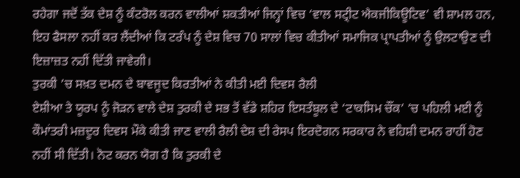ਰਹੇਗਾ ਜਦੋਂ ਤੱਕ ਦੇਸ਼ ਨੂੰ ਕੰਟਰੋਲ ਕਰਨ ਵਾਲੀਆਂ ਸ਼ਕਤੀਆਂ ਜਿਨ੍ਹਾਂ ਵਿਚ ‘ਵਾਲ ਸਟ੍ਰੀਟ ਐਕਜੀਕਿਊਟਿਵ’ ਵੀ ਸ਼ਾਮਲ ਹਨ, ਇਹ ਫੈਸਲਾ ਨਹੀਂ ਕਰ ਲੈਂਦੀਆਂ ਕਿ ਟਰੰਪ ਨੂੰ ਦੇਸ਼ ਵਿਚ 70 ਸਾਲਾਂ ਵਿਚ ਕੀਤੀਆਂ ਸਮਾਜਿਕ ਪ੍ਰਾਪਤੀਆਂ ਨੂੰ ਉਲਟਾਉਣ ਦੀ ਇਜ਼ਾਜ਼ਤ ਨਹੀਂ ਦਿੱਤੀ ਜਾਵੇਗੀ।
ਤੁਰਕੀ ’ਚ ਸਖ਼ਤ ਦਮਨ ਦੇ ਬਾਵਜੂਦ ਕਿਰਤੀਆਂ ਨੇ ਕੀਤੀ ਮਈ ਦਿਵਸ ਰੈਲੀ
ਏਸ਼ੀਆ ਤੇ ਯੂਰਪ ਨੂੰ ਜੋੜਨ ਵਾਲੇ ਦੇਸ਼ ਤੁਰਕੀ ਦੇ ਸਭ ਤੋਂ ਵੱਡੇ ਸ਼ਹਿਰ ਇਸਤੰਬੂਲ ਦੇ ‘ਟਾਕਸਿਮ ਚੌਂਕ’ ’ਚ ਪਹਿਲੀ ਮਈ ਨੂੰ ਕੌਮਾਂਤਰੀ ਮਜ਼ਦੂਰ ਦਿਵਸ ਮੌਕੇ ਕੀਤੀ ਜਾਣ ਵਾਲੀ ਰੈਲੀ ਦੇਸ਼ ਦੀ ਰੇਸਪ ਇਰਦੋਗਨ ਸਰਕਾਰ ਨੇ ਵਹਿਸ਼ੀ ਦਮਨ ਰਾਹੀਂ ਹੋਣ ਨਹੀਂ ਸੀ ਦਿੱਤੀ। ਨੋਟ ਕਰਨ ਯੋਗ ਹੈ ਕਿ ਤੁਰਕੀ ਦੇ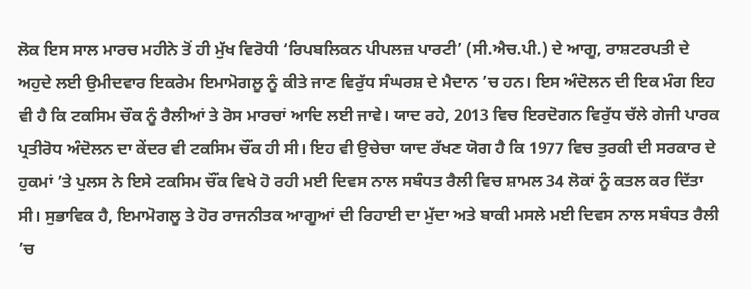ਲੋਕ ਇਸ ਸਾਲ ਮਾਰਚ ਮਹੀਨੇ ਤੋਂ ਹੀ ਮੁੱਖ ਵਿਰੋਧੀ ‘ਰਿਪਬਲਿਕਨ ਪੀਪਲਜ਼ ਪਾਰਟੀ’ (ਸੀ.ਐਚ.ਪੀ.) ਦੇ ਆਗੂ, ਰਾਸ਼ਟਰਪਤੀ ਦੇ ਅਹੁਦੇ ਲਈ ਉਮੀਦਵਾਰ ਇਕਰੇਮ ਇਮਾਮੋਗਲੂ ਨੂੰ ਕੀਤੇ ਜਾਣ ਵਿਰੁੱਧ ਸੰਘਰਸ਼ ਦੇ ਮੈਦਾਨ ’ਚ ਹਨ। ਇਸ ਅੰਦੋਲਨ ਦੀ ਇਕ ਮੰਗ ਇਹ ਵੀ ਹੈ ਕਿ ਟਕਸਿਮ ਚੌਕ ਨੂੰ ਰੈਲੀਆਂ ਤੇ ਰੋਸ ਮਾਰਚਾਂ ਆਦਿ ਲਈ ਜਾਵੇ। ਯਾਦ ਰਹੇ, 2013 ਵਿਚ ਇਰਦੋਗਨ ਵਿਰੁੱਧ ਚੱਲੇ ਗੇਜੀ ਪਾਰਕ ਪ੍ਰਤੀਰੋਧ ਅੰਦੋਲਨ ਦਾ ਕੇਂਦਰ ਵੀ ਟਕਸਿਮ ਚੌਂਕ ਹੀ ਸੀ। ਇਹ ਵੀ ਉਚੇਚਾ ਯਾਦ ਰੱਖਣ ਯੋਗ ਹੈ ਕਿ 1977 ਵਿਚ ਤੁਰਕੀ ਦੀ ਸਰਕਾਰ ਦੇ ਹੁਕਮਾਂ ’ਤੇ ਪੁਲਸ ਨੇ ਇਸੇ ਟਕਸਿਮ ਚੌਂਕ ਵਿਖੇ ਹੋ ਰਹੀ ਮਈ ਦਿਵਸ ਨਾਲ ਸਬੰਧਤ ਰੈਲੀ ਵਿਚ ਸ਼ਾਮਲ 34 ਲੋਕਾਂ ਨੂੰ ਕਤਲ ਕਰ ਦਿੱਤਾ ਸੀ। ਸੁਭਾਵਿਕ ਹੈ, ਇਮਾਮੋਗਲੂ ਤੇ ਹੋਰ ਰਾਜਨੀਤਕ ਆਗੂਆਂ ਦੀ ਰਿਹਾਈ ਦਾ ਮੁੱਦਾ ਅਤੇ ਬਾਕੀ ਮਸਲੇ ਮਈ ਦਿਵਸ ਨਾਲ ਸਬੰਧਤ ਰੈਲੀ ’ਚ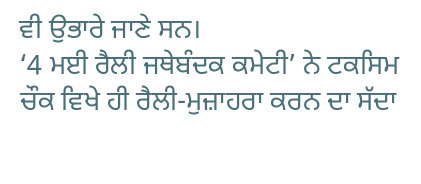ਵੀ ਉਭਾਰੇ ਜਾਣੇ ਸਨ।
‘4 ਮਈ ਰੈਲੀ ਜਥੇਬੰਦਕ ਕਮੇਟੀ’ ਨੇ ਟਕਸਿਮ ਚੌਕ ਵਿਖੇ ਹੀ ਰੈਲੀ-ਮੁਜ਼ਾਹਰਾ ਕਰਨ ਦਾ ਸੱਦਾ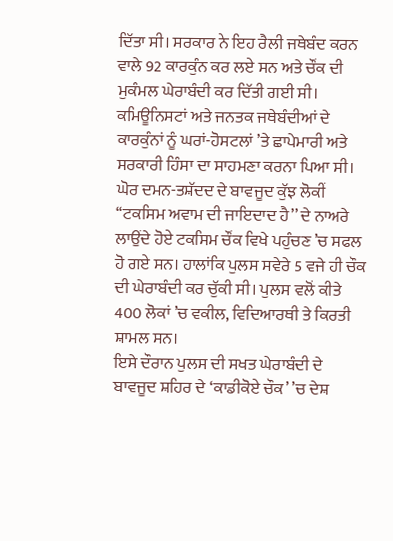ਦਿੱਤਾ ਸੀ। ਸਰਕਾਰ ਨੇ ਇਹ ਰੈਲੀ ਜਥੇਬੰਦ ਕਰਨ ਵਾਲੇ 92 ਕਾਰਕੁੰਨ ਕਰ ਲਏ ਸਨ ਅਤੇ ਚੌਂਕ ਦੀ ਮੁਕੰਮਲ ਘੇਰਾਬੰਦੀ ਕਰ ਦਿੱਤੀ ਗਈ ਸੀ। ਕਮਿਊਨਿਸਟਾਂ ਅਤੇ ਜਨਤਕ ਜਥੇਬੰਦੀਆਂ ਦੇ ਕਾਰਕੁੰਨਾਂ ਨੂੰ ਘਰਾਂ-ਹੋਸਟਲਾਂ ’ਤੇ ਛਾਪੇਮਾਰੀ ਅਤੇ ਸਰਕਾਰੀ ਹਿੰਸਾ ਦਾ ਸਾਹਮਣਾ ਕਰਨਾ ਪਿਆ ਸੀ।
ਘੋਰ ਦਮਨ-ਤਸ਼ੱਦਦ ਦੇ ਬਾਵਜੂਦ ਕੁੱਝ ਲੋਕੀਂ ‘‘ਟਕਸਿਮ ਅਵਾਮ ਦੀ ਜਾਇਦਾਦ ਹੈ’’ ਦੇ ਨਾਅਰੇ ਲਾਉਂਦੇ ਹੋਏ ਟਕਸਿਮ ਚੌਂਕ ਵਿਖੇ ਪਹੁੰਚਣ ’ਚ ਸਫਲ ਹੋ ਗਏ ਸਨ। ਹਾਲਾਂਕਿ ਪੁਲਸ ਸਵੇਰੇ 5 ਵਜੇ ਹੀ ਚੌਕ ਦੀ ਘੇਰਾਬੰਦੀ ਕਰ ਚੁੱਕੀ ਸੀ। ਪੁਲਸ ਵਲੋਂ ਕੀਤੇ 400 ਲੋਕਾਂ ’ਚ ਵਕੀਲ, ਵਿਦਿਆਰਥੀ ਤੇ ਕਿਰਤੀ ਸ਼ਾਮਲ ਸਨ।
ਇਸੇ ਦੌਰਾਨ ਪੁਲਸ ਦੀ ਸਖਤ ਘੇਰਾਬੰਦੀ ਦੇ ਬਾਵਜੂਦ ਸ਼ਹਿਰ ਦੇ ‘ਕਾਡੀਕੋਏ ਚੌਕ’ ’ਚ ਦੇਸ਼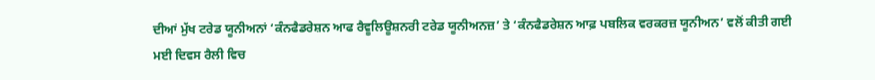ਦੀਆਂ ਮੁੱਖ ਟਰੇਡ ਯੂਨੀਅਨਾਂ ‘ਕੰਨਫੈਡਰੇਸ਼ਨ ਆਫ ਰੈਵੂਲਿਊਸ਼ਨਰੀ ਟਰੇਡ ਯੂਨੀਅਨਜ਼’ ਤੇ ‘ਕੰਨਫੈਡਰੇਸ਼ਨ ਆਫ਼ ਪਬਲਿਕ ਵਰਕਰਜ਼ ਯੂਨੀਅਨ’ ਵਲੋਂ ਕੀਤੀ ਗਈ ਮਈ ਦਿਵਸ ਰੈਲੀ ਵਿਚ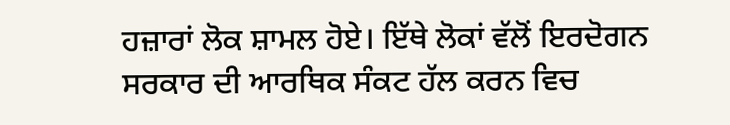ਹਜ਼ਾਰਾਂ ਲੋਕ ਸ਼ਾਮਲ ਹੋਏ। ਇੱਥੇ ਲੋਕਾਂ ਵੱਲੋਂ ਇਰਦੋਗਨ ਸਰਕਾਰ ਦੀ ਆਰਥਿਕ ਸੰਕਟ ਹੱਲ ਕਰਨ ਵਿਚ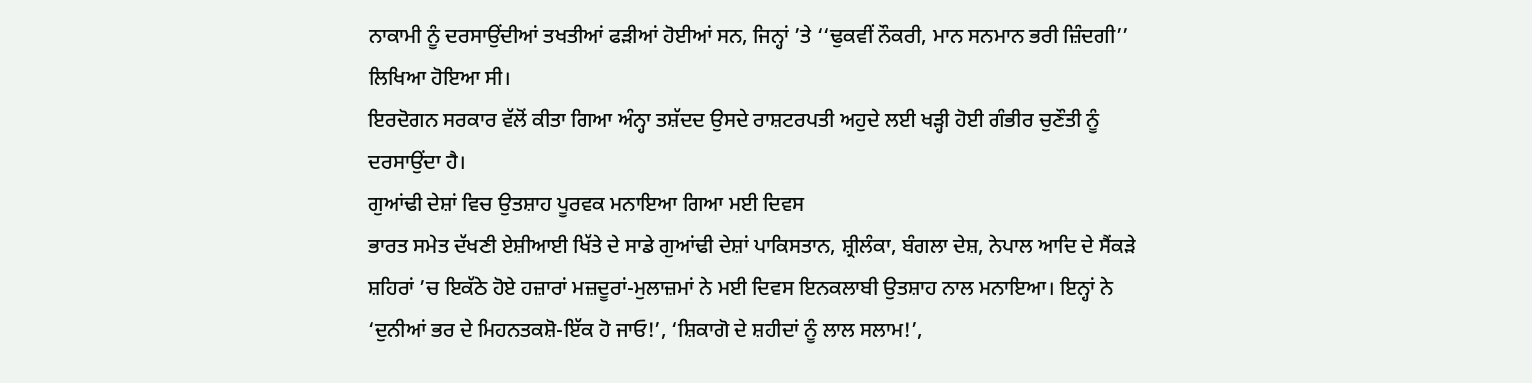ਨਾਕਾਮੀ ਨੂੰ ਦਰਸਾਉਂਦੀਆਂ ਤਖਤੀਆਂ ਫੜੀਆਂ ਹੋਈਆਂ ਸਨ, ਜਿਨ੍ਹਾਂ ’ਤੇ ‘‘ਢੁਕਵੀਂ ਨੌਕਰੀ, ਮਾਨ ਸਨਮਾਨ ਭਰੀ ਜ਼ਿੰਦਗੀ’’ ਲਿਖਿਆ ਹੋਇਆ ਸੀ।
ਇਰਦੋਗਨ ਸਰਕਾਰ ਵੱਲੋਂ ਕੀਤਾ ਗਿਆ ਅੰਨ੍ਹਾ ਤਸ਼ੱਦਦ ਉਸਦੇ ਰਾਸ਼ਟਰਪਤੀ ਅਹੁਦੇ ਲਈ ਖੜ੍ਹੀ ਹੋਈ ਗੰਭੀਰ ਚੁਣੌਤੀ ਨੂੰ ਦਰਸਾਉਂਦਾ ਹੈ।
ਗੁਆਂਢੀ ਦੇਸ਼ਾਂ ਵਿਚ ਉਤਸ਼ਾਹ ਪੂਰਵਕ ਮਨਾਇਆ ਗਿਆ ਮਈ ਦਿਵਸ
ਭਾਰਤ ਸਮੇਤ ਦੱਖਣੀ ਏਸ਼ੀਆਈ ਖਿੱਤੇ ਦੇ ਸਾਡੇ ਗੁਆਂਢੀ ਦੇਸ਼ਾਂ ਪਾਕਿਸਤਾਨ, ਸ਼੍ਰੀਲੰਕਾ, ਬੰਗਲਾ ਦੇਸ਼, ਨੇਪਾਲ ਆਦਿ ਦੇ ਸੈਂਕੜੇ ਸ਼ਹਿਰਾਂ ’ਚ ਇਕੱਠੇ ਹੋਏ ਹਜ਼ਾਰਾਂ ਮਜ਼ਦੂਰਾਂ-ਮੁਲਾਜ਼ਮਾਂ ਨੇ ਮਈ ਦਿਵਸ ਇਨਕਲਾਬੀ ਉਤਸ਼ਾਹ ਨਾਲ ਮਨਾਇਆ। ਇਨ੍ਹਾਂ ਨੇ ‘ਦੁਨੀਆਂ ਭਰ ਦੇ ਮਿਹਨਤਕਸ਼ੋ-ਇੱਕ ਹੋ ਜਾਓ!’, ‘ਸ਼ਿਕਾਗੋ ਦੇ ਸ਼ਹੀਦਾਂ ਨੂੰ ਲਾਲ ਸਲਾਮ!’,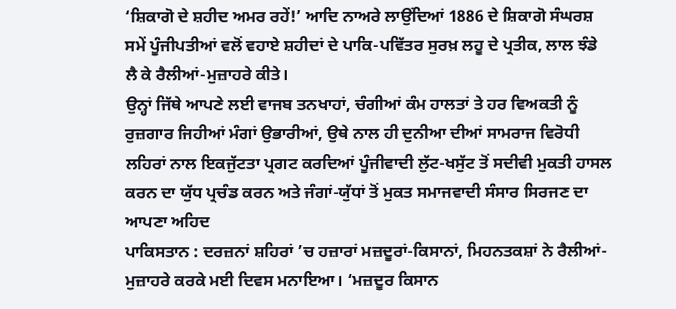‘ਸ਼ਿਕਾਗੋ ਦੇ ਸ਼ਹੀਦ ਅਮਰ ਰਹੇਂ!’ ਆਦਿ ਨਾਅਰੇ ਲਾਉਂਦਿਆਂ 1886 ਦੇ ਸ਼ਿਕਾਗੋ ਸੰਘਰਸ਼ ਸਮੇਂ ਪੂੰਜੀਪਤੀਆਂ ਵਲੋਂ ਵਹਾਏ ਸ਼ਹੀਦਾਂ ਦੇ ਪਾਕਿ-ਪਵਿੱਤਰ ਸੁਰਖ਼ ਲਹੂ ਦੇ ਪ੍ਰਤੀਕ, ਲਾਲ ਝੰਡੇ ਲੈ ਕੇ ਰੈਲੀਆਂ-ਮੁਜ਼ਾਹਰੇ ਕੀਤੇ।
ਉਨ੍ਹਾਂ ਜਿੱਥੇ ਆਪਣੇ ਲਈ ਵਾਜਬ ਤਨਖਾਹਾਂ, ਚੰਗੀਆਂ ਕੰਮ ਹਾਲਤਾਂ ਤੇ ਹਰ ਵਿਅਕਤੀ ਨੂੰ ਰੁਜ਼ਗਾਰ ਜਿਹੀਆਂ ਮੰਗਾਂ ਉਭਾਰੀਆਂ, ਉਥੇ ਨਾਲ ਹੀ ਦੁਨੀਆ ਦੀਆਂ ਸਾਮਰਾਜ ਵਿਰੋਧੀ ਲਹਿਰਾਂ ਨਾਲ ਇਕਜੁੱਟਤਾ ਪ੍ਰਗਟ ਕਰਦਿਆਂ ਪੂੰਜੀਵਾਦੀ ਲੁੱਟ-ਖਸੁੱਟ ਤੋਂ ਸਦੀਵੀ ਮੁਕਤੀ ਹਾਸਲ ਕਰਨ ਦਾ ਯੁੱਧ ਪ੍ਰਚੰਡ ਕਰਨ ਅਤੇ ਜੰਗਾਂ-ਯੁੱਧਾਂ ਤੋਂ ਮੁਕਤ ਸਮਾਜਵਾਦੀ ਸੰਸਾਰ ਸਿਰਜਣ ਦਾ ਆਪਣਾ ਅਹਿਦ
ਪਾਕਿਸਤਾਨ : ਦਰਜ਼ਨਾਂ ਸ਼ਹਿਰਾਂ ’ਚ ਹਜ਼ਾਰਾਂ ਮਜ਼ਦੂਰਾਂ-ਕਿਸਾਨਾਂ, ਮਿਹਨਤਕਸ਼ਾਂ ਨੇ ਰੈਲੀਆਂ-ਮੁਜ਼ਾਹਰੇ ਕਰਕੇ ਮਈ ਦਿਵਸ ਮਨਾਇਆ। ‘ਮਜ਼ਦੂਰ ਕਿਸਾਨ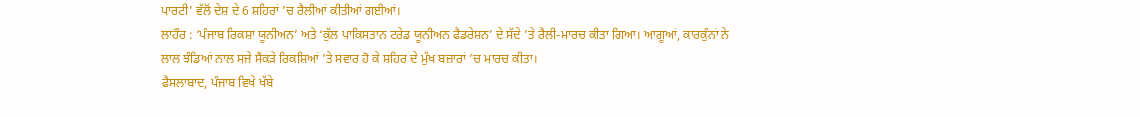ਪਾਰਟੀ’ ਵੱਲੋਂ ਦੇਸ਼ ਦੇ 6 ਸ਼ਹਿਰਾਂ ’ਚ ਰੈਲੀਆਂ ਕੀਤੀਆਂ ਗਈਆਂ।
ਲਾਹੌਰ : ‘ਪੰਜਾਬ ਰਿਕਸ਼ਾ ਯੂਨੀਅਨ’ ਅਤੇ ‘ਕੁੱਲ ਪਾਕਿਸਤਾਨ ਟਰੇਡ ਯੂਨੀਅਨ ਫੈਡਰੇਸ਼ਨ’ ਦੇ ਸੱਦੇ ’ਤੇ ਰੈਲੀ-ਮਾਰਚ ਕੀਤਾ ਗਿਆ। ਆਗੂਆਂ, ਕਾਰਕੁੰਨਾਂ ਨੇ ਲਾਲ ਝੰਡਿਆਂ ਨਾਲ ਸਜੇ ਸੈਂਕੜੇ ਰਿਕਸ਼ਿਆਂ ’ਤੇ ਸਵਾਰ ਹੋ ਕੇ ਸ਼ਹਿਰ ਦੇ ਮੁੱਖ ਬਜ਼ਾਰਾਂ ’ਚ ਮਾਰਚ ਕੀਤਾ।
ਫੈਸਲਾਬਾਦ, ਪੰਜਾਬ ਵਿਖੇ ਖੱਬੇ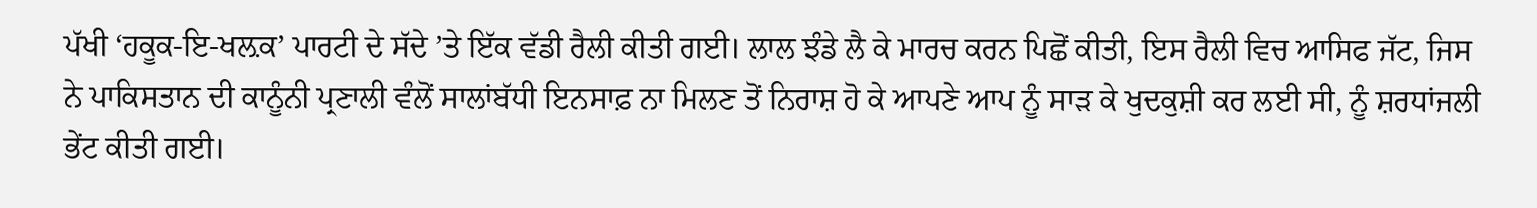ਪੱਖੀ ‘ਹਕੂਕ-ਇ-ਖਲ਼ਕ’ ਪਾਰਟੀ ਦੇ ਸੱਦੇ ’ਤੇ ਇੱਕ ਵੱਡੀ ਰੈਲੀ ਕੀਤੀ ਗਈ। ਲਾਲ ਝੰਡੇ ਲੈ ਕੇ ਮਾਰਚ ਕਰਨ ਪਿਛੋਂ ਕੀਤੀ, ਇਸ ਰੈਲੀ ਵਿਚ ਆਸਿਫ ਜੱਟ, ਜਿਸ ਨੇ ਪਾਕਿਸਤਾਨ ਦੀ ਕਾਨੂੰਨੀ ਪ੍ਰਣਾਲੀ ਵੰਲੋਂ ਸਾਲਾਂਬੱਧੀ ਇਨਸਾਫ਼ ਨਾ ਮਿਲਣ ਤੋਂ ਨਿਰਾਸ਼ ਹੋ ਕੇ ਆਪਣੇ ਆਪ ਨੂੰ ਸਾੜ ਕੇ ਖੁਦਕੁਸ਼ੀ ਕਰ ਲਈ ਸੀ, ਨੂੰ ਸ਼ਰਧਾਂਜਲੀ ਭੇਂਟ ਕੀਤੀ ਗਈ।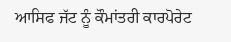ਆਸਿਫ ਜੱਟ ਨੂੰ ਕੌਮਾਂਤਰੀ ਕਾਰਪੋਰੇਟ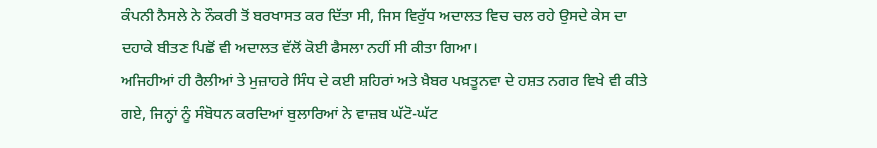ਕੰਪਨੀ ਨੈਸਲੇ ਨੇ ਨੌਕਰੀ ਤੋਂ ਬਰਖਾਸਤ ਕਰ ਦਿੱਤਾ ਸੀ, ਜਿਸ ਵਿਰੁੱਧ ਅਦਾਲਤ ਵਿਚ ਚਲ ਰਹੇ ਉਸਦੇ ਕੇਸ ਦਾ ਦਹਾਕੇ ਬੀਤਣ ਪਿਛੋਂ ਵੀ ਅਦਾਲਤ ਵੱਲੋਂ ਕੋਈ ਫੈਸਲਾ ਨਹੀਂ ਸੀ ਕੀਤਾ ਗਿਆ।
ਅਜਿਹੀਆਂ ਹੀ ਰੈਲੀਆਂ ਤੇ ਮੁਜ਼ਾਹਰੇ ਸਿੰਧ ਦੇ ਕਈ ਸ਼ਹਿਰਾਂ ਅਤੇ ਖ਼ੈਬਰ ਪਖ਼ਤੂਨਵਾ ਦੇ ਹਸ਼ਤ ਨਗਰ ਵਿਖੇ ਵੀ ਕੀਤੇ ਗਏ, ਜਿਨ੍ਹਾਂ ਨੂੰ ਸੰਬੋਧਨ ਕਰਦਿਆਂ ਬੁਲਾਰਿਆਂ ਨੇ ਵਾਜ਼ਬ ਘੱਟੋ-ਘੱਟ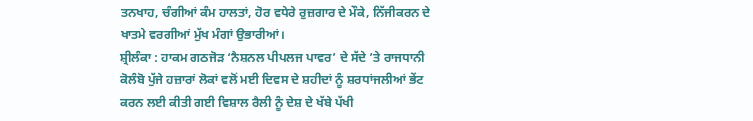ਤਨਖਾਹ, ਚੰਗੀਆਂ ਕੰਮ ਹਾਲਤਾਂ, ਹੋਰ ਵਧੇਰੇ ਰੁਜ਼ਗਾਰ ਦੇ ਮੌਕੇ, ਨਿੱਜੀਕਰਨ ਦੇ ਖਾਤਮੇ ਵਰਗੀਆਂ ਮੁੱਖ ਮੰਗਾਂ ਉਭਾਰੀਆਂ।
ਸ਼੍ਰੀਲੰਕਾ : ਹਾਕਮ ਗਠਜੋੜ ‘ਨੈਸ਼ਨਲ ਪੀਪਲਜ ਪਾਵਰ’ ਦੇ ਸੱਦੇ ’ਤੇ ਰਾਜਧਾਨੀ ਕੋਲੰਬੋ ਪੁੱਜੇ ਹਜ਼ਾਰਾਂ ਲੋਕਾਂ ਵਲੋਂ ਮਈ ਦਿਵਸ ਦੇ ਸ਼ਹੀਦਾਂ ਨੂੰ ਸ਼ਰਧਾਂਜਲੀਆਂ ਭੇਂਟ ਕਰਨ ਲਈ ਕੀਤੀ ਗਈ ਵਿਸ਼ਾਲ ਰੈਲੀ ਨੂੰ ਦੇਸ਼ ਦੇ ਖੱਬੇ ਪੱਖੀ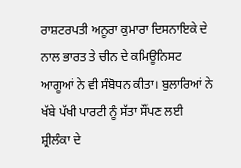ਰਾਸ਼ਟਰਪਤੀ ਅਨੂਰਾ ਕੁਮਾਰਾ ਦਿਸਨਾਇਕੇ ਦੇ ਨਾਲ ਭਾਰਤ ਤੇ ਚੀਨ ਦੇ ਕਮਿਊਨਿਸਟ ਆਗੂਆਂ ਨੇ ਵੀ ਸੰਬੋਧਨ ਕੀਤਾ। ਬੁਲਾਰਿਆਂ ਨੇ ਖੱਬੇ ਪੱਖੀ ਪਾਰਟੀ ਨੂੰ ਸੱਤਾ ਸੌਂਪਣ ਲਈ ਸ਼੍ਰੀਲੰਕਾ ਦੇ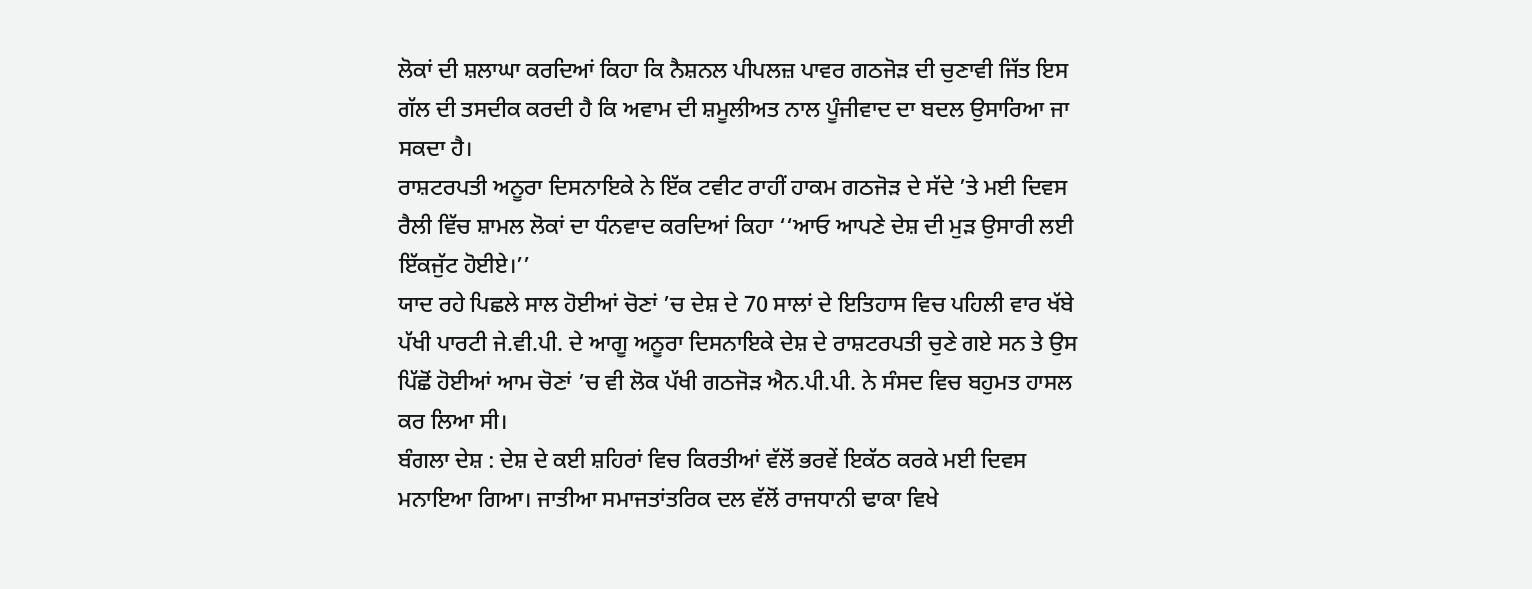ਲੋਕਾਂ ਦੀ ਸ਼ਲਾਘਾ ਕਰਦਿਆਂ ਕਿਹਾ ਕਿ ਨੈਸ਼ਨਲ ਪੀਪਲਜ਼ ਪਾਵਰ ਗਠਜੋੜ ਦੀ ਚੁਣਾਵੀ ਜਿੱਤ ਇਸ ਗੱਲ ਦੀ ਤਸਦੀਕ ਕਰਦੀ ਹੈ ਕਿ ਅਵਾਮ ਦੀ ਸ਼ਮੂਲੀਅਤ ਨਾਲ ਪੂੰਜੀਵਾਦ ਦਾ ਬਦਲ ਉਸਾਰਿਆ ਜਾ ਸਕਦਾ ਹੈ।
ਰਾਸ਼ਟਰਪਤੀ ਅਨੂਰਾ ਦਿਸਨਾਇਕੇ ਨੇ ਇੱਕ ਟਵੀਟ ਰਾਹੀਂ ਹਾਕਮ ਗਠਜੋੜ ਦੇ ਸੱਦੇ ’ਤੇ ਮਈ ਦਿਵਸ ਰੈਲੀ ਵਿੱਚ ਸ਼ਾਮਲ ਲੋਕਾਂ ਦਾ ਧੰਨਵਾਦ ਕਰਦਿਆਂ ਕਿਹਾ ‘‘ਆਓ ਆਪਣੇ ਦੇਸ਼ ਦੀ ਮੁੜ ਉਸਾਰੀ ਲਈ ਇੱਕਜੁੱਟ ਹੋਈਏ।’’
ਯਾਦ ਰਹੇ ਪਿਛਲੇ ਸਾਲ ਹੋਈਆਂ ਚੋਣਾਂ ’ਚ ਦੇਸ਼ ਦੇ 70 ਸਾਲਾਂ ਦੇ ਇਤਿਹਾਸ ਵਿਚ ਪਹਿਲੀ ਵਾਰ ਖੱਬੇ ਪੱਖੀ ਪਾਰਟੀ ਜੇ.ਵੀ.ਪੀ. ਦੇ ਆਗੂ ਅਨੂਰਾ ਦਿਸਨਾਇਕੇ ਦੇਸ਼ ਦੇ ਰਾਸ਼ਟਰਪਤੀ ਚੁਣੇ ਗਏ ਸਨ ਤੇ ਉਸ ਪਿੱਛੋਂ ਹੋਈਆਂ ਆਮ ਚੋਣਾਂ ’ਚ ਵੀ ਲੋਕ ਪੱਖੀ ਗਠਜੋੜ ਐਨ.ਪੀ.ਪੀ. ਨੇ ਸੰਸਦ ਵਿਚ ਬਹੁਮਤ ਹਾਸਲ ਕਰ ਲਿਆ ਸੀ।
ਬੰਗਲਾ ਦੇਸ਼ : ਦੇਸ਼ ਦੇ ਕਈ ਸ਼ਹਿਰਾਂ ਵਿਚ ਕਿਰਤੀਆਂ ਵੱਲੋਂ ਭਰਵੇਂ ਇਕੱਠ ਕਰਕੇ ਮਈ ਦਿਵਸ ਮਨਾਇਆ ਗਿਆ। ਜਾਤੀਆ ਸਮਾਜਤਾਂਤਰਿਕ ਦਲ ਵੱਲੋਂ ਰਾਜਧਾਨੀ ਢਾਕਾ ਵਿਖੇ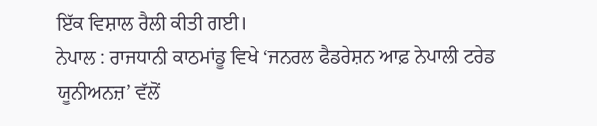ਇੱਕ ਵਿਸ਼ਾਲ ਰੈਲੀ ਕੀਤੀ ਗਈ।
ਨੇਪਾਲ : ਰਾਜਧਾਨੀ ਕਾਠਮਾਂਡੂ ਵਿਖੇ ‘ਜਨਰਲ ਫੈਡਰੇਸ਼ਨ ਆਫ਼ ਨੇਪਾਲੀ ਟਰੇਡ ਯੂਨੀਅਨਜ਼’ ਵੱਲੋਂ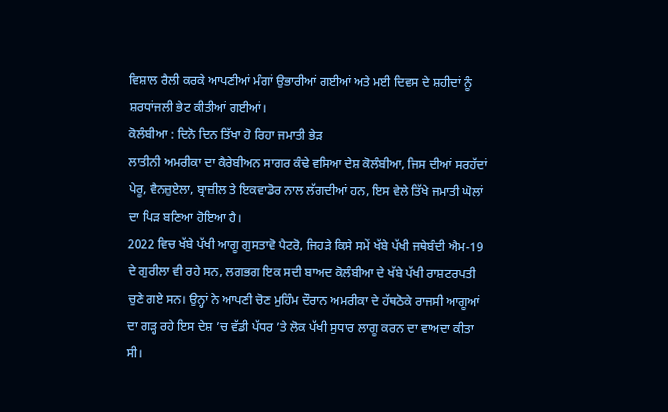ਵਿਸ਼ਾਲ ਰੈਲੀ ਕਰਕੇ ਆਪਣੀਆਂ ਮੰਗਾਂ ਉਭਾਰੀਆਂ ਗਈਆਂ ਅਤੇ ਮਈ ਦਿਵਸ ਦੇ ਸ਼ਹੀਦਾਂ ਨੂੰ ਸ਼ਰਧਾਂਜਲੀ ਭੇਟ ਕੀਤੀਆਂ ਗਈਆਂ।
ਕੋਲੰਬੀਆ : ਦਿਨੋ ਦਿਨ ਤਿੱਖਾ ਹੋ ਰਿਹਾ ਜਮਾਤੀ ਭੇੜ
ਲਾਤੀਨੀ ਅਮਰੀਕਾ ਦਾ ਕੈਰੇਬੀਅਨ ਸਾਗਰ ਕੰਢੇ ਵਸਿਆ ਦੇਸ਼ ਕੋਲੰਬੀਆ, ਜਿਸ ਦੀਆਂ ਸਰਹੱਦਾਂ ਪੇਰੂ, ਵੈਨਜ਼ੁਏਲਾ, ਬ੍ਰਾਜ਼ੀਲ ਤੇ ਇਕਵਾਡੋਰ ਨਾਲ ਲੱਗਦੀਆਂ ਹਨ, ਇਸ ਵੇਲੇ ਤਿੱਖੇ ਜਮਾਤੀ ਘੋਲਾਂ ਦਾ ਪਿੜ ਬਣਿਆ ਹੋਇਆ ਹੈ।
2022 ਵਿਚ ਖੱਬੇ ਪੱਖੀ ਆਗੂ ਗੁਸਤਾਵੋ ਪੈਟਰੋ, ਜਿਹੜੇ ਕਿਸੇ ਸਮੇਂ ਖੱਬੇ ਪੱਖੀ ਜਥੇਬੰਦੀ ਐਮ-19 ਦੇ ਗੁਰੀਲਾ ਵੀ ਰਹੇ ਸਨ, ਲਗਭਗ ਇਕ ਸਦੀ ਬਾਅਦ ਕੋਲੰਬੀਆ ਦੇ ਖੱਬੇ ਪੱਖੀ ਰਾਸ਼ਟਰਪਤੀ ਚੁਣੇ ਗਏ ਸਨ। ਉਨ੍ਹਾਂ ਨੇ ਆਪਣੀ ਚੋਣ ਮੁਹਿੰਮ ਦੌਰਾਨ ਅਮਰੀਕਾ ਦੇ ਹੱਥਠੋਕੇ ਰਾਜਸੀ ਆਗੂਆਂ ਦਾ ਗੜ੍ਹ ਰਹੇ ਇਸ ਦੇਸ਼ ’ਚ ਵੱਡੀ ਪੱਧਰ ’ਤੇ ਲੋਕ ਪੱਖੀ ਸੁਧਾਰ ਲਾਗੂ ਕਰਨ ਦਾ ਵਾਅਦਾ ਕੀਤਾ ਸੀ।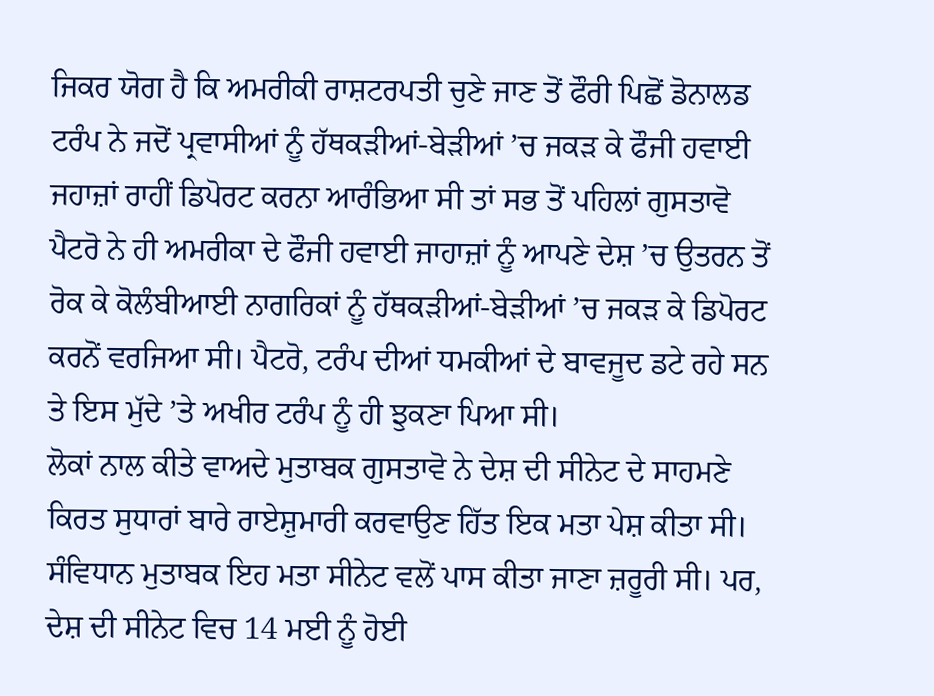ਜਿਕਰ ਯੋਗ ਹੈ ਕਿ ਅਮਰੀਕੀ ਰਾਸ਼ਟਰਪਤੀ ਚੁਣੇ ਜਾਣ ਤੋਂ ਫੌਰੀ ਪਿਛੋਂ ਡੋਨਾਲਡ ਟਰੰਪ ਨੇ ਜਦੋਂ ਪ੍ਰਵਾਸੀਆਂ ਨੂੰ ਹੱਥਕੜੀਆਂ-ਬੇੜੀਆਂ ’ਚ ਜਕੜ ਕੇ ਫੌਜੀ ਹਵਾਈ ਜਹਾਜ਼ਾਂ ਰਾਹੀਂ ਡਿਪੋਰਟ ਕਰਨਾ ਆਰੰਭਿਆ ਸੀ ਤਾਂ ਸਭ ਤੋਂ ਪਹਿਲਾਂ ਗੁਸਤਾਵੋ ਪੈਟਰੋ ਨੇ ਹੀ ਅਮਰੀਕਾ ਦੇ ਫੌਜੀ ਹਵਾਈ ਜਾਹਾਜ਼ਾਂ ਨੂੰ ਆਪਣੇ ਦੇਸ਼ ’ਚ ਉਤਰਨ ਤੋਂ ਰੋਕ ਕੇ ਕੋਲੰਬੀਆਈ ਨਾਗਰਿਕਾਂ ਨੂੰ ਹੱਥਕੜੀਆਂ-ਬੇੜੀਆਂ ’ਚ ਜਕੜ ਕੇ ਡਿਪੋਰਟ ਕਰਨੋਂ ਵਰਜਿਆ ਸੀ। ਪੈਟਰੋ, ਟਰੰਪ ਦੀਆਂ ਧਮਕੀਆਂ ਦੇ ਬਾਵਜੂਦ ਡਟੇ ਰਹੇ ਸਨ ਤੇ ਇਸ ਮੁੱਦੇ ’ਤੇ ਅਖੀਰ ਟਰੰਪ ਨੂੰ ਹੀ ਝੁਕਣਾ ਪਿਆ ਸੀ।
ਲੋਕਾਂ ਨਾਲ ਕੀਤੇ ਵਾਅਦੇ ਮੁਤਾਬਕ ਗੁਸਤਾਵੋ ਨੇ ਦੇਸ਼ ਦੀ ਸੀਨੇਟ ਦੇ ਸਾਹਮਣੇ ਕਿਰਤ ਸੁਧਾਰਾਂ ਬਾਰੇ ਰਾਏਸ਼ੁਮਾਰੀ ਕਰਵਾਉਣ ਹਿੱਤ ਇਕ ਮਤਾ ਪੇਸ਼ ਕੀਤਾ ਸੀ। ਸੰਵਿਧਾਨ ਮੁਤਾਬਕ ਇਹ ਮਤਾ ਸੀਨੇਟ ਵਲੋਂ ਪਾਸ ਕੀਤਾ ਜਾਣਾ ਜ਼ਰੂਰੀ ਸੀ। ਪਰ, ਦੇਸ਼ ਦੀ ਸੀਨੇਟ ਵਿਚ 14 ਮਈ ਨੂੰ ਹੋਈ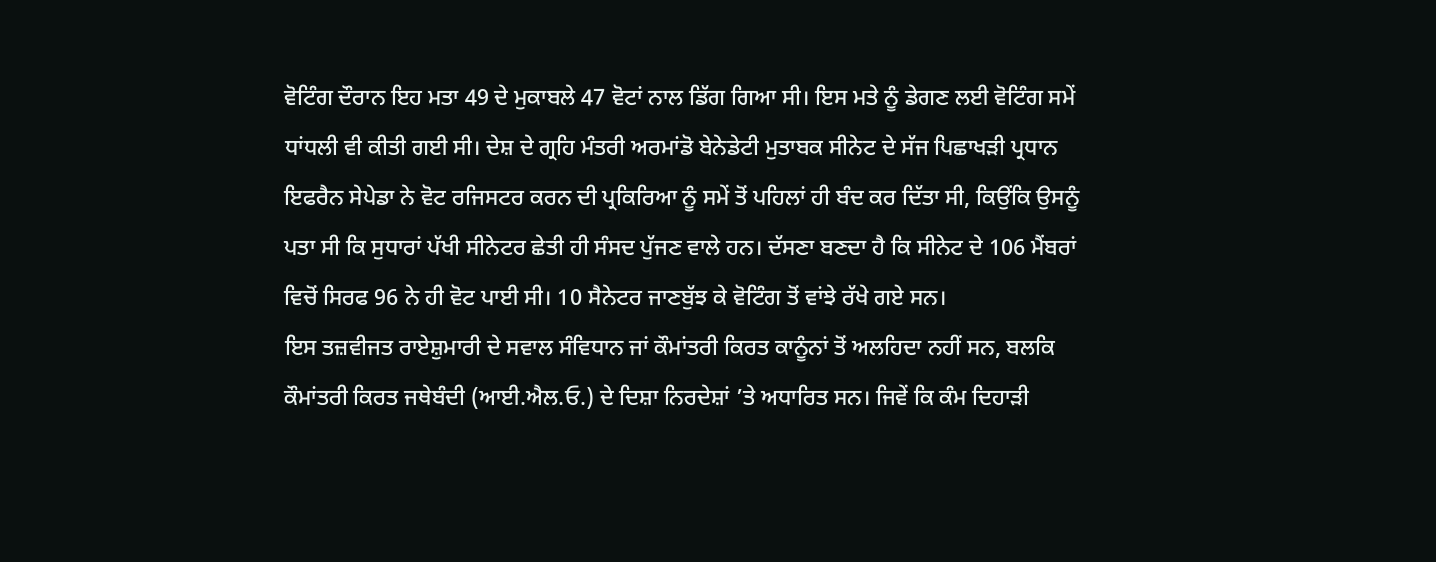ਵੋਟਿੰਗ ਦੌਰਾਨ ਇਹ ਮਤਾ 49 ਦੇ ਮੁਕਾਬਲੇ 47 ਵੋਟਾਂ ਨਾਲ ਡਿੱਗ ਗਿਆ ਸੀ। ਇਸ ਮਤੇ ਨੂੰ ਡੇਗਣ ਲਈ ਵੋਟਿੰਗ ਸਮੇਂ ਧਾਂਧਲੀ ਵੀ ਕੀਤੀ ਗਈ ਸੀ। ਦੇਸ਼ ਦੇ ਗ੍ਰਹਿ ਮੰਤਰੀ ਅਰਮਾਂਡੋ ਬੇਨੇਡੇਟੀ ਮੁਤਾਬਕ ਸੀਨੇਟ ਦੇ ਸੱਜ ਪਿਛਾਖੜੀ ਪ੍ਰਧਾਨ ਇਫਰੈਨ ਸੇਪੇਡਾ ਨੇ ਵੋਟ ਰਜਿਸਟਰ ਕਰਨ ਦੀ ਪ੍ਰਕਿਰਿਆ ਨੂੰ ਸਮੇਂ ਤੋਂ ਪਹਿਲਾਂ ਹੀ ਬੰਦ ਕਰ ਦਿੱਤਾ ਸੀ, ਕਿਉਂਕਿ ਉਸਨੂੰ ਪਤਾ ਸੀ ਕਿ ਸੁਧਾਰਾਂ ਪੱਖੀ ਸੀਨੇਟਰ ਛੇਤੀ ਹੀ ਸੰਸਦ ਪੁੱਜਣ ਵਾਲੇ ਹਨ। ਦੱਸਣਾ ਬਣਦਾ ਹੈ ਕਿ ਸੀਨੇਟ ਦੇ 106 ਮੈਂਬਰਾਂ ਵਿਚੋਂ ਸਿਰਫ 96 ਨੇ ਹੀ ਵੋਟ ਪਾਈ ਸੀ। 10 ਸੈਨੇਟਰ ਜਾਣਬੁੱਝ ਕੇ ਵੋਟਿੰਗ ਤੋਂ ਵਾਂਝੇ ਰੱਖੇ ਗਏ ਸਨ।
ਇਸ ਤਜ਼ਵੀਜਤ ਰਾਏਸ਼ੁਮਾਰੀ ਦੇ ਸਵਾਲ ਸੰਵਿਧਾਨ ਜਾਂ ਕੌਮਾਂਤਰੀ ਕਿਰਤ ਕਾਨੂੰਨਾਂ ਤੋਂ ਅਲਹਿਦਾ ਨਹੀਂ ਸਨ, ਬਲਕਿ ਕੌਮਾਂਤਰੀ ਕਿਰਤ ਜਥੇਬੰਦੀ (ਆਈ.ਐਲ.ਓ.) ਦੇ ਦਿਸ਼ਾ ਨਿਰਦੇਸ਼ਾਂ ’ਤੇ ਅਧਾਰਿਤ ਸਨ। ਜਿਵੇਂ ਕਿ ਕੰਮ ਦਿਹਾੜੀ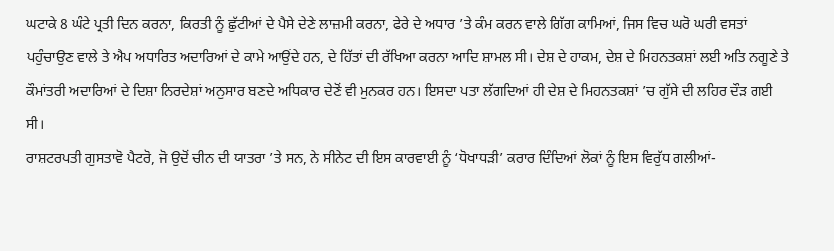ਘਟਾਕੇ 8 ਘੰਟੇ ਪ੍ਰਤੀ ਦਿਨ ਕਰਨਾ, ਕਿਰਤੀ ਨੂੰ ਛੁੱਟੀਆਂ ਦੇ ਪੈਸੇ ਦੇਣੇ ਲਾਜ਼ਮੀ ਕਰਨਾ, ਫੇਰੇ ਦੇ ਅਧਾਰ ’ਤੇ ਕੰਮ ਕਰਨ ਵਾਲੇ ਗਿੱਗ ਕਾਮਿਆਂ, ਜਿਸ ਵਿਚ ਘਰੋ ਘਰੀ ਵਸਤਾਂ ਪਹੁੰਚਾਉਣ ਵਾਲੇ ਤੇ ਐਪ ਅਧਾਰਿਤ ਅਦਾਰਿਆਂ ਦੇ ਕਾਮੇ ਆਉਂਦੇ ਹਨ, ਦੇ ਹਿੱਤਾਂ ਦੀ ਰੱਖਿਆ ਕਰਨਾ ਆਦਿ ਸ਼ਾਮਲ ਸੀ। ਦੇਸ਼ ਦੇ ਹਾਕਮ, ਦੇਸ਼ ਦੇ ਮਿਹਨਤਕਸ਼ਾਂ ਲਈ ਅਤਿ ਨਗੂਣੇ ਤੇ ਕੌਮਾਂਤਰੀ ਅਦਾਰਿਆਂ ਦੇ ਦਿਸ਼ਾ ਨਿਰਦੇਸ਼ਾਂ ਅਨੁਸਾਰ ਬਣਦੇ ਅਧਿਕਾਰ ਦੇਣੋਂ ਵੀ ਮੁਨਕਰ ਹਨ। ਇਸਦਾ ਪਤਾ ਲੱਗਦਿਆਂ ਹੀ ਦੇਸ਼ ਦੇ ਮਿਹਨਤਕਸ਼ਾਂ ’ਚ ਗੁੱਸੇ ਦੀ ਲਹਿਰ ਦੌੜ ਗਈ ਸੀ।
ਰਾਸ਼ਟਰਪਤੀ ਗੁਸਤਾਵੋ ਪੈਟਰੋ, ਜੋ ਉਦੋਂ ਚੀਨ ਦੀ ਯਾਤਰਾ ’ਤੇ ਸਨ, ਨੇ ਸੀਨੇਟ ਦੀ ਇਸ ਕਾਰਵਾਈ ਨੂੰ ‘ਧੋਖਾਧੜੀ’ ਕਰਾਰ ਦਿੰਦਿਆਂ ਲੋਕਾਂ ਨੂੰ ਇਸ ਵਿਰੁੱਧ ਗਲੀਆਂ-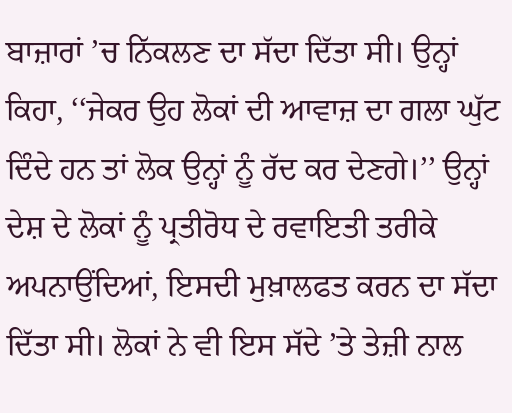ਬਾਜ਼ਾਰਾਂ ’ਚ ਨਿੱਕਲਣ ਦਾ ਸੱਦਾ ਦਿੱਤਾ ਸੀ। ਉਨ੍ਹਾਂ ਕਿਹਾ, ‘‘ਜੇਕਰ ਉਹ ਲੋਕਾਂ ਦੀ ਆਵਾਜ਼ ਦਾ ਗਲਾ ਘੁੱਟ ਦਿੰਦੇ ਹਨ ਤਾਂ ਲੋਕ ਉਨ੍ਹਾਂ ਨੂੰ ਰੱਦ ਕਰ ਦੇਣਗੇ।’’ ਉਨ੍ਹਾਂ ਦੇਸ਼ ਦੇ ਲੋਕਾਂ ਨੂੰ ਪ੍ਰਤੀਰੋਧ ਦੇ ਰਵਾਇਤੀ ਤਰੀਕੇ ਅਪਨਾਉਂਦਿਆਂ, ਇਸਦੀ ਮੁਖ਼ਾਲਫਤ ਕਰਨ ਦਾ ਸੱਦਾ ਦਿੱਤਾ ਸੀ। ਲੋਕਾਂ ਨੇ ਵੀ ਇਸ ਸੱਦੇ ’ਤੇ ਤੇਜ਼ੀ ਨਾਲ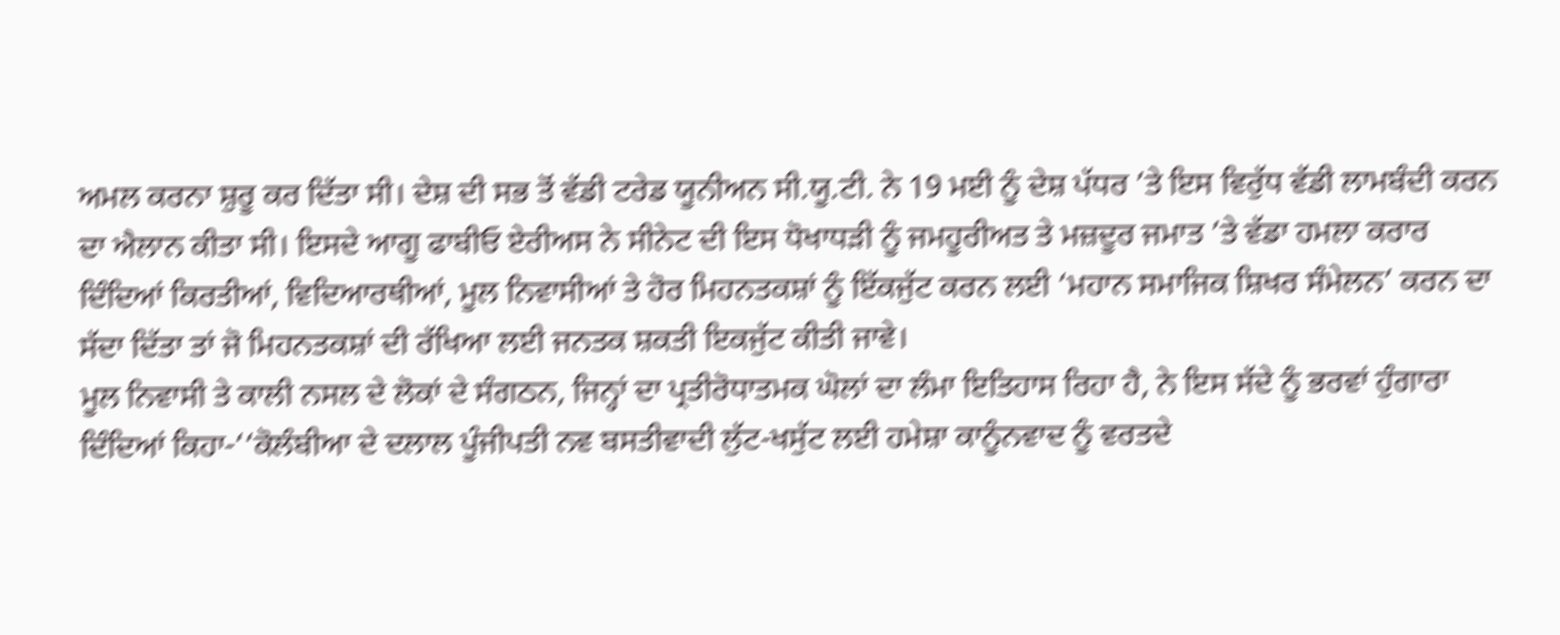ਅਮਲ ਕਰਨਾ ਸ਼ੁਰੂ ਕਰ ਦਿੱਤਾ ਸੀ। ਦੇਸ਼ ਦੀ ਸਭ ਤੋਂ ਵੱਡੀ ਟਰੇਡ ਯੂਨੀਅਨ ਸੀ.ਯੂ.ਟੀ. ਨੇ 19 ਮਈ ਨੂੰ ਦੇਸ਼ ਪੱਧਰ ’ਤੇ ਇਸ ਵਿਰੁੱਧ ਵੱਡੀ ਲਾਮਬੰਦੀ ਕਰਨ ਦਾ ਐਲਾਨ ਕੀਤਾ ਸੀ। ਇਸਦੇ ਆਗੂ ਫਾਬੀਓ ਏਰੀਅਸ ਨੇ ਸੀਨੇਟ ਦੀ ਇਸ ਧੋਖਾਧੜੀ ਨੂੰ ਜਮਹੂਰੀਅਤ ਤੇ ਮਜ਼ਦੂਰ ਜਮਾਤ ’ਤੇ ਵੱਡਾ ਹਮਲਾ ਕਰਾਰ ਦਿੰਦਿਆਂ ਕਿਰਤੀਆਂ, ਵਿਦਿਆਰਥੀਆਂ, ਮੂਲ ਨਿਵਾਸੀਆਂ ਤੇ ਹੋਰ ਮਿਹਨਤਕਸ਼ਾਂ ਨੂੰ ਇੱਕਜੁੱਟ ਕਰਨ ਲਈ ‘ਮਹਾਨ ਸਮਾਜਿਕ ਸ਼ਿਖਰ ਸੰਮੇਲਨ’ ਕਰਨ ਦਾ ਸੱਦਾ ਦਿੱਤਾ ਤਾਂ ਜੋ ਮਿਹਨਤਕਸ਼ਾਂ ਦੀ ਰੱਖਿਆ ਲਈ ਜਨਤਕ ਸ਼ਕਤੀ ਇਕਜੁੱਟ ਕੀਤੀ ਜਾਵੇ।
ਮੂਲ ਨਿਵਾਸੀ ਤੇ ਕਾਲੀ ਨਸਲ ਦੇ ਲੋਕਾਂ ਦੇ ਸੰਗਠਨ, ਜਿਨ੍ਹਾਂ ਦਾ ਪ੍ਰਤੀਰੋਧਾਤਮਕ ਘੋਲਾਂ ਦਾ ਲੰਮਾ ਇਤਿਹਾਸ ਰਿਹਾ ਹੈ, ਨੇ ਇਸ ਸੱਦੇ ਨੂੰ ਭਰਵਾਂ ਹੁੰਗਾਰਾ ਦਿੰਦਿਆਂ ਕਿਹਾ-‘‘ਕੋਲੰਬੀਆ ਦੇ ਦਲਾਲ ਪੂੰਜੀਪਤੀ ਨਵ ਬਸਤੀਵਾਦੀ ਲੁੱਟ-ਖਸੁੱਟ ਲਈ ਹਮੇਸ਼ਾ ਕਾਨੂੰਨਵਾਦ ਨੂੰ ਵਰਤਦੇ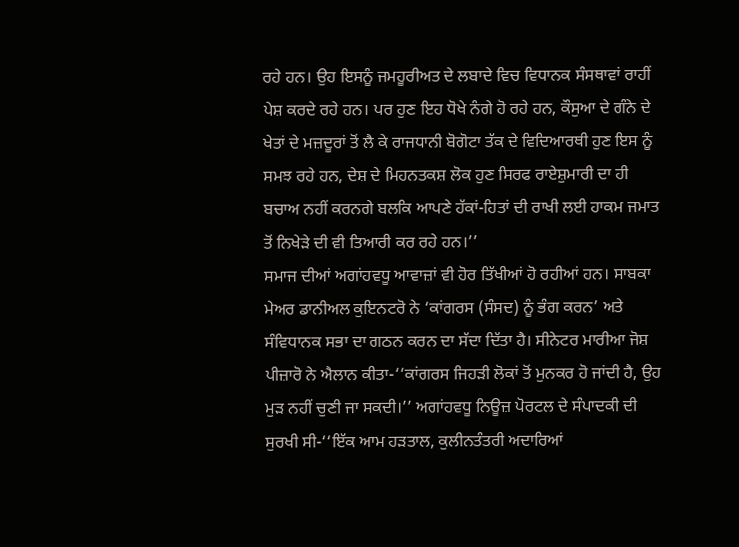ਰਹੇ ਹਨ। ਉਹ ਇਸਨੂੰ ਜਮਹੂਰੀਅਤ ਦੇ ਲਬਾਦੇ ਵਿਚ ਵਿਧਾਨਕ ਸੰਸਥਾਵਾਂ ਰਾਹੀਂ ਪੇਸ਼ ਕਰਦੇ ਰਹੇ ਹਨ। ਪਰ ਹੁਣ ਇਹ ਧੋਖੇ ਨੰਗੇ ਹੋ ਰਹੇ ਹਨ, ਕੌਸੁਆ ਦੇ ਗੰਨੇ ਦੇ ਖੇਤਾਂ ਦੇ ਮਜ਼ਦੂਰਾਂ ਤੋਂ ਲੈ ਕੇ ਰਾਜਧਾਨੀ ਬੋਗੋਟਾ ਤੱਕ ਦੇ ਵਿਦਿਆਰਥੀ ਹੁਣ ਇਸ ਨੂੰ ਸਮਝ ਰਹੇ ਹਨ, ਦੇਸ਼ ਦੇ ਮਿਹਨਤਕਸ਼ ਲੋਕ ਹੁਣ ਸਿਰਫ ਰਾਏਸ਼ੁਮਾਰੀ ਦਾ ਹੀ ਬਚਾਅ ਨਹੀਂ ਕਰਨਗੇ ਬਲਕਿ ਆਪਣੇ ਹੱਕਾਂ-ਹਿਤਾਂ ਦੀ ਰਾਖੀ ਲਈ ਹਾਕਮ ਜਮਾਤ ਤੋਂ ਨਿਖੇੜੇ ਦੀ ਵੀ ਤਿਆਰੀ ਕਰ ਰਹੇ ਹਨ।’’
ਸਮਾਜ ਦੀਆਂ ਅਗਾਂਹਵਧੂ ਆਵਾਜ਼ਾਂ ਵੀ ਹੋਰ ਤਿੱਖੀਆਂ ਹੋ ਰਹੀਆਂ ਹਨ। ਸਾਬਕਾ ਮੇਅਰ ਡਾਨੀਅਲ ਕੁਇਨਟਰੋ ਨੇ ‘ਕਾਂਗਰਸ (ਸੰਸਦ) ਨੂੰ ਭੰਗ ਕਰਨ’ ਅਤੇ ਸੰਵਿਧਾਨਕ ਸਭਾ ਦਾ ਗਠਨ ਕਰਨ ਦਾ ਸੱਦਾ ਦਿੱਤਾ ਹੈ। ਸੀਨੇਟਰ ਮਾਰੀਆ ਜੋਸ਼ ਪੀਜ਼ਾਰੋ ਨੇ ਐਲਾਨ ਕੀਤਾ-‘‘ਕਾਂਗਰਸ ਜਿਹੜੀ ਲੋਕਾਂ ਤੋਂ ਮੁਨਕਰ ਹੋ ਜਾਂਦੀ ਹੈ, ਉਹ ਮੁੜ ਨਹੀਂ ਚੁਣੀ ਜਾ ਸਕਦੀ।’’ ਅਗਾਂਹਵਧੂ ਨਿਊਜ਼ ਪੋਰਟਲ ਦੇ ਸੰਪਾਦਕੀ ਦੀ ਸੁਰਖੀ ਸੀ-‘‘ਇੱਕ ਆਮ ਹੜਤਾਲ, ਕੁਲੀਨਤੰਤਰੀ ਅਦਾਰਿਆਂ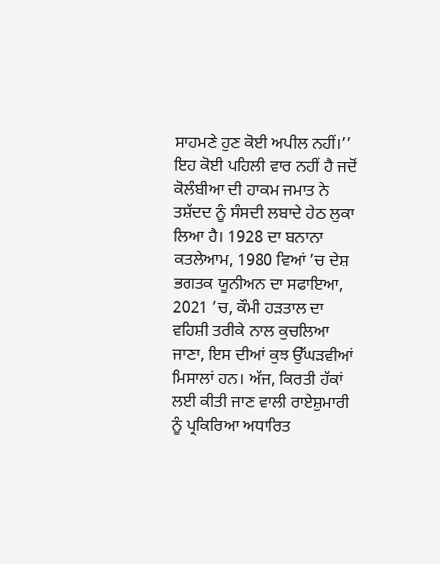ਸਾਹਮਣੇ ਹੁਣ ਕੋਈ ਅਪੀਲ ਨਹੀਂ।’’
ਇਹ ਕੋਈ ਪਹਿਲੀ ਵਾਰ ਨਹੀਂ ਹੈ ਜਦੋਂ ਕੋਲੰਬੀਆ ਦੀ ਹਾਕਮ ਜਮਾਤ ਨੇ ਤਸ਼ੱਦਦ ਨੂੰ ਸੰਸਦੀ ਲਬਾਦੇ ਹੇਠ ਲੁਕਾ ਲਿਆ ਹੈ। 1928 ਦਾ ਬਨਾਨਾ ਕਤਲੇਆਮ, 1980 ਵਿਆਂ ’ਚ ਦੇਸ਼ ਭਗਤਕ ਯੂਨੀਅਨ ਦਾ ਸਫਾਇਆ, 2021 ’ਚ, ਕੌਮੀ ਹੜਤਾਲ ਦਾ ਵਹਿਸ਼ੀ ਤਰੀਕੇ ਨਾਲ ਕੁਚਲਿਆ ਜਾਣਾ, ਇਸ ਦੀਆਂ ਕੁਝ ਉੱਘੜਵੀਆਂ ਮਿਸਾਲਾਂ ਹਨ। ਅੱਜ, ਕਿਰਤੀ ਹੱਕਾਂ ਲਈ ਕੀਤੀ ਜਾਣ ਵਾਲੀ ਰਾਏਸ਼ੁਮਾਰੀ ਨੂੰ ਪ੍ਰਕਿਰਿਆ ਅਧਾਰਿਤ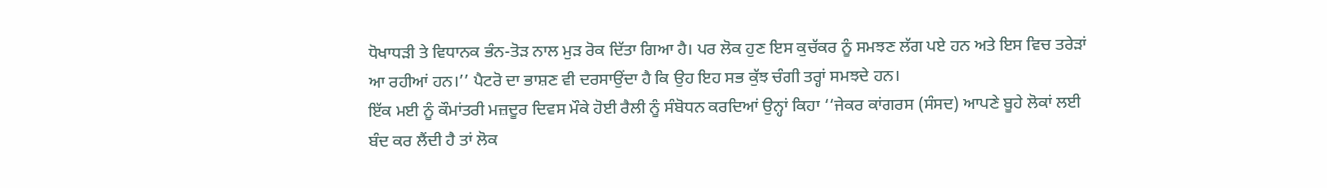ਧੋਖਾਧੜੀ ਤੇ ਵਿਧਾਨਕ ਭੰਨ-ਤੋੜ ਨਾਲ ਮੁੜ ਰੋਕ ਦਿੱਤਾ ਗਿਆ ਹੈ। ਪਰ ਲੋਕ ਹੁਣ ਇਸ ਕੁਚੱਕਰ ਨੂੰ ਸਮਝਣ ਲੱਗ ਪਏ ਹਨ ਅਤੇ ਇਸ ਵਿਚ ਤਰੇੜਾਂ ਆ ਰਹੀਆਂ ਹਨ।’’ ਪੈਟਰੋ ਦਾ ਭਾਸ਼ਣ ਵੀ ਦਰਸਾਉਂਦਾ ਹੈ ਕਿ ਉਹ ਇਹ ਸਭ ਕੁੱਝ ਚੰਗੀ ਤਰ੍ਹਾਂ ਸਮਝਦੇ ਹਨ।
ਇੱਕ ਮਈ ਨੂੰ ਕੌਮਾਂਤਰੀ ਮਜ਼ਦੂਰ ਦਿਵਸ ਮੌਕੇ ਹੋਈ ਰੈਲੀ ਨੂੰ ਸੰਬੋਧਨ ਕਰਦਿਆਂ ਉਨ੍ਹਾਂ ਕਿਹਾ ‘‘ਜੇਕਰ ਕਾਂਗਰਸ (ਸੰਸਦ) ਆਪਣੇ ਬੂਹੇ ਲੋਕਾਂ ਲਈ ਬੰਦ ਕਰ ਲੈਂਦੀ ਹੈ ਤਾਂ ਲੋਕ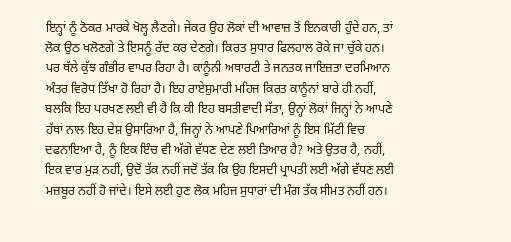ਇਨ੍ਹਾਂ ਨੂੰ ਠੋਕਰ ਮਾਰਕੇ ਖੋਲ੍ਹ ਲੈਣਗੇ। ਜੇਕਰ ਉਹ ਲੋਕਾਂ ਦੀ ਆਵਾਜ਼ ਤੋਂ ਇਨਕਾਰੀ ਹੁੰਦੇ ਹਨ, ਤਾਂ ਲੋਕ ਉਠ ਖਲੋਣਗੇ ਤੇ ਇਸਨੂੰ ਰੱਦ ਕਰ ਦੇਣਗੇ। ਕਿਰਤ ਸੁਧਾਰ ਫਿਲਹਾਲ ਰੋਕੇ ਜਾ ਚੁੱਕੇ ਹਨ। ਪਰ ਥੱਲੇ ਕੁੱਝ ਗੰਭੀਰ ਵਾਪਰ ਰਿਹਾ ਹੈ। ਕਾਨੂੰਨੀ ਅਥਾਰਟੀ ਤੇ ਜਨਤਕ ਜਾਇਜ਼ਤਾ ਦਰਮਿਆਨ ਅੰਤਰ ਵਿਰੋਧ ਤਿੱਖਾ ਹੋ ਰਿਹਾ ਹੈ। ਇਹ ਰਾਏਸ਼ੁਮਾਰੀ ਮਹਿਜ ਕਿਰਤ ਕਾਨੂੰਨਾਂ ਬਾਰੇ ਹੀ ਨਹੀਂ, ਬਲਕਿ ਇਹ ਪਰਖਣ ਲਈ ਵੀ ਹੈ ਕਿ ਕੀ ਇਹ ਬਸਤੀਵਾਦੀ ਸੱਤਾ, ਉਨ੍ਹਾਂ ਲੋਕਾਂ ਜਿਨ੍ਹਾਂ ਨੇ ਆਪਣੇ ਹੱਥਾਂ ਨਾਲ ਇਹ ਦੇਸ਼ ਉਸਾਰਿਆ ਹੈ, ਜਿਨ੍ਹਾਂ ਨੇ ਆਪਣੇ ਪਿਆਰਿਆਂ ਨੂੰ ਇਸ ਮਿੱਟੀ ਵਿਚ ਦਫਨਾਇਆ ਹੈ, ਨੂੰ ਇਕ ਇੰਚ ਵੀ ਅੱਗੇ ਵੱਧਣ ਦੇਣ ਲਈ ਤਿਆਰ ਹੈ? ਅਤੇ ਉਤਰ ਹੈ, ਨਹੀਂ, ਇਕ ਵਾਰ ਮੁੜ ਨਹੀਂ, ਉਦੋਂ ਤੱਕ ਨਹੀਂ ਜਦੋਂ ਤੱਕ ਕਿ ਉਹ ਇਸਦੀ ਪ੍ਰਾਪਤੀ ਲਈ ਅੱਗੇ ਵੱਧਣ ਲਈ ਮਜ਼ਬੂਰ ਨਹੀਂ ਹੋ ਜਾਂਦੇ। ਇਸੇ ਲਈ ਹੁਣ ਲੋਕ ਮਹਿਜ ਸੁਧਾਰਾਂ ਦੀ ਮੰਗ ਤੱਕ ਸੀਮਤ ਨਹੀਂ ਹਨ।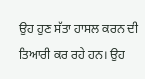ਉਹ ਹੁਣ ਸੱਤਾ ਹਾਸਲ ਕਰਨ ਦੀ ਤਿਆਰੀ ਕਰ ਰਹੇ ਹਨ। ਉਹ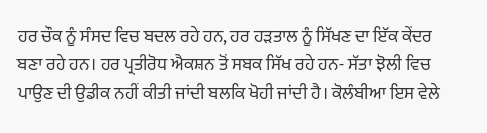ਹਰ ਚੌਕ ਨੂੰ ਸੰਸਦ ਵਿਚ ਬਦਲ ਰਹੇ ਹਨ, ਹਰ ਹੜਤਾਲ ਨੂੰ ਸਿੱਖਣ ਦਾ ਇੱਕ ਕੇਂਦਰ ਬਣਾ ਰਹੇ ਹਨ। ਹਰ ਪ੍ਰਤੀਰੋਧ ਐਕਸ਼ਨ ਤੋਂ ਸਬਕ ਸਿੱਖ ਰਹੇ ਹਨ- ਸੱਤਾ ਝੋਲੀ ਵਿਚ ਪਾਉਣ ਦੀ ਉਡੀਕ ਨਹੀਂ ਕੀਤੀ ਜਾਂਦੀ ਬਲਕਿ ਖੋਹੀ ਜਾਂਦੀ ਹੈ। ਕੋਲੰਬੀਆ ਇਸ ਵੇਲੇ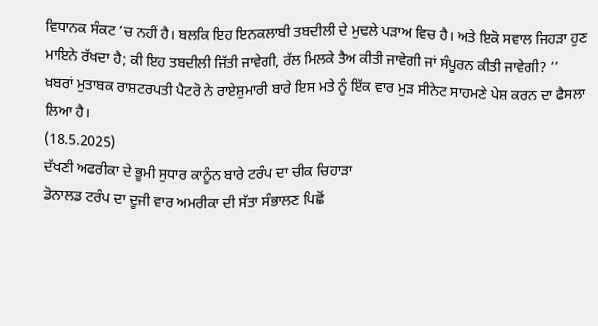ਵਿਧਾਨਕ ਸੰਕਟ ’ਚ ਨਹੀਂ ਹੈ। ਬਲਕਿ ਇਹ ਇਨਕਲਾਬੀ ਤਬਦੀਲੀ ਦੇ ਮੁਢਲੇ ਪੜਾਅ ਵਿਚ ਹੈ। ਅਤੇ ਇਕੋ ਸਵਾਲ ਜਿਹੜਾ ਹੁਣ ਮਾਇਨੇ ਰੱਖਦਾ ਹੈ; ਕੀ ਇਹ ਤਬਦੀਲੀ ਜਿੱਤੀ ਜਾਵੇਗੀ, ਰੱਲ ਮਿਲਕੇ ਤੈਅ ਕੀਤੀ ਜਾਵੇਗੀ ਜਾਂ ਸੰਪੂਰਨ ਕੀਤੀ ਜਾਵੇਗੀ? ’’
ਖ਼ਬਰਾਂ ਮੁਤਾਬਕ ਰਾਸ਼ਟਰਪਤੀ ਪੈਟਰੋ ਨੇ ਰਾਏਸ਼ੁਮਾਰੀ ਬਾਰੇ ਇਸ ਮਤੇ ਨੂੰ ਇੱਕ ਵਾਰ ਮੁੜ ਸੀਨੇਟ ਸਾਹਮਣੇ ਪੇਸ਼ ਕਰਨ ਦਾ ਫੈਸਲਾ ਲਿਆ ਹੈ।
(18.5.2025)
ਦੱਖਣੀ ਅਫਰੀਕਾ ਦੇ ਭੂਮੀ ਸੁਧਾਰ ਕਾਨੂੰਨ ਬਾਰੇ ਟਰੰਪ ਦਾ ਚੀਕ ਚਿਹਾੜਾ
ਡੋਨਾਲਡ ਟਰੰਪ ਦਾ ਦੂਜੀ ਵਾਰ ਅਮਰੀਕਾ ਦੀ ਸੱਤਾ ਸੰਭਾਲਣ ਪਿਛੋਂ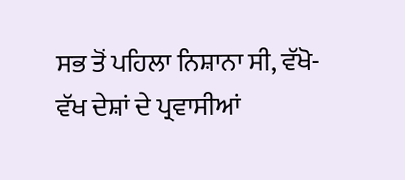ਸਭ ਤੋਂ ਪਹਿਲਾ ਨਿਸ਼ਾਨਾ ਸੀ, ਵੱਖੋ-ਵੱਖ ਦੇਸ਼ਾਂ ਦੇ ਪ੍ਰਵਾਸੀਆਂ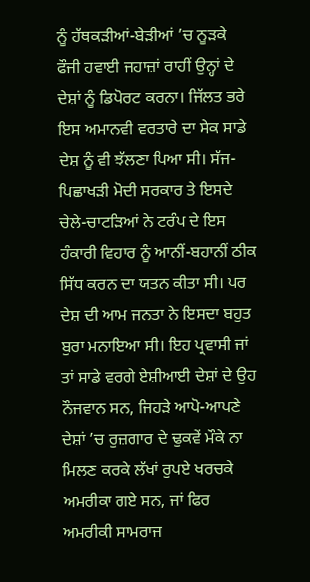ਨੂੰ ਹੱਥਕੜੀਆਂ-ਬੇੜੀਆਂ ’ਚ ਨੂੜਕੇ ਫੌਜੀ ਹਵਾਈ ਜਹਾਜ਼ਾਂ ਰਾਹੀਂ ਉਨ੍ਹਾਂ ਦੇ ਦੇਸ਼ਾਂ ਨੂੰ ਡਿਪੋਰਟ ਕਰਨਾ। ਜਿੱਲਤ ਭਰੇ ਇਸ ਅਮਾਨਵੀ ਵਰਤਾਰੇ ਦਾ ਸੇਕ ਸਾਡੇ ਦੇਸ਼ ਨੂੰ ਵੀ ਝੱਲਣਾ ਪਿਆ ਸੀ। ਸੱਜ-ਪਿਛਾਖੜੀ ਮੋਦੀ ਸਰਕਾਰ ਤੇ ਇਸਦੇ ਚੇਲੇ-ਚਾਟੜਿਆਂ ਨੇ ਟਰੰਪ ਦੇ ਇਸ ਹੰਕਾਰੀ ਵਿਹਾਰ ਨੂੰ ਆਨੀਂ-ਬਹਾਨੀਂ ਠੀਕ ਸਿੱਧ ਕਰਨ ਦਾ ਯਤਨ ਕੀਤਾ ਸੀ। ਪਰ ਦੇਸ਼ ਦੀ ਆਮ ਜਨਤਾ ਨੇ ਇਸਦਾ ਬਹੁਤ ਬੁਰਾ ਮਨਾਇਆ ਸੀ। ਇਹ ਪ੍ਰਵਾਸੀ ਜਾਂ ਤਾਂ ਸਾਡੇ ਵਰਗੇ ਏਸ਼ੀਆਈ ਦੇਸ਼ਾਂ ਦੇ ਉਹ ਨੌਜਵਾਨ ਸਨ, ਜਿਹੜੇ ਆਪੋ-ਆਪਣੇ ਦੇਸ਼ਾਂ ’ਚ ਰੁਜ਼ਗਾਰ ਦੇ ਢੁਕਵੇਂ ਮੌਕੇ ਨਾ ਮਿਲਣ ਕਰਕੇ ਲੱਖਾਂ ਰੁਪਏ ਖਰਚਕੇ ਅਮਰੀਕਾ ਗਏ ਸਨ, ਜਾਂ ਫਿਰ ਅਮਰੀਕੀ ਸਾਮਰਾਜ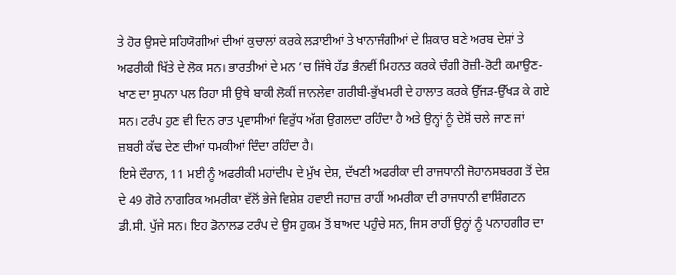ਤੇ ਹੋਰ ਉਸਦੇ ਸਹਿਯੋਗੀਆਂ ਦੀਆਂ ਕੁਚਾਲਾਂ ਕਰਕੇ ਲੜਾਈਆਂ ਤੇ ਖਾਨਾਜੰਗੀਆਂ ਦੇ ਸ਼ਿਕਾਰ ਬਣੇ ਅਰਬ ਦੇਸ਼ਾਂ ਤੇ ਅਫਰੀਕੀ ਖਿੱਤੇ ਦੇ ਲੋਕ ਸਨ। ਭਾਰਤੀਆਂ ਦੇ ਮਨ ’ਚ ਜਿੱਥੇ ਹੱਡ ਭੰਨਵੀਂ ਮਿਹਨਤ ਕਰਕੇ ਚੰਗੀ ਰੋਜ਼ੀ-ਰੋਟੀ ਕਮਾਉਣ-ਖਾਣ ਦਾ ਸੁਪਨਾ ਪਲ ਰਿਹਾ ਸੀ ਉਥੇ ਬਾਕੀ ਲੋਕੀਂ ਜਾਨਲੇਵਾ ਗਰੀਬੀ-ਭੁੱਖਮਰੀ ਦੇ ਹਾਲਾਤ ਕਰਕੇ ਉੱਜੜ-ਉੱਖੜ ਕੇ ਗਏ ਸਨ। ਟਰੰਪ ਹੁਣ ਵੀ ਦਿਨ ਰਾਤ ਪ੍ਰਵਾਸੀਆਂ ਵਿਰੁੱਧ ਅੱਗ ਉਗਲਦਾ ਰਹਿੰਦਾ ਹੈ ਅਤੇ ਉਨ੍ਹਾਂ ਨੂੰ ਦੇਸ਼ੋਂ ਚਲੇ ਜਾਣ ਜਾਂ ਜ਼ਬਰੀ ਕੱਢ ਦੇਣ ਦੀਆਂ ਧਮਕੀਆਂ ਦਿੰਦਾ ਰਹਿੰਦਾ ਹੈ।
ਇਸੇ ਦੌਰਾਨ, 11 ਮਈ ਨੂੰ ਅਫਰੀਕੀ ਮਹਾਂਦੀਪ ਦੇ ਮੁੱਖ ਦੇਸ਼, ਦੱਖਣੀ ਅਫਰੀਕਾ ਦੀ ਰਾਜਧਾਨੀ ਜੋਹਾਨਸਬਰਗ ਤੋਂ ਦੇਸ਼ ਦੇ 49 ਗੋਰੇ ਨਾਗਰਿਕ ਅਮਰੀਕਾ ਵੱਲੋਂ ਭੇਜੇ ਵਿਸ਼ੇਸ਼ ਹਵਾਈ ਜਹਾਜ਼ ਰਾਹੀਂ ਅਮਰੀਕਾ ਦੀ ਰਾਜਧਾਨੀ ਵਾਸ਼ਿੰਗਟਨ ਡੀ.ਸੀ. ਪੁੱਜੇ ਸਨ। ਇਹ ਡੋਨਾਲਡ ਟਰੰਪ ਦੇ ਉਸ ਹੁਕਮ ਤੋਂ ਬਾਅਦ ਪਹੁੰਚੇ ਸਨ, ਜਿਸ ਰਾਹੀਂ ਉਨ੍ਹਾਂ ਨੂੰ ਪਨਾਹਗੀਰ ਦਾ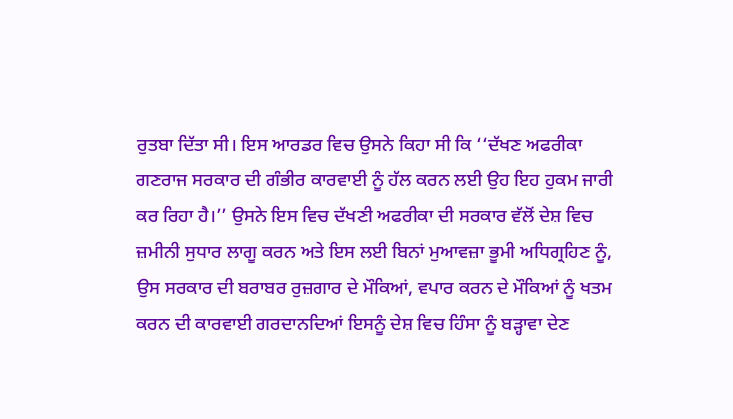ਰੁਤਬਾ ਦਿੱਤਾ ਸੀ। ਇਸ ਆਰਡਰ ਵਿਚ ਉਸਨੇ ਕਿਹਾ ਸੀ ਕਿ ‘‘ਦੱਖਣ ਅਫਰੀਕਾ ਗਣਰਾਜ ਸਰਕਾਰ ਦੀ ਗੰਭੀਰ ਕਾਰਵਾਈ ਨੂੰ ਹੱਲ ਕਰਨ ਲਈ ਉਹ ਇਹ ਹੁਕਮ ਜਾਰੀ ਕਰ ਰਿਹਾ ਹੈ।’’ ਉਸਨੇ ਇਸ ਵਿਚ ਦੱਖਣੀ ਅਫਰੀਕਾ ਦੀ ਸਰਕਾਰ ਵੱਲੋਂ ਦੇਸ਼ ਵਿਚ ਜ਼ਮੀਨੀ ਸੁਧਾਰ ਲਾਗੂ ਕਰਨ ਅਤੇ ਇਸ ਲਈ ਬਿਨਾਂ ਮੁਆਵਜ਼ਾ ਭੂਮੀ ਅਧਿਗ੍ਰਹਿਣ ਨੂੰ, ਉਸ ਸਰਕਾਰ ਦੀ ਬਰਾਬਰ ਰੁਜ਼ਗਾਰ ਦੇ ਮੌਕਿਆਂ, ਵਪਾਰ ਕਰਨ ਦੇ ਮੌਕਿਆਂ ਨੂੰ ਖਤਮ ਕਰਨ ਦੀ ਕਾਰਵਾਈ ਗਰਦਾਨਦਿਆਂ ਇਸਨੂੰ ਦੇਸ਼ ਵਿਚ ਹਿੰਸਾ ਨੂੰ ਬੜ੍ਹਾਵਾ ਦੇਣ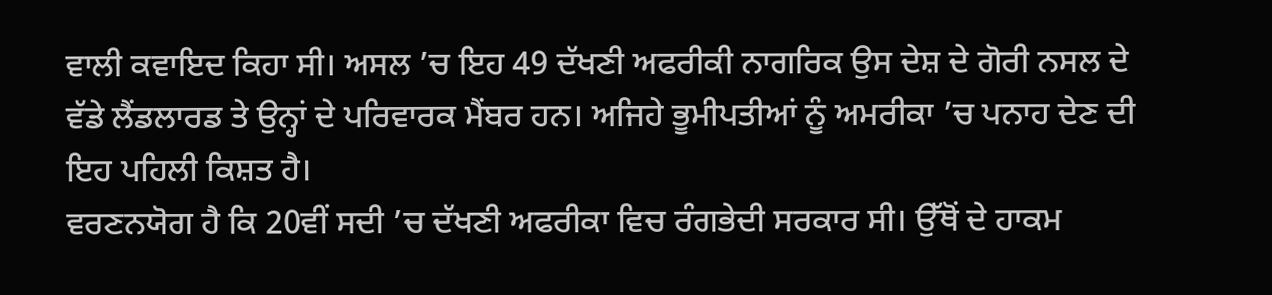ਵਾਲੀ ਕਵਾਇਦ ਕਿਹਾ ਸੀ। ਅਸਲ ’ਚ ਇਹ 49 ਦੱਖਣੀ ਅਫਰੀਕੀ ਨਾਗਰਿਕ ਉਸ ਦੇਸ਼ ਦੇ ਗੋਰੀ ਨਸਲ ਦੇ ਵੱਡੇ ਲੈਂਡਲਾਰਡ ਤੇ ਉਨ੍ਹਾਂ ਦੇ ਪਰਿਵਾਰਕ ਮੈਂਬਰ ਹਨ। ਅਜਿਹੇ ਭੂਮੀਪਤੀਆਂ ਨੂੰ ਅਮਰੀਕਾ ’ਚ ਪਨਾਹ ਦੇਣ ਦੀ ਇਹ ਪਹਿਲੀ ਕਿਸ਼ਤ ਹੈ।
ਵਰਣਨਯੋਗ ਹੈ ਕਿ 20ਵੀਂ ਸਦੀ ’ਚ ਦੱਖਣੀ ਅਫਰੀਕਾ ਵਿਚ ਰੰਗਭੇਦੀ ਸਰਕਾਰ ਸੀ। ਉੱਥੋਂ ਦੇ ਹਾਕਮ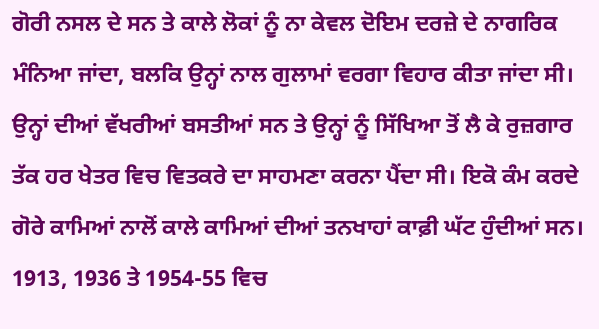ਗੋਰੀ ਨਸਲ ਦੇ ਸਨ ਤੇ ਕਾਲੇ ਲੋਕਾਂ ਨੂੰ ਨਾ ਕੇਵਲ ਦੋਇਮ ਦਰਜ਼ੇ ਦੇ ਨਾਗਰਿਕ ਮੰਨਿਆ ਜਾਂਦਾ, ਬਲਕਿ ਉਨ੍ਹਾਂ ਨਾਲ ਗੁਲਾਮਾਂ ਵਰਗਾ ਵਿਹਾਰ ਕੀਤਾ ਜਾਂਦਾ ਸੀ। ਉਨ੍ਹਾਂ ਦੀਆਂ ਵੱਖਰੀਆਂ ਬਸਤੀਆਂ ਸਨ ਤੇ ਉਨ੍ਹਾਂ ਨੂੰ ਸਿੱਖਿਆ ਤੋਂ ਲੈ ਕੇ ਰੁਜ਼ਗਾਰ ਤੱਕ ਹਰ ਖੇਤਰ ਵਿਚ ਵਿਤਕਰੇ ਦਾ ਸਾਹਮਣਾ ਕਰਨਾ ਪੈਂਦਾ ਸੀ। ਇਕੋ ਕੰਮ ਕਰਦੇ ਗੋਰੇ ਕਾਮਿਆਂ ਨਾਲੋਂ ਕਾਲੇ ਕਾਮਿਆਂ ਦੀਆਂ ਤਨਖਾਹਾਂ ਕਾਫ਼ੀ ਘੱਟ ਹੁੰਦੀਆਂ ਸਨ। 1913, 1936 ਤੇ 1954-55 ਵਿਚ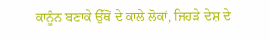ਕਾਨੂੰਨ ਬਣਾਕੇ ਉੱਥੋਂ ਦੇ ਕਾਲੇ ਲੋਕਾਂ, ਜਿਹੜੇ ਦੇਸ਼ ਦੇ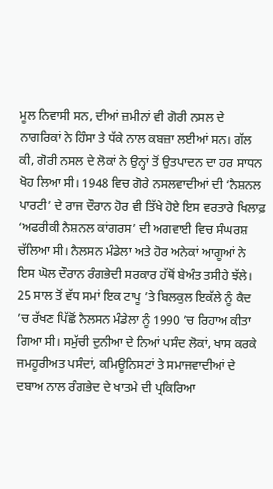ਮੂਲ ਨਿਵਾਸੀ ਸਨ, ਦੀਆਂ ਜ਼ਮੀਨਾਂ ਵੀ ਗੋਰੀ ਨਸਲ ਦੇ ਨਾਗਰਿਕਾਂ ਨੇ ਹਿੰਸਾ ਤੇ ਧੱਕੇ ਨਾਲ ਕਬਜ਼ਾ ਲਈਆਂ ਸਨ। ਗੱਲ ਕੀ, ਗੋਰੀ ਨਸਲ ਦੇ ਲੋਕਾਂ ਨੇ ਉਨ੍ਹਾਂ ਤੋਂ ਉਤਪਾਦਨ ਦਾ ਹਰ ਸਾਧਨ ਖੋਹ ਲਿਆ ਸੀ। 1948 ਵਿਚ ਗੋਰੇ ਨਸਲਵਾਦੀਆਂ ਦੀ ‘ਨੈਸ਼ਨਲ ਪਾਰਟੀ’ ਦੇ ਰਾਜ ਦੌਰਾਨ ਹੋਰ ਵੀ ਤਿੱਖੇ ਹੋਏ ਇਸ ਵਰਤਾਰੇ ਖਿਲਾਫ਼ ‘ਅਫਰੀਕੀ ਨੈਸ਼ਨਲ ਕਾਂਗਰਸ’ ਦੀ ਅਗਵਾਈ ਵਿਚ ਸੰਘਰਸ਼ ਚੱਲਿਆ ਸੀ। ਨੈਲਸਨ ਮੰਡੇਲਾ ਅਤੇ ਹੋਰ ਅਨੇਕਾਂ ਆਗੂਆਂ ਨੇ ਇਸ ਘੋਲ ਦੌਰਾਨ ਰੰਗਭੇਦੀ ਸਰਕਾਰ ਹੱਥੋਂ ਬੇਅੰਤ ਤਸੀਹੇ ਝੱਲੇ। 25 ਸਾਲ ਤੋਂ ਵੱਧ ਸਮਾਂ ਇਕ ਟਾਪੂ ’ਤੇ ਬਿਲਕੁਲ ਇਕੱਲੇ ਨੂੰ ਕੈਦ ’ਚ ਰੱਖਣ ਪਿੱਛੋਂ ਨੈਲਸਨ ਮੰਡੇਲਾ ਨੂੰ 1990 ’ਚ ਰਿਹਾਅ ਕੀਤਾ ਗਿਆ ਸੀ। ਸਮੁੱਚੀ ਦੁਨੀਆ ਦੇ ਨਿਆਂ ਪਸੰਦ ਲੋਕਾਂ, ਖਾਸ ਕਰਕੇ ਜਮਹੂਰੀਅਤ ਪਸੰਦਾਂ, ਕਮਿਊਨਿਸਟਾਂ ਤੇ ਸਮਾਜਵਾਦੀਆਂ ਦੇ ਦਬਾਅ ਨਾਲ ਰੰਗਭੇਦ ਦੇ ਖਾਤਮੇ ਦੀ ਪ੍ਰਕਿਰਿਆ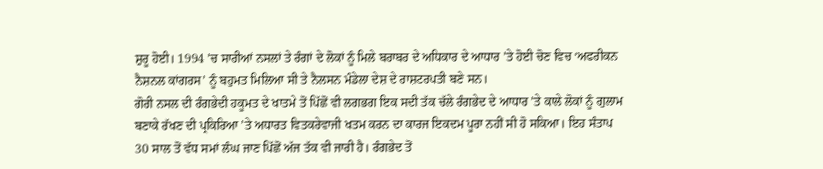ਸ਼ੁਰੂ ਹੋਈ। 1994 ’ਚ ਸਾਰੀਆਂ ਨਸਲਾਂ ਤੇ ਰੰਗਾਂ ਦੇ ਲੋਕਾਂ ਨੂੰ ਮਿਲੇ ਬਰਾਬਰ ਦੇ ਅਧਿਕਾਰ ਦੇ ਆਧਾਰ ’ਤੇ ਹੋਈ ਚੋਣ ਵਿਚ ‘ਅਫਰੀਕਨ ਨੈਸ਼ਨਲ ਕਾਂਗਰਸ’ ਨੂੰ ਬਹੁਮਤ ਮਿਲਿਆ ਸੀ ਤੇ ਨੈਲਸਨ ਮੰਡੇਲਾ ਦੇਸ਼ ਦੇ ਰਾਸ਼ਟਰਪਤੀ ਬਣੇ ਸਨ।
ਗੋਰੀ ਨਸਲ ਦੀ ਰੰਗਭੇਦੀ ਹਕੂਮਤ ਦੇ ਖਾਤਮੇ ਤੋਂ ਪਿੱਛੋਂ ਵੀ ਲਗਭਗ ਇਕ ਸਦੀ ਤੱਕ ਚੱਲੇ ਰੰਗਭੇਦ ਦੇ ਆਧਾਰ ’ਤੇ ਕਾਲੇ ਲੋਕਾਂ ਨੂੰ ਗੁਲਾਮ ਬਣਾਕੇ ਰੱਖਣ ਦੀ ਪ੍ਰਕਿਰਿਆ ’ਤੇ ਅਧਾਰਤ ਵਿਤਕਰੇਵਾਜੀ ਖਤਮ ਕਰਨ ਦਾ ਕਾਰਜ ਇਕਦਮ ਪੂਰਾ ਨਹੀਂ ਸੀ ਹੋ ਸਕਿਆ। ਇਹ ਸੰਤਾਪ 30 ਸਾਲ ਤੋਂ ਵੱਧ ਸਮਾਂ ਲੰਘ ਜਾਣ ਪਿੱਛੋਂ ਅੱਜ ਤੱਕ ਵੀ ਜਾਰੀ ਹੈ। ਰੰਗਭੇਦ ਤੋਂ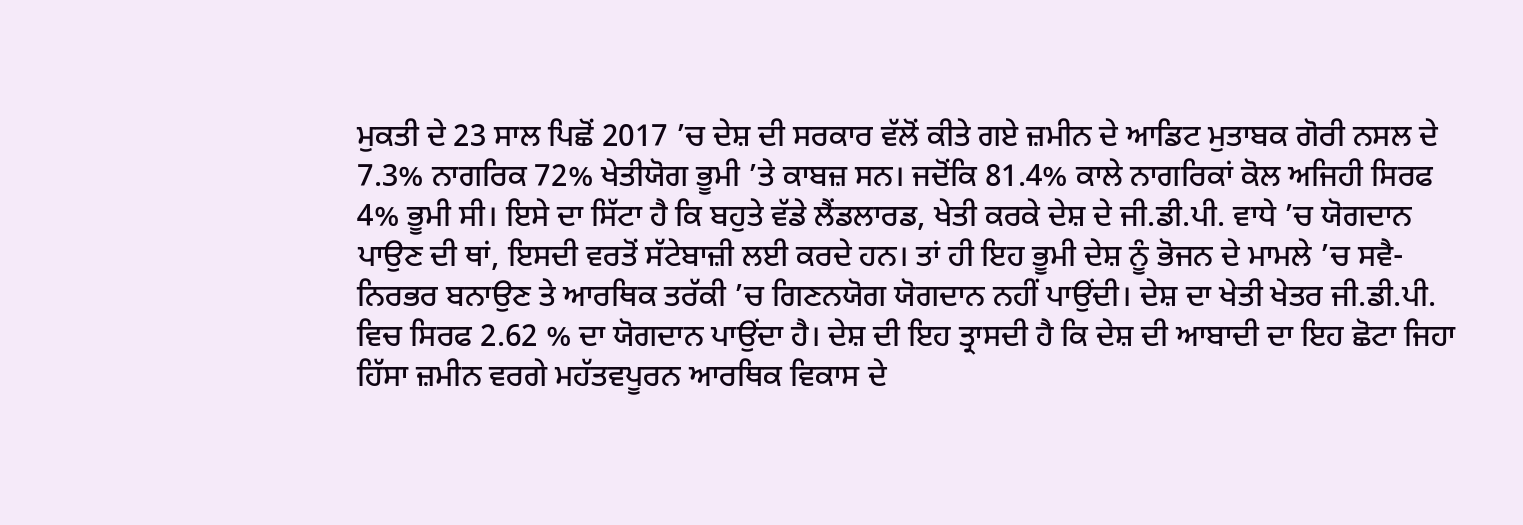ਮੁਕਤੀ ਦੇ 23 ਸਾਲ ਪਿਛੋਂ 2017 ’ਚ ਦੇਸ਼ ਦੀ ਸਰਕਾਰ ਵੱਲੋਂ ਕੀਤੇ ਗਏ ਜ਼ਮੀਨ ਦੇ ਆਡਿਟ ਮੁਤਾਬਕ ਗੋਰੀ ਨਸਲ ਦੇ 7.3% ਨਾਗਰਿਕ 72% ਖੇਤੀਯੋਗ ਭੂਮੀ ’ਤੇ ਕਾਬਜ਼ ਸਨ। ਜਦੋਂਕਿ 81.4% ਕਾਲੇ ਨਾਗਰਿਕਾਂ ਕੋਲ ਅਜਿਹੀ ਸਿਰਫ 4% ਭੂਮੀ ਸੀ। ਇਸੇ ਦਾ ਸਿੱਟਾ ਹੈ ਕਿ ਬਹੁਤੇ ਵੱਡੇ ਲੈਂਡਲਾਰਡ, ਖੇਤੀ ਕਰਕੇ ਦੇਸ਼ ਦੇ ਜੀ.ਡੀ.ਪੀ. ਵਾਧੇ ’ਚ ਯੋਗਦਾਨ ਪਾਉਣ ਦੀ ਥਾਂ, ਇਸਦੀ ਵਰਤੋਂ ਸੱਟੇਬਾਜ਼ੀ ਲਈ ਕਰਦੇ ਹਨ। ਤਾਂ ਹੀ ਇਹ ਭੂਮੀ ਦੇਸ਼ ਨੂੰ ਭੋਜਨ ਦੇ ਮਾਮਲੇ ’ਚ ਸਵੈ-ਨਿਰਭਰ ਬਨਾਉਣ ਤੇ ਆਰਥਿਕ ਤਰੱਕੀ ’ਚ ਗਿਣਨਯੋਗ ਯੋਗਦਾਨ ਨਹੀਂ ਪਾਉਂਦੀ। ਦੇਸ਼ ਦਾ ਖੇਤੀ ਖੇਤਰ ਜੀ.ਡੀ.ਪੀ. ਵਿਚ ਸਿਰਫ 2.62 % ਦਾ ਯੋਗਦਾਨ ਪਾਉਂਦਾ ਹੈ। ਦੇਸ਼ ਦੀ ਇਹ ਤ੍ਰਾਸਦੀ ਹੈ ਕਿ ਦੇਸ਼ ਦੀ ਆਬਾਦੀ ਦਾ ਇਹ ਛੋਟਾ ਜਿਹਾ ਹਿੱਸਾ ਜ਼ਮੀਨ ਵਰਗੇ ਮਹੱਤਵਪੂਰਨ ਆਰਥਿਕ ਵਿਕਾਸ ਦੇ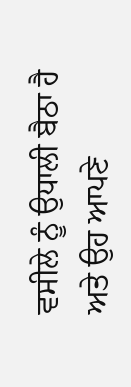ਵਸੀਲੇ ਨੂੰ ਉਧਾਲੀ ਬੈਠਾ ਹੈ ਅਤੇ ਉਹ ਆਪਣੇ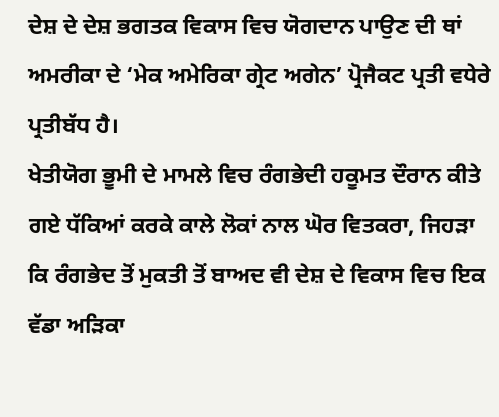ਦੇਸ਼ ਦੇ ਦੇਸ਼ ਭਗਤਕ ਵਿਕਾਸ ਵਿਚ ਯੋਗਦਾਨ ਪਾਉਣ ਦੀ ਥਾਂ ਅਮਰੀਕਾ ਦੇ ‘ਮੇਕ ਅਮੇਰਿਕਾ ਗ੍ਰੇਟ ਅਗੇਨ’ ਪ੍ਰੋਜੈਕਟ ਪ੍ਰਤੀ ਵਧੇਰੇ ਪ੍ਰਤੀਬੱਧ ਹੈ।
ਖੇਤੀਯੋਗ ਭੂਮੀ ਦੇ ਮਾਮਲੇ ਵਿਚ ਰੰਗਭੇਦੀ ਹਕੂਮਤ ਦੌਰਾਨ ਕੀਤੇ ਗਏ ਧੱਕਿਆਂ ਕਰਕੇ ਕਾਲੇ ਲੋਕਾਂ ਨਾਲ ਘੋਰ ਵਿਤਕਰਾ, ਜਿਹੜਾ ਕਿ ਰੰਗਭੇਦ ਤੋਂ ਮੁਕਤੀ ਤੋਂ ਬਾਅਦ ਵੀ ਦੇਸ਼ ਦੇ ਵਿਕਾਸ ਵਿਚ ਇਕ ਵੱਡਾ ਅੜਿਕਾ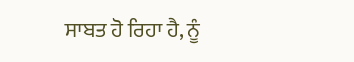ਸਾਬਤ ਹੋ ਰਿਹਾ ਹੈ, ਨੂੰ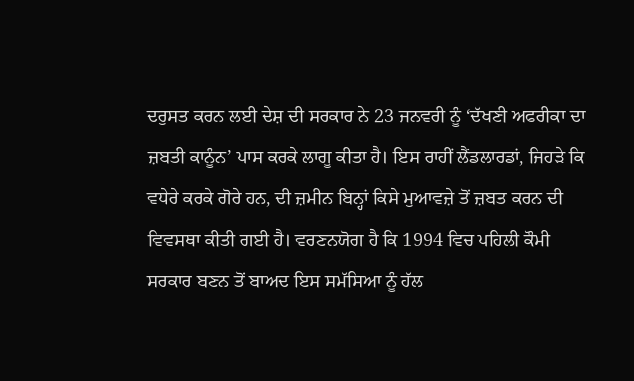ਦਰੁਸਤ ਕਰਨ ਲਈ ਦੇਸ਼ ਦੀ ਸਰਕਾਰ ਨੇ 23 ਜਨਵਰੀ ਨੂੰ ‘ਦੱਖਣੀ ਅਫਰੀਕਾ ਦਾ ਜ਼ਬਤੀ ਕਾਨੂੰਨ’ ਪਾਸ ਕਰਕੇ ਲਾਗੂ ਕੀਤਾ ਹੈ। ਇਸ ਰਾਹੀਂ ਲੈਂਡਲਾਰਡਾਂ, ਜਿਹੜੇ ਕਿ ਵਧੇਰੇ ਕਰਕੇ ਗੋਰੇ ਹਨ, ਦੀ ਜ਼ਮੀਨ ਬਿਨ੍ਹਾਂ ਕਿਸੇ ਮੁਆਵਜ਼ੇ ਤੋਂ ਜ਼ਬਤ ਕਰਨ ਦੀ ਵਿਵਸਥਾ ਕੀਤੀ ਗਈ ਹੈ। ਵਰਣਨਯੋਗ ਹੈ ਕਿ 1994 ਵਿਚ ਪਹਿਲੀ ਕੌਮੀ ਸਰਕਾਰ ਬਣਨ ਤੋਂ ਬਾਅਦ ਇਸ ਸਮੱਸਿਆ ਨੂੰ ਹੱਲ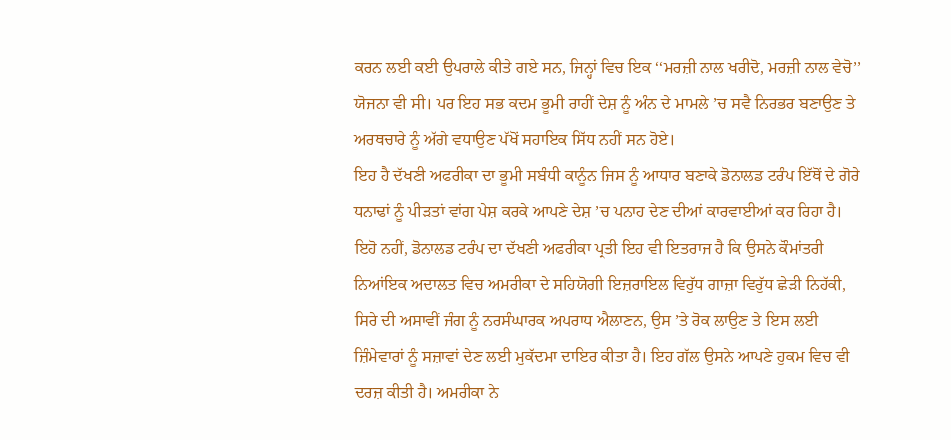ਕਰਨ ਲਈ ਕਈ ਉਪਰਾਲੇ ਕੀਤੇ ਗਏ ਸਨ, ਜਿਨ੍ਹਾਂ ਵਿਚ ਇਕ ‘‘ਮਰਜ਼ੀ ਨਾਲ ਖਰੀਦੋ, ਮਰਜ਼ੀ ਨਾਲ ਵੇਚੋ’’ ਯੋਜਨਾ ਵੀ ਸੀ। ਪਰ ਇਹ ਸਭ ਕਦਮ ਭੂਮੀ ਰਾਹੀਂ ਦੇਸ਼ ਨੂੰ ਅੰਨ ਦੇ ਮਾਮਲੇ ’ਚ ਸਵੈ ਨਿਰਭਰ ਬਣਾਉਣ ਤੇ ਅਰਥਚਾਰੇ ਨੂੰ ਅੱਗੇ ਵਧਾਉਣ ਪੱਖੋਂ ਸਹਾਇਕ ਸਿੱਧ ਨਹੀਂ ਸਨ ਹੋਏ।
ਇਹ ਹੈ ਦੱਖਣੀ ਅਫਰੀਕਾ ਦਾ ਭੂਮੀ ਸਬੰਧੀ ਕਾਨੂੰਨ ਜਿਸ ਨੂੰ ਆਧਾਰ ਬਣਾਕੇ ਡੋਨਾਲਡ ਟਰੰਪ ਇੱਥੋਂ ਦੇ ਗੋਰੇ ਧਨਾਢਾਂ ਨੂੰ ਪੀੜਤਾਂ ਵਾਂਗ ਪੇਸ਼ ਕਰਕੇ ਆਪਣੇ ਦੇਸ਼ ’ਚ ਪਨਾਹ ਦੇਣ ਦੀਆਂ ਕਾਰਵਾਈਆਂ ਕਰ ਰਿਹਾ ਹੈ। ਇਹੋ ਨਹੀਂ, ਡੋਨਾਲਡ ਟਰੰਪ ਦਾ ਦੱਖਣੀ ਅਫਰੀਕਾ ਪ੍ਰਤੀ ਇਹ ਵੀ ਇਤਰਾਜ ਹੈ ਕਿ ਉਸਨੇ ਕੌਮਾਂਤਰੀ ਨਿਆਂਇਕ ਅਦਾਲਤ ਵਿਚ ਅਮਰੀਕਾ ਦੇ ਸਹਿਯੋਗੀ ਇਜ਼ਰਾਇਲ ਵਿਰੁੱਧ ਗਾਜ਼ਾ ਵਿਰੁੱਧ ਛੇੜੀ ਨਿਹੱਕੀ, ਸਿਰੇ ਦੀ ਅਸਾਵੀਂ ਜੰਗ ਨੂੰ ਨਰਸੰਘਾਰਕ ਅਪਰਾਧ ਐਲਾਣਨ, ਉਸ ’ਤੇ ਰੋਕ ਲਾਉਣ ਤੇ ਇਸ ਲਈ ਜ਼ਿੰਮੇਵਾਰਾਂ ਨੂੰ ਸਜ਼ਾਵਾਂ ਦੇਣ ਲਈ ਮੁਕੱਦਮਾ ਦਾਇਰ ਕੀਤਾ ਹੈ। ਇਹ ਗੱਲ ਉਸਨੇ ਆਪਣੇ ਹੁਕਮ ਵਿਚ ਵੀ ਦਰਜ਼ ਕੀਤੀ ਹੈ। ਅਮਰੀਕਾ ਨੇ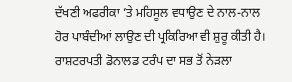ਦੱਖਣੀ ਅਫਰੀਕਾ ’ਤੇ ਮਹਿਸੂਲ ਵਧਾਉਣ ਦੇ ਨਾਲ-ਨਾਲ ਹੋਰ ਪਾਬੰਦੀਆਂ ਲਾਉਣ ਦੀ ਪ੍ਰਕਿਰਿਆ ਵੀ ਸ਼ੁਰੂ ਕੀਤੀ ਹੈ।
ਰਾਸ਼ਟਰਪਤੀ ਡੋਨਾਲਡ ਟਰੰਪ ਦਾ ਸਭ ਤੋਂ ਨੇੜਲਾ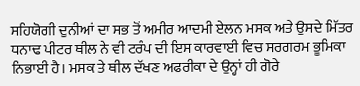ਸਹਿਯੋਗੀ ਦੁਨੀਆਂ ਦਾ ਸਭ ਤੋਂ ਅਮੀਰ ਆਦਮੀ ਏਲਨ ਮਸਕ ਅਤੇ ਉਸਦੇ ਮਿੱਤਰ ਧਨਾਢ ਪੀਟਰ ਥੀਲ ਨੇ ਵੀ ਟਰੰਪ ਦੀ ਇਸ ਕਾਰਵਾਈ ਵਿਚ ਸਰਗਰਮ ਭੂਮਿਕਾ ਨਿਭਾਈ ਹੈ। ਮਸਕ ਤੇ ਥੀਲ ਦੱਖਣ ਅਫਰੀਕਾ ਦੇ ਉਨ੍ਹਾਂ ਹੀ ਗੋਰੇ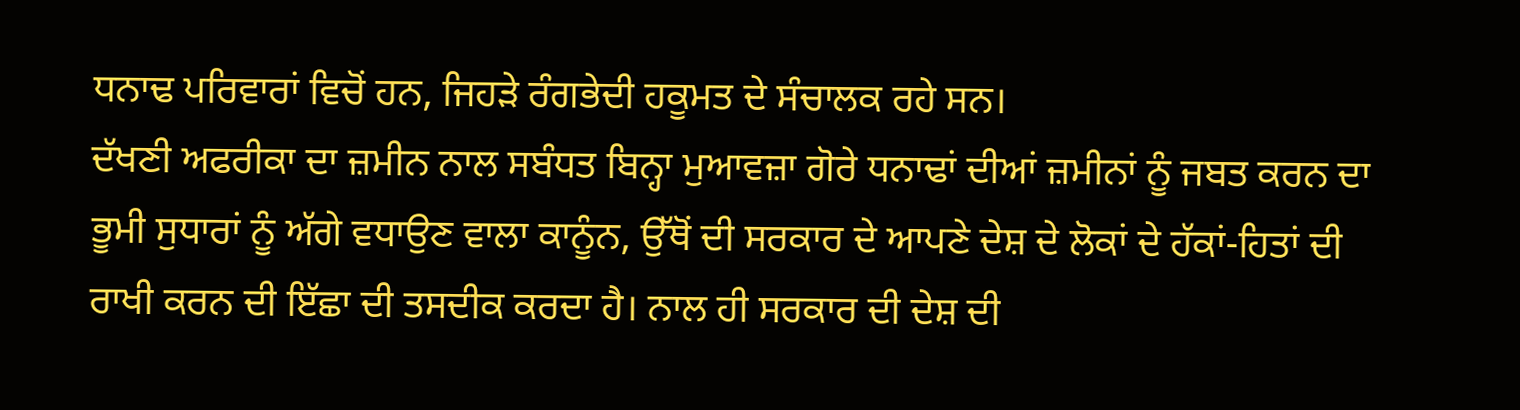ਧਨਾਢ ਪਰਿਵਾਰਾਂ ਵਿਚੋਂ ਹਨ, ਜਿਹੜੇ ਰੰਗਭੇਦੀ ਹਕੂਮਤ ਦੇ ਸੰਚਾਲਕ ਰਹੇ ਸਨ।
ਦੱਖਣੀ ਅਫਰੀਕਾ ਦਾ ਜ਼ਮੀਨ ਨਾਲ ਸਬੰਧਤ ਬਿਨ੍ਹਾ ਮੁਆਵਜ਼ਾ ਗੋਰੇ ਧਨਾਢਾਂ ਦੀਆਂ ਜ਼ਮੀਨਾਂ ਨੂੰ ਜਬਤ ਕਰਨ ਦਾ ਭੂਮੀ ਸੁਧਾਰਾਂ ਨੂੰ ਅੱਗੇ ਵਧਾਉਣ ਵਾਲਾ ਕਾਨੂੰਨ, ਉੱਥੋਂ ਦੀ ਸਰਕਾਰ ਦੇ ਆਪਣੇ ਦੇਸ਼ ਦੇ ਲੋਕਾਂ ਦੇ ਹੱਕਾਂ-ਹਿਤਾਂ ਦੀ ਰਾਖੀ ਕਰਨ ਦੀ ਇੱਛਾ ਦੀ ਤਸਦੀਕ ਕਰਦਾ ਹੈ। ਨਾਲ ਹੀ ਸਰਕਾਰ ਦੀ ਦੇਸ਼ ਦੀ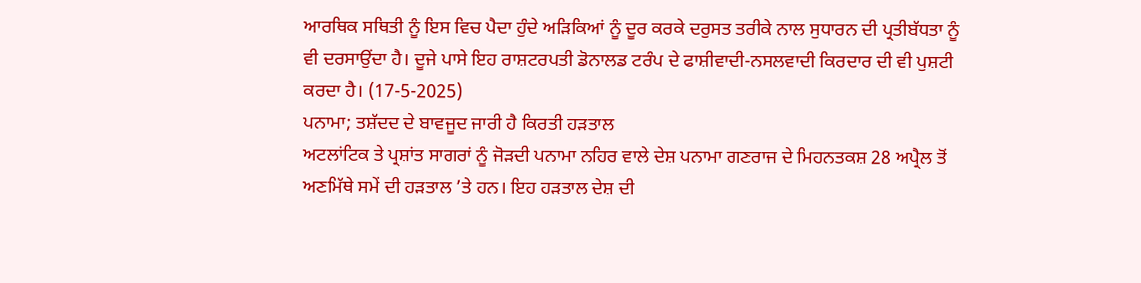ਆਰਥਿਕ ਸਥਿਤੀ ਨੂੰ ਇਸ ਵਿਚ ਪੈਦਾ ਹੁੰਦੇ ਅੜਿਕਿਆਂ ਨੂੰ ਦੂਰ ਕਰਕੇ ਦਰੁਸਤ ਤਰੀਕੇ ਨਾਲ ਸੁਧਾਰਨ ਦੀ ਪ੍ਰਤੀਬੱਧਤਾ ਨੂੰ ਵੀ ਦਰਸਾਉਂਦਾ ਹੈ। ਦੂਜੇ ਪਾਸੇ ਇਹ ਰਾਸ਼ਟਰਪਤੀ ਡੋਨਾਲਡ ਟਰੰਪ ਦੇ ਫਾਸ਼ੀਵਾਦੀ-ਨਸਲਵਾਦੀ ਕਿਰਦਾਰ ਦੀ ਵੀ ਪੁਸ਼ਟੀ ਕਰਦਾ ਹੈ। (17-5-2025)
ਪਨਾਮਾ; ਤਸ਼ੱਦਦ ਦੇ ਬਾਵਜੂਦ ਜਾਰੀ ਹੈ ਕਿਰਤੀ ਹੜਤਾਲ
ਅਟਲਾਂਟਿਕ ਤੇ ਪ੍ਰਸ਼ਾਂਤ ਸਾਗਰਾਂ ਨੂੰ ਜੋੜਦੀ ਪਨਾਮਾ ਨਹਿਰ ਵਾਲੇ ਦੇਸ਼ ਪਨਾਮਾ ਗਣਰਾਜ ਦੇ ਮਿਹਨਤਕਸ਼ 28 ਅਪ੍ਰੈਲ ਤੋਂ ਅਣਮਿੱਥੇ ਸਮੇਂ ਦੀ ਹੜਤਾਲ ’ਤੇ ਹਨ। ਇਹ ਹੜਤਾਲ ਦੇਸ਼ ਦੀ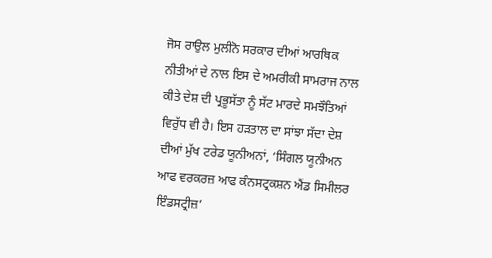ਜੋਸ ਰਾਉਲ ਮੁਲੀਨੋ ਸਰਕਾਰ ਦੀਆਂ ਆਰਥਿਕ ਨੀਤੀਆਂ ਦੇ ਨਾਲ ਇਸ ਦੇ ਅਮਰੀਕੀ ਸਾਮਰਾਜ ਨਾਲ ਕੀਤੇ ਦੇਸ਼ ਦੀ ਪ੍ਰਭੂਸੱਤਾ ਨੂੰ ਸੱਟ ਮਾਰਦੇ ਸਮਝੌਤਿਆਂ ਵਿਰੁੱਧ ਵੀ ਹੈ। ਇਸ ਹੜਤਾਲ ਦਾ ਸਾਂਝਾ ਸੱਦਾ ਦੇਸ਼ ਦੀਆਂ ਮੁੱਖ ਟਰੇਡ ਯੂਨੀਅਨਾਂ, ‘ਸਿੰਗਲ ਯੂਨੀਅਨ ਆਫ ਵਰਕਰਜ਼ ਆਫ ਕੰਨਸਟ੍ਰਕਸ਼ਨ ਐਂਡ ਸਿਮੀਲਰ ਇੰਡਸਟ੍ਰੀਜ਼’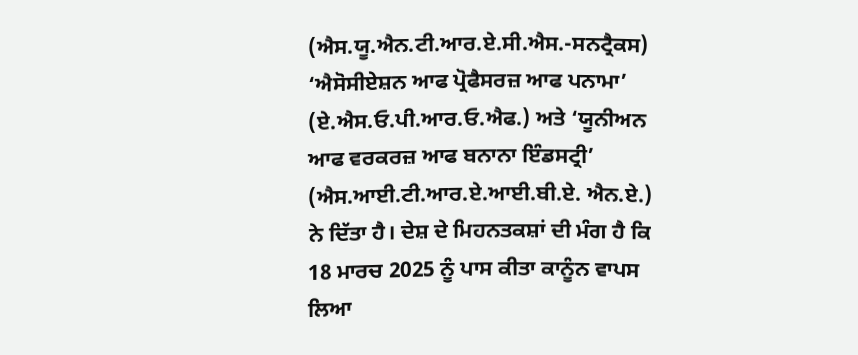(ਐਸ.ਯੂ.ਐਨ.ਟੀ.ਆਰ.ਏ.ਸੀ.ਐਸ.-ਸਨਟ੍ਰੈਕਸ) ‘ਐਸੋਸੀਏਸ਼ਨ ਆਫ ਪ੍ਰੋਫੈਸਰਜ਼ ਆਫ ਪਨਾਮਾ’ (ਏ.ਐਸ.ਓ.ਪੀ.ਆਰ.ਓ.ਐਫ.) ਅਤੇ ‘ਯੂਨੀਅਨ ਆਫ ਵਰਕਰਜ਼ ਆਫ ਬਨਾਨਾ ਇੰਡਸਟ੍ਰੀ’ (ਐਸ.ਆਈ.ਟੀ.ਆਰ.ਏ.ਆਈ.ਬੀ.ਏ. ਐਨ.ਏ.) ਨੇ ਦਿੱਤਾ ਹੈ। ਦੇਸ਼ ਦੇ ਮਿਹਨਤਕਸ਼ਾਂ ਦੀ ਮੰਗ ਹੈ ਕਿ 18 ਮਾਰਚ 2025 ਨੂੰ ਪਾਸ ਕੀਤਾ ਕਾਨੂੰਨ ਵਾਪਸ ਲਿਆ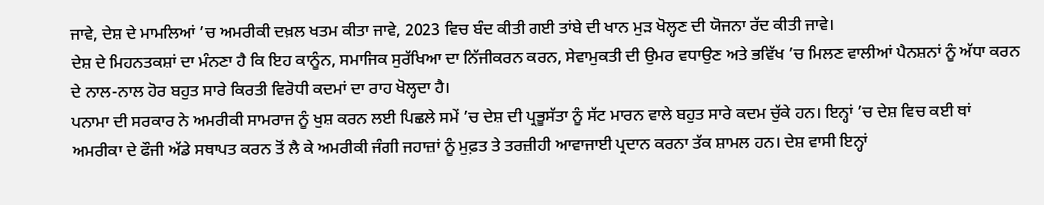ਜਾਵੇ, ਦੇਸ਼ ਦੇ ਮਾਮਲਿਆਂ ’ਚ ਅਮਰੀਕੀ ਦਖ਼ਲ ਖਤਮ ਕੀਤਾ ਜਾਵੇ, 2023 ਵਿਚ ਬੰਦ ਕੀਤੀ ਗਈ ਤਾਂਬੇ ਦੀ ਖਾਨ ਮੁੜ ਖੋਲ੍ਹਣ ਦੀ ਯੋਜਨਾ ਰੱਦ ਕੀਤੀ ਜਾਵੇ।
ਦੇਸ਼ ਦੇ ਮਿਹਨਤਕਸ਼ਾਂ ਦਾ ਮੰਨਣਾ ਹੈ ਕਿ ਇਹ ਕਾਨੂੰਨ, ਸਮਾਜਿਕ ਸੁਰੱਖਿਆ ਦਾ ਨਿੱਜੀਕਰਨ ਕਰਨ, ਸੇਵਾਮੁਕਤੀ ਦੀ ਉਮਰ ਵਧਾਉਣ ਅਤੇ ਭਵਿੱਖ ’ਚ ਮਿਲਣ ਵਾਲੀਆਂ ਪੈਨਸ਼ਨਾਂ ਨੂੰ ਅੱਧਾ ਕਰਨ ਦੇ ਨਾਲ-ਨਾਲ ਹੋਰ ਬਹੁਤ ਸਾਰੇ ਕਿਰਤੀ ਵਿਰੋਧੀ ਕਦਮਾਂ ਦਾ ਰਾਹ ਖੋਲ੍ਹਦਾ ਹੈ।
ਪਨਾਮਾ ਦੀ ਸਰਕਾਰ ਨੇ ਅਮਰੀਕੀ ਸਾਮਰਾਜ ਨੂੰ ਖੁਸ਼ ਕਰਨ ਲਈ ਪਿਛਲੇ ਸਮੇਂ ’ਚ ਦੇਸ਼ ਦੀ ਪ੍ਰਭੂਸੱਤਾ ਨੂੰ ਸੱਟ ਮਾਰਨ ਵਾਲੇ ਬਹੁਤ ਸਾਰੇ ਕਦਮ ਚੁੱਕੇ ਹਨ। ਇਨ੍ਹਾਂ ’ਚ ਦੇਸ਼ ਵਿਚ ਕਈ ਥਾਂ ਅਮਰੀਕਾ ਦੇ ਫੌਜੀ ਅੱਡੇ ਸਥਾਪਤ ਕਰਨ ਤੋਂ ਲੈ ਕੇ ਅਮਰੀਕੀ ਜੰਗੀ ਜਹਾਜ਼ਾਂ ਨੂੰ ਮੁਫ਼ਤ ਤੇ ਤਰਜ਼ੀਹੀ ਆਵਾਜਾਈ ਪ੍ਰਦਾਨ ਕਰਨਾ ਤੱਕ ਸ਼ਾਮਲ ਹਨ। ਦੇਸ਼ ਵਾਸੀ ਇਨ੍ਹਾਂ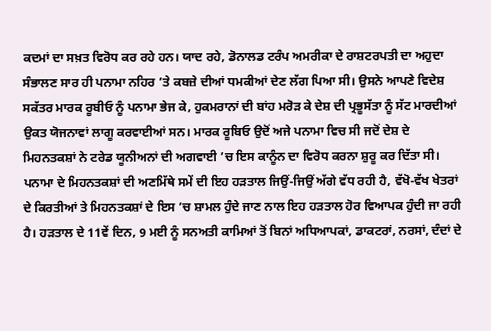ਕਦਮਾਂ ਦਾ ਸਖ਼ਤ ਵਿਰੋਧ ਕਰ ਰਹੇ ਹਨ। ਯਾਦ ਰਹੇ, ਡੋਨਾਲਡ ਟਰੰਪ ਅਮਰੀਕਾ ਦੇ ਰਾਸ਼ਟਰਪਤੀ ਦਾ ਅਹੁਦਾ ਸੰਭਾਲਣ ਸਾਰ ਹੀ ਪਨਾਮਾ ਨਹਿਰ ’ਤੇ ਕਬਜ਼ੇ ਦੀਆਂ ਧਮਕੀਆਂ ਦੇਣ ਲੱਗ ਪਿਆ ਸੀ। ਉਸਨੇ ਆਪਣੇ ਵਿਦੇਸ਼ ਸਕੱਤਰ ਮਾਰਕ ਰੂਬੀਓ ਨੂੰ ਪਨਾਮਾ ਭੇਜ ਕੇ, ਹੁਕਮਰਾਨਾਂ ਦੀ ਬਾਂਹ ਮਰੋੜ ਕੇ ਦੇਸ਼ ਦੀ ਪ੍ਰਭੂਸੱਤਾ ਨੂੰ ਸੱਟ ਮਾਰਦੀਆਂ ਉਕਤ ਯੋਜਨਾਵਾਂ ਲਾਗੂ ਕਰਵਾਈਆਂ ਸਨ। ਮਾਰਕ ਰੂਬਿਓ ਉਦੋਂ ਅਜੇ ਪਨਾਮਾ ਵਿਚ ਸੀ ਜਦੋਂ ਦੇਸ਼ ਦੇ ਮਿਹਨਤਕਸ਼ਾਂ ਨੇ ਟਰੇਡ ਯੂਨੀਅਨਾਂ ਦੀ ਅਗਵਾਈ ’ਚ ਇਸ ਕਾਨੂੰਨ ਦਾ ਵਿਰੋਧ ਕਰਨਾ ਸ਼ੁਰੂ ਕਰ ਦਿੱਤਾ ਸੀ।
ਪਨਾਮਾ ਦੇ ਮਿਹਨਤਕਸ਼ਾਂ ਦੀ ਅਣਮਿੱਥੇ ਸਮੇਂ ਦੀ ਇਹ ਹੜਤਾਲ ਜਿਉਂ-ਜਿਉਂ ਅੱਗੇ ਵੱਧ ਰਹੀ ਹੈ, ਵੱਖੋ-ਵੱਖ ਖੇਤਰਾਂ ਦੇ ਕਿਰਤੀਆਂ ਤੇ ਮਿਹਨਤਕਸ਼ਾਂ ਦੇ ਇਸ ’ਚ ਸ਼ਾਮਲ ਹੁੰਦੇ ਜਾਣ ਨਾਲ ਇਹ ਹੜਤਾਲ ਹੋਰ ਵਿਆਪਕ ਹੁੰਦੀ ਜਾ ਰਹੀ ਹੈ। ਹੜਤਾਲ ਦੇ 11ਵੇਂ ਦਿਨ, 9 ਮਈ ਨੂੰ ਸਨਅਤੀ ਕਾਮਿਆਂ ਤੋਂ ਬਿਨਾਂ ਅਧਿਆਪਕਾਂ, ਡਾਕਟਰਾਂ, ਨਰਸਾਂ, ਦੰਦਾਂ ਦੇ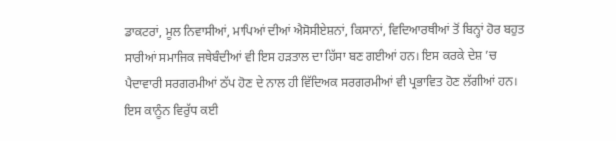ਡਾਕਟਰਾਂ, ਮੂਲ ਨਿਵਾਸੀਆਂ, ਮਾਪਿਆਂ ਦੀਆਂ ਐਸੋਸੀਏਸ਼ਨਾਂ, ਕਿਸਾਨਾਂ, ਵਿਦਿਆਰਥੀਆਂ ਤੋਂ ਬਿਨ੍ਹਾਂ ਹੋਰ ਬਹੁਤ ਸਾਰੀਆਂ ਸਮਾਜਿਕ ਜਥੇਬੰਦੀਆਂ ਵੀ ਇਸ ਹੜਤਾਲ ਦਾ ਹਿੱਸਾ ਬਣ ਗਈਆਂ ਹਨ। ਇਸ ਕਰਕੇ ਦੇਸ਼ ’ਚ ਪੈਦਾਵਾਰੀ ਸਰਗਰਮੀਆਂ ਠੱਪ ਹੋਣ ਦੇ ਨਾਲ ਹੀ ਵਿੱਦਿਅਕ ਸਰਗਰਮੀਆਂ ਵੀ ਪ੍ਰਭਾਵਿਤ ਹੋਣ ਲੱਗੀਆਂ ਹਨ। ਇਸ ਕਾਨੂੰਨ ਵਿਰੁੱਧ ਕਈ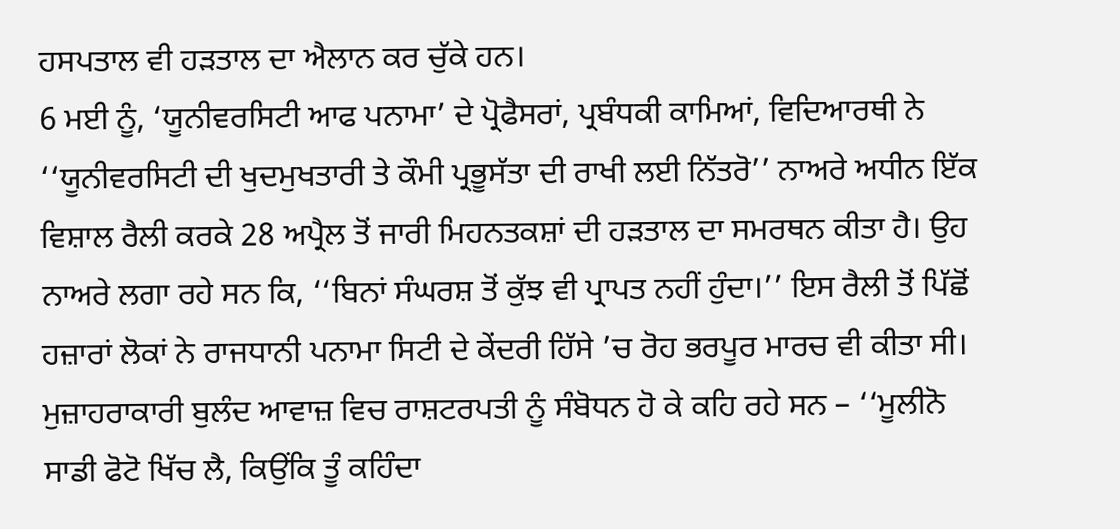ਹਸਪਤਾਲ ਵੀ ਹੜਤਾਲ ਦਾ ਐਲਾਨ ਕਰ ਚੁੱਕੇ ਹਨ।
6 ਮਈ ਨੂੰ, ‘ਯੂਨੀਵਰਸਿਟੀ ਆਫ ਪਨਾਮਾ’ ਦੇ ਪ੍ਰੋਫੈਸਰਾਂ, ਪ੍ਰਬੰਧਕੀ ਕਾਮਿਆਂ, ਵਿਦਿਆਰਥੀ ਨੇ ‘‘ਯੂਨੀਵਰਸਿਟੀ ਦੀ ਖੁਦਮੁਖਤਾਰੀ ਤੇ ਕੌਮੀ ਪ੍ਰਭੂਸੱਤਾ ਦੀ ਰਾਖੀ ਲਈ ਨਿੱਤਰੋ’’ ਨਾਅਰੇ ਅਧੀਨ ਇੱਕ ਵਿਸ਼ਾਲ ਰੈਲੀ ਕਰਕੇ 28 ਅਪ੍ਰੈਲ ਤੋਂ ਜਾਰੀ ਮਿਹਨਤਕਸ਼ਾਂ ਦੀ ਹੜਤਾਲ ਦਾ ਸਮਰਥਨ ਕੀਤਾ ਹੈ। ਉਹ ਨਾਅਰੇ ਲਗਾ ਰਹੇ ਸਨ ਕਿ, ‘‘ਬਿਨਾਂ ਸੰਘਰਸ਼ ਤੋਂ ਕੁੱਝ ਵੀ ਪ੍ਰਾਪਤ ਨਹੀਂ ਹੁੰਦਾ।’’ ਇਸ ਰੈਲੀ ਤੋਂ ਪਿੱਛੋਂ ਹਜ਼ਾਰਾਂ ਲੋਕਾਂ ਨੇ ਰਾਜਧਾਨੀ ਪਨਾਮਾ ਸਿਟੀ ਦੇ ਕੇਂਦਰੀ ਹਿੱਸੇ ’ਚ ਰੋਹ ਭਰਪੂਰ ਮਾਰਚ ਵੀ ਕੀਤਾ ਸੀ। ਮੁਜ਼ਾਹਰਾਕਾਰੀ ਬੁਲੰਦ ਆਵਾਜ਼ ਵਿਚ ਰਾਸ਼ਟਰਪਤੀ ਨੂੰ ਸੰਬੋਧਨ ਹੋ ਕੇ ਕਹਿ ਰਹੇ ਸਨ – ‘‘ਮੂਲੀਨੋ ਸਾਡੀ ਫੋਟੋ ਖਿੱਚ ਲੈ, ਕਿਉਂਕਿ ਤੂੰ ਕਹਿੰਦਾ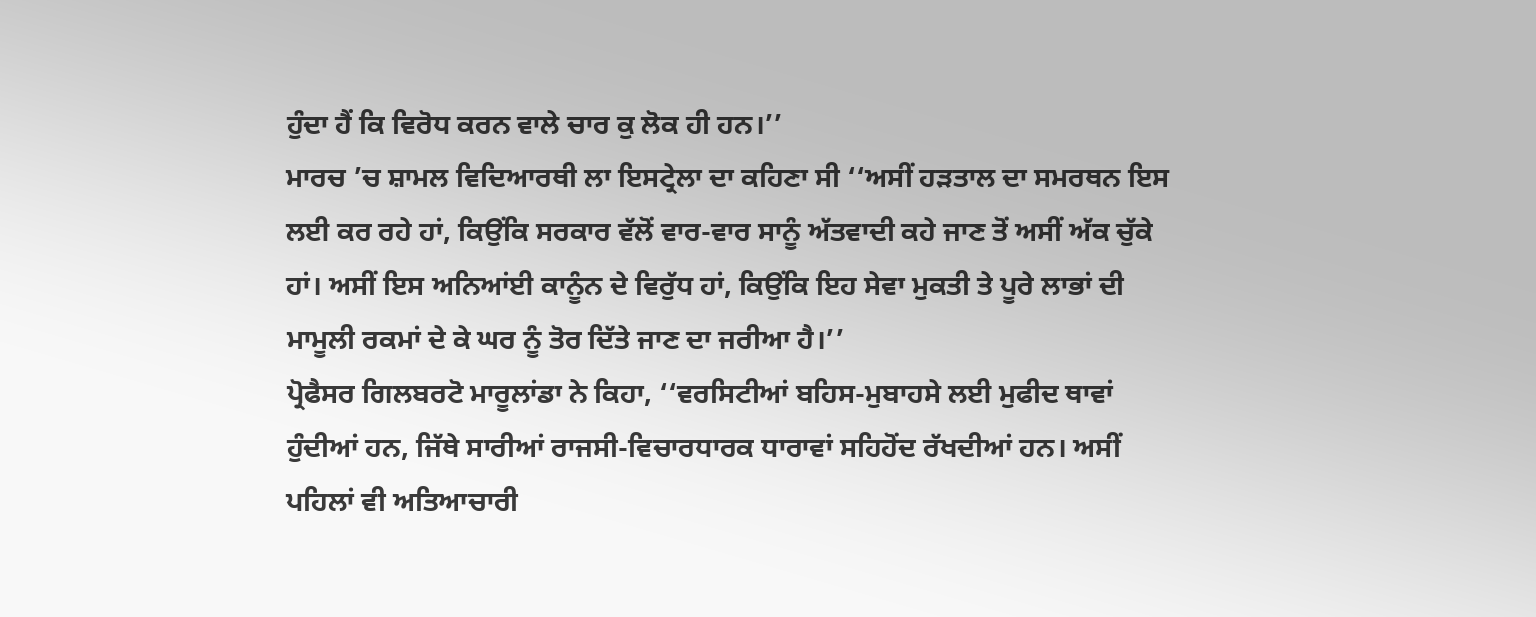ਹੁੰਦਾ ਹੈਂ ਕਿ ਵਿਰੋਧ ਕਰਨ ਵਾਲੇ ਚਾਰ ਕੁ ਲੋਕ ਹੀ ਹਨ।’’
ਮਾਰਚ ’ਚ ਸ਼ਾਮਲ ਵਿਦਿਆਰਥੀ ਲਾ ਇਸਟ੍ਰੇਲਾ ਦਾ ਕਹਿਣਾ ਸੀ ‘‘ਅਸੀਂ ਹੜਤਾਲ ਦਾ ਸਮਰਥਨ ਇਸ ਲਈ ਕਰ ਰਹੇ ਹਾਂ, ਕਿਉਂਕਿ ਸਰਕਾਰ ਵੱਲੋਂ ਵਾਰ-ਵਾਰ ਸਾਨੂੰ ਅੱਤਵਾਦੀ ਕਹੇ ਜਾਣ ਤੋਂ ਅਸੀਂ ਅੱਕ ਚੁੱਕੇ ਹਾਂ। ਅਸੀਂ ਇਸ ਅਨਿਆਂਈ ਕਾਨੂੰਨ ਦੇ ਵਿਰੁੱਧ ਹਾਂ, ਕਿਉਂਕਿ ਇਹ ਸੇਵਾ ਮੁਕਤੀ ਤੇ ਪੂਰੇ ਲਾਭਾਂ ਦੀ ਮਾਮੂਲੀ ਰਕਮਾਂ ਦੇ ਕੇ ਘਰ ਨੂੰ ਤੋਰ ਦਿੱਤੇ ਜਾਣ ਦਾ ਜਰੀਆ ਹੈ।’’
ਪ੍ਰੋਫੈਸਰ ਗਿਲਬਰਟੋ ਮਾਰੂਲਾਂਡਾ ਨੇ ਕਿਹਾ, ‘‘ਵਰਸਿਟੀਆਂ ਬਹਿਸ-ਮੁਬਾਹਸੇ ਲਈ ਮੁਫੀਦ ਥਾਵਾਂ ਹੁੰਦੀਆਂ ਹਨ, ਜਿੱਥੇ ਸਾਰੀਆਂ ਰਾਜਸੀ-ਵਿਚਾਰਧਾਰਕ ਧਾਰਾਵਾਂ ਸਹਿਹੋਂਦ ਰੱਖਦੀਆਂ ਹਨ। ਅਸੀਂ ਪਹਿਲਾਂ ਵੀ ਅਤਿਆਚਾਰੀ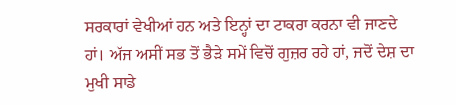ਸਰਕਾਰਾਂ ਵੇਖੀਆਂ ਹਨ ਅਤੇ ਇਨ੍ਹਾਂ ਦਾ ਟਾਕਰਾ ਕਰਨਾ ਵੀ ਜਾਣਦੇ ਹਾਂ। ਅੱਜ ਅਸੀਂ ਸਭ ਤੋਂ ਭੈੜੇ ਸਮੇਂ ਵਿਚੋਂ ਗੁਜ਼ਰ ਰਹੇ ਹਾਂ, ਜਦੋਂ ਦੇਸ਼ ਦਾ ਮੁਖੀ ਸਾਡੇ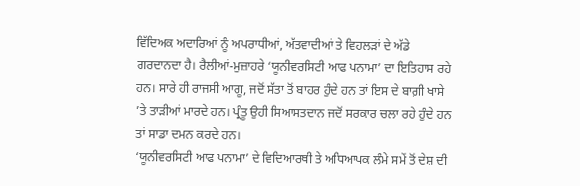ਵਿੱਦਿਅਕ ਅਦਾਰਿਆਂ ਨੂੰ ਅਪਰਾਧੀਆਂ, ਅੱਤਵਾਦੀਆਂ ਤੇ ਵਿਹਲੜਾਂ ਦੇ ਅੱਡੇ ਗਰਦਾਨਦਾ ਹੈ। ਰੈਲੀਆਂ-ਮੁਜ਼ਾਹਰੇ ‘ਯੂਨੀਵਰਸਿਟੀ ਆਫ ਪਨਾਮਾ’ ਦਾ ਇਤਿਹਾਸ ਰਹੇ ਹਨ। ਸਾਰੇ ਹੀ ਰਾਜਸੀ ਆਗੂ, ਜਦੋਂ ਸੱਤਾ ਤੋਂ ਬਾਹਰ ਹੁੰਦੇ ਹਨ ਤਾਂ ਇਸ ਦੇ ਬਾਗ਼ੀ ਖਾਸੇ ’ਤੇ ਤਾੜੀਆਂ ਮਾਰਦੇ ਹਨ। ਪ੍ਰੰਤੂ ਉਹੀ ਸਿਆਸਤਦਾਨ ਜਦੋਂ ਸਰਕਾਰ ਚਲਾ ਰਹੇ ਹੁੰਦੇ ਹਨ ਤਾਂ ਸਾਡਾ ਦਮਨ ਕਰਦੇ ਹਨ।
‘ਯੂਨੀਵਰਸਿਟੀ ਆਫ ਪਨਾਮਾ’ ਦੇ ਵਿਦਿਆਰਥੀ ਤੇ ਅਧਿਆਪਕ ਲੰਮੇ ਸਮੇਂ ਤੋਂ ਦੇਸ਼ ਦੀ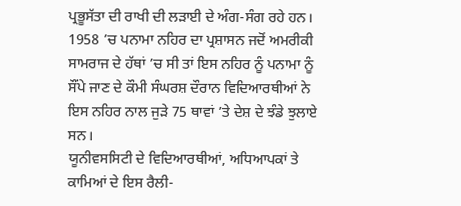ਪ੍ਰਭੂਸੱਤਾ ਦੀ ਰਾਖੀ ਦੀ ਲੜਾਈ ਦੇ ਅੰਗ-ਸੰਗ ਰਹੇ ਹਨ। 1958 ’ਚ ਪਨਾਮਾ ਨਹਿਰ ਦਾ ਪ੍ਰਸ਼ਾਸਨ ਜਦੋਂ ਅਮਰੀਕੀ ਸਾਮਰਾਜ ਦੇ ਹੱਥਾਂ ’ਚ ਸੀ ਤਾਂ ਇਸ ਨਹਿਰ ਨੂੰ ਪਨਾਮਾ ਨੂੰ ਸੌਂਪੇ ਜਾਣ ਦੇ ਕੌਮੀ ਸੰਘਰਸ਼ ਦੌਰਾਨ ਵਿਦਿਆਰਥੀਆਂ ਨੇ ਇਸ ਨਹਿਰ ਨਾਲ ਜੁੜੇ 75 ਥਾਵਾਂ ’ਤੇ ਦੇਸ਼ ਦੇ ਝੰਡੇ ਝੁਲਾਏ ਸਨ।
ਯੂਨੀਵਸਸਿਟੀ ਦੇ ਵਿਦਿਆਰਥੀਆਂ, ਅਧਿਆਪਕਾਂ ਤੇ ਕਾਮਿਆਂ ਦੇ ਇਸ ਰੈਲੀ-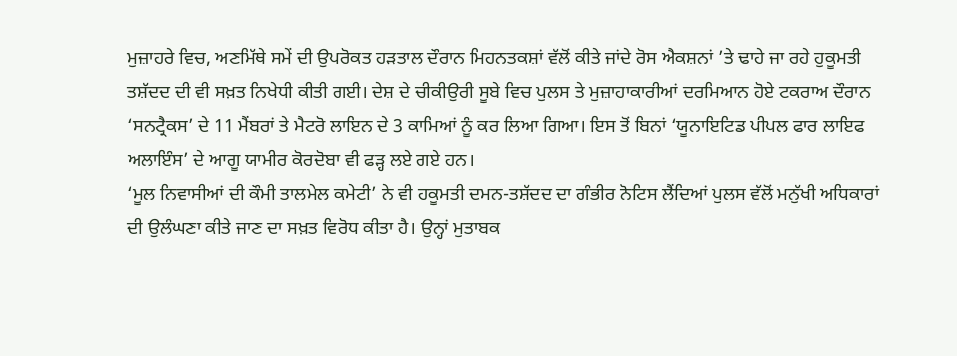ਮੁਜ਼ਾਹਰੇ ਵਿਚ, ਅਣਮਿੱਥੇ ਸਮੇਂ ਦੀ ਉਪਰੋਕਤ ਹੜਤਾਲ ਦੌਰਾਨ ਮਿਹਨਤਕਸ਼ਾਂ ਵੱਲੋਂ ਕੀਤੇ ਜਾਂਦੇ ਰੋਸ ਐਕਸ਼ਨਾਂ ’ਤੇ ਢਾਹੇ ਜਾ ਰਹੇ ਹੁਕੂਮਤੀ ਤਸ਼ੱਦਦ ਦੀ ਵੀ ਸਖ਼ਤ ਨਿਖੇਧੀ ਕੀਤੀ ਗਈ। ਦੇਸ਼ ਦੇ ਚੀਕੀਉਰੀ ਸੂਬੇ ਵਿਚ ਪੁਲਸ ਤੇ ਮੁਜ਼ਾਹਾਕਾਰੀਆਂ ਦਰਮਿਆਨ ਹੋਏ ਟਕਰਾਅ ਦੌਰਾਨ ‘ਸਨਟ੍ਰੈਕਸ’ ਦੇ 11 ਮੈਂਬਰਾਂ ਤੇ ਮੈਟਰੋ ਲਾਇਨ ਦੇ 3 ਕਾਮਿਆਂ ਨੂੰ ਕਰ ਲਿਆ ਗਿਆ। ਇਸ ਤੋਂ ਬਿਨਾਂ ‘ਯੂਨਾਇਟਿਡ ਪੀਪਲ ਫਾਰ ਲਾਇਫ ਅਲਾਇੰਸ’ ਦੇ ਆਗੂ ਯਾਮੀਰ ਕੋਰਦੋਬਾ ਵੀ ਫੜ੍ਹ ਲਏ ਗਏ ਹਨ।
‘ਮੂਲ ਨਿਵਾਸੀਆਂ ਦੀ ਕੌਮੀ ਤਾਲਮੇਲ ਕਮੇਟੀ’ ਨੇ ਵੀ ਹਕੂਮਤੀ ਦਮਨ-ਤਸ਼ੱਦਦ ਦਾ ਗੰਭੀਰ ਨੋਟਿਸ ਲੈਂਦਿਆਂ ਪੁਲਸ ਵੱਲੋਂ ਮਨੁੱਖੀ ਅਧਿਕਾਰਾਂ ਦੀ ਉਲੰਘਣਾ ਕੀਤੇ ਜਾਣ ਦਾ ਸਖ਼ਤ ਵਿਰੋਧ ਕੀਤਾ ਹੈ। ਉਨ੍ਹਾਂ ਮੁਤਾਬਕ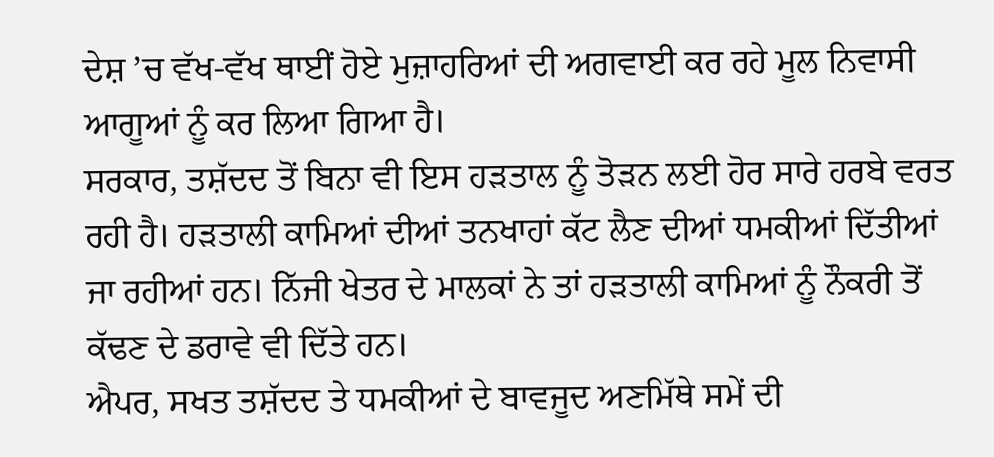ਦੇਸ਼ ’ਚ ਵੱਖ-ਵੱਖ ਥਾਈਂ ਹੋਏ ਮੁਜ਼ਾਹਰਿਆਂ ਦੀ ਅਗਵਾਈ ਕਰ ਰਹੇ ਮੂਲ ਨਿਵਾਸੀ ਆਗੂਆਂ ਨੂੰ ਕਰ ਲਿਆ ਗਿਆ ਹੈ।
ਸਰਕਾਰ, ਤਸ਼ੱਦਦ ਤੋਂ ਬਿਨਾ ਵੀ ਇਸ ਹੜਤਾਲ ਨੂੰ ਤੋੜਨ ਲਈ ਹੋਰ ਸਾਰੇ ਹਰਬੇ ਵਰਤ ਰਹੀ ਹੈ। ਹੜਤਾਲੀ ਕਾਮਿਆਂ ਦੀਆਂ ਤਨਖਾਹਾਂ ਕੱਟ ਲੈਣ ਦੀਆਂ ਧਮਕੀਆਂ ਦਿੱਤੀਆਂ ਜਾ ਰਹੀਆਂ ਹਨ। ਨਿੱਜੀ ਖੇਤਰ ਦੇ ਮਾਲਕਾਂ ਨੇ ਤਾਂ ਹੜਤਾਲੀ ਕਾਮਿਆਂ ਨੂੰ ਨੌਕਰੀ ਤੋਂ ਕੱਢਣ ਦੇ ਡਰਾਵੇ ਵੀ ਦਿੱਤੇ ਹਨ।
ਐਪਰ, ਸਖਤ ਤਸ਼ੱਦਦ ਤੇ ਧਮਕੀਆਂ ਦੇ ਬਾਵਜੂਦ ਅਣਮਿੱਥੇ ਸਮੇਂ ਦੀ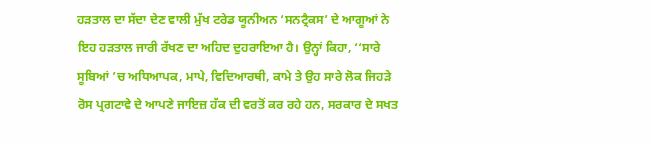ਹੜਤਾਲ ਦਾ ਸੱਦਾ ਦੇਣ ਵਾਲੀ ਮੁੱਖ ਟਰੇਡ ਯੂਨੀਅਨ ‘ਸਨਟ੍ਰੈਕਸ’ ਦੇ ਆਗੂਆਂ ਨੇ ਇਹ ਹੜਤਾਲ ਜਾਰੀ ਰੱਖਣ ਦਾ ਅਹਿਦ ਦੁਹਰਾਇਆ ਹੈ। ਉਨ੍ਹਾਂ ਕਿਹਾ, ‘‘ਸਾਰੇ ਸੂਬਿਆਂ ’ਚ ਅਧਿਆਪਕ, ਮਾਪੇ, ਵਿਦਿਆਰਥੀ, ਕਾਮੇ ਤੇ ਉਹ ਸਾਰੇ ਲੋਕ ਜਿਹੜੇ ਰੋਸ ਪ੍ਰਗਟਾਵੇ ਦੇ ਆਪਣੇ ਜਾਇਜ਼ ਹੱਕ ਦੀ ਵਰਤੋਂ ਕਰ ਰਹੇ ਹਨ, ਸਰਕਾਰ ਦੇ ਸਖਤ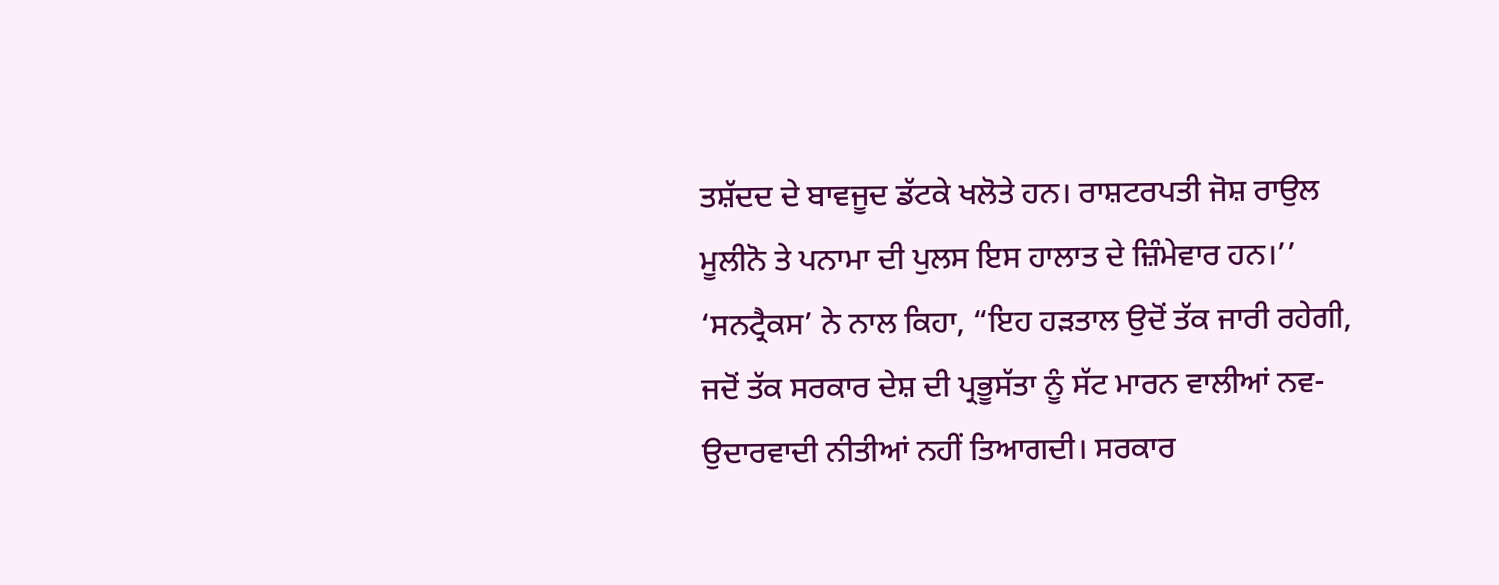ਤਸ਼ੱਦਦ ਦੇ ਬਾਵਜੂਦ ਡੱਟਕੇ ਖਲੋਤੇ ਹਨ। ਰਾਸ਼ਟਰਪਤੀ ਜੋਸ਼ ਰਾਉਲ ਮੂਲੀਨੋ ਤੇ ਪਨਾਮਾ ਦੀ ਪੁਲਸ ਇਸ ਹਾਲਾਤ ਦੇ ਜ਼ਿੰਮੇਵਾਰ ਹਨ।’’
‘ਸਨਟ੍ਰੈਕਸ’ ਨੇ ਨਾਲ ਕਿਹਾ, “ਇਹ ਹੜਤਾਲ ਉਦੋਂ ਤੱਕ ਜਾਰੀ ਰਹੇਗੀ, ਜਦੋਂ ਤੱਕ ਸਰਕਾਰ ਦੇਸ਼ ਦੀ ਪ੍ਰਭੂਸੱਤਾ ਨੂੰ ਸੱਟ ਮਾਰਨ ਵਾਲੀਆਂ ਨਵ-ਉਦਾਰਵਾਦੀ ਨੀਤੀਆਂ ਨਹੀਂ ਤਿਆਗਦੀ। ਸਰਕਾਰ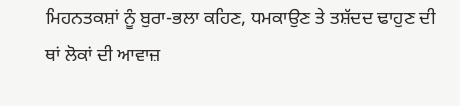ਮਿਹਨਤਕਸ਼ਾਂ ਨੂੰ ਬੁਰਾ-ਭਲਾ ਕਹਿਣ, ਧਮਕਾਉਣ ਤੇ ਤਸ਼ੱਦਦ ਢਾਹੁਣ ਦੀ ਥਾਂ ਲੋਕਾਂ ਦੀ ਆਵਾਜ਼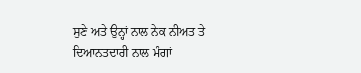ਸੁਣੇ ਅਤੇ ਉਨ੍ਹਾਂ ਨਾਲ ਨੇਕ ਨੀਅਤ ਤੇ ਦਿਆਨਤਦਾਰੀ ਨਾਲ ਮੰਗਾਂ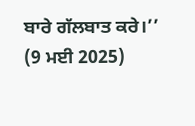ਬਾਰੇ ਗੱਲਬਾਤ ਕਰੇ।’’
(9 ਮਈ 2025)